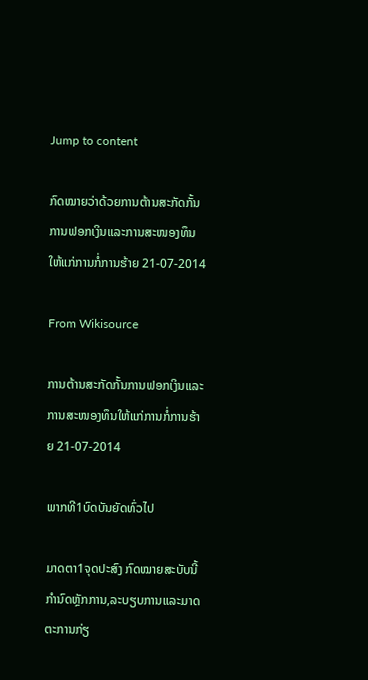Jump to content

ກົດໝາຍວ່າດ້ວຍການຕ້ານສະກັດກັ້ນການຟອກເງິນແລະການສະໜອງທຶນໃຫ້ແກ່ການກໍ່ການຮ້າຍ 21-07-2014

From Wikisource

ການຕ້ານສະກັດກັ້ນການຟອກເງິນແລະການສະໜອງທຶນໃຫ້ແກ່ການກໍ່ການຮ້າຍ 21-07-2014

ພາກທີ1ບົດບັນຍັດທົ່ວໄປ

ມາດຕາ1ຈຸດປະສົງ ກົດໝາຍສະບັບນີ້ກໍານົດຫຼັກການ,ລະບຽບການແລະມາດຕະການກ່ຽ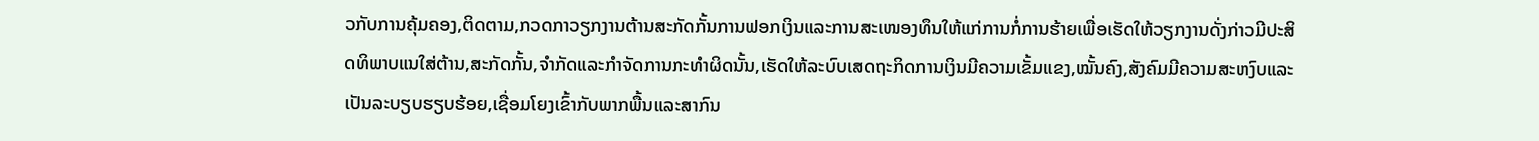ວກັບການຄຸ້ມຄອງ,ຕິດຕາມ,ກວດກາວຽກງານຕ້ານສະກັດກັ້ນການຟອກເງິນແລະການສະເໜອງທຶນໃຫ້ແກ່ການກໍ່ການຮ້າຍເພື່ອເຮັດໃຫ້ວຽກງານດັ່ງກ່າວມີປະສິດທິພາບແນໃສ່ຕ້ານ,ສະກັດກັ້ນ,ຈໍາກັດແລະກໍາຈັດການກະທໍາຜິດນັ້ນ,ເຮັດໃຫ້ລະບົບເສດຖະກິດການເງິນມີຄວາມເຂັ້ມແຂງ,ໝັ້ນຄົງ,ສັງຄົມມີຄວາມສະຫງົບແລະເປັນລະບຽບຮຽບຮ້ອຍ,ເຊື່ອມໂຍງເຂົ້າກັບພາກພື້ນແລະສາກົນ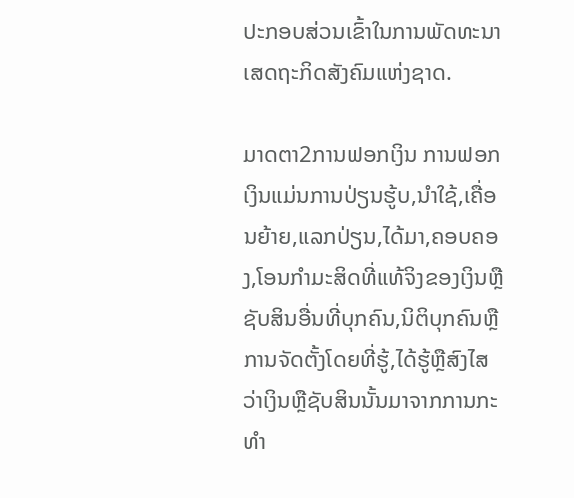ປະກອບສ່ວນເຂົ້າໃນການພັດທະນາເສດຖະກິດສັງຄົມແຫ່ງຊາດ.

ມາດຕາ2ການຟອກເງິນ ການຟອກເງິນແມ່ນການປ່ຽນຮູ້ບ,ນໍາໃຊ້,ເຄື່ອນຍ້າຍ,ແລກປ່ຽນ,ໄດ້ມາ,ຄອບຄອງ,ໂອນກໍາມະສິດທີ່ແທ້ຈິງຂອງເງິນຫຼືຊັບສິນອື່ນທີ່ບຸກຄົນ,ນິຕິບຸກຄົນຫຼືການຈັດຕັ້ງໂດຍທີ່ຮູ້,ໄດ້ຮູ້ຫຼືສົງໄສວ່າເງິນຫຼືຊັບສິນນັ້ນມາຈາກການກະທໍາ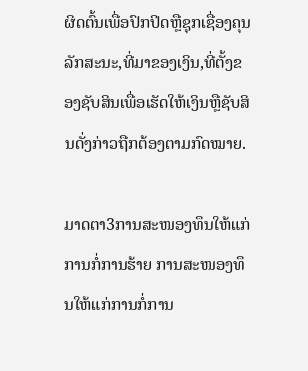ຜິດຕົ້ນເພື່ອປົກປິດຫຼືຊຸກເຊື່ອງຄຸນລັກສະນະ,ທີ່ມາຂອງເງິນ,ທີ່ຕັ້ງຂອງຊັບສິນເພື່ອເຮັດໃຫ້ເງິນຫຼືຊັບສິນດັ່ງກ່າວຖືກຕ້ອງຕາມກົດໝາຍ.

ມາດຕາ3ການສະໜອງທຶນໃຫ້ແກ່ການກໍ່ການຮ້າຍ ການສະໜອງທຶນໃຫ້ແກ່ການກໍ່ການ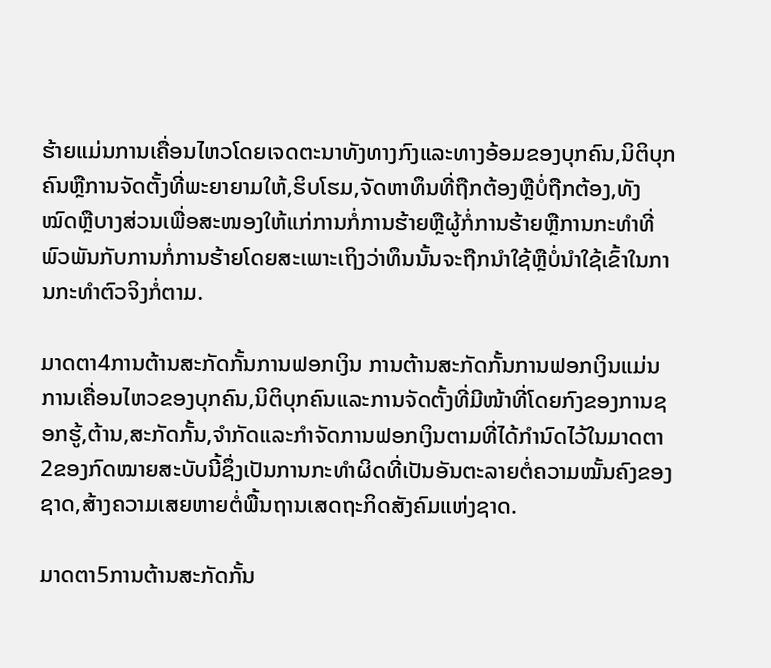ຮ້າຍແມ່ນການເຄື່ອນໄຫວໂດຍເຈດຕະນາທັງທາງກົງແລະທາງອ້ອມຂອງບຸກຄົນ,ນິຕິບຸກຄົນຫຼືການຈັດຕັ້ງທີ່ພະຍາຍາມໃຫ້,ຮິບໂຮມ,ຈັດຫາທຶນທີ່ຖືກຕ້ອງຫຼືບໍ່ຖືກຕ້ອງ,ທັງໝົດຫຼືບາງສ່ວນເພື່ອສະໜອງໃຫ້ແກ່ການກໍ່ການຮ້າຍຫຼືຜູ້ກໍ່ການຮ້າຍຫຼືການກະທໍາທີ່ພົວພັນກັບການກໍ່ການຮ້າຍໂດຍສະເພາະເຖິງວ່າທຶນນັ້ນຈະຖືກນໍາໃຊ້ຫຼືບໍ່ນໍາໃຊ້ເຂົ້າໃນການກະທໍາຕົວຈິງກໍ່ຕາມ.

ມາດຕາ4ການຕ້ານສະກັດກັ້ນການຟອກເງິນ ການຕ້ານສະກັດກັ້ນການຟອກເງິນແມ່ນການເຄື່ອນໄຫວຂອງບຸກຄົນ,ນິຕິບຸກຄົນແລະການຈັດຕັ້ງທີ່ມີໜ້າທີ່ໂດຍກົງຂອງການຊອກຮູ້,ຕ້ານ,ສະກັດກັ້ນ,ຈໍາກັດແລະກໍາຈັດການຟອກເງິນຕາມທີ່ໄດ້ກໍານົດໄວ້ໃນມາດຕາ2ຂອງກົດໝາຍສະບັບນີ້ຊຶ່ງເປັນການກະທໍາຜິດທີ່ເປັນອັນຕະລາຍຕໍ່ຄວາມໝັ້ນຄົງຂອງຊາດ,ສ້າງຄວາມເສຍຫາຍຕໍ່ພື້ນຖານເສດຖະກິດສັງຄົມແຫ່ງຊາດ.

ມາດຕາ5ການຕ້ານສະກັດກັ້ນ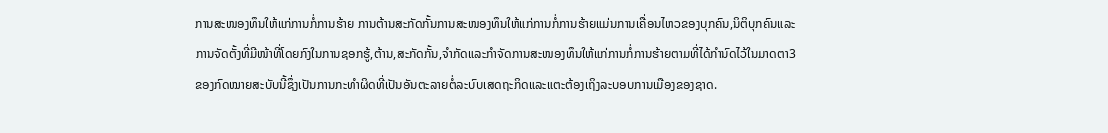ການສະໜອງທຶນໃຫ້ແກ່ການກໍ່ການຮ້າຍ ການຕ້ານສະກັດກັ້ນການສະໜອງທຶນໃຫ້ແກ່ການກໍ່ການຮ້າຍແມ່ນການເຄື່ອນໄຫວຂອງບຸກຄົນ,ນິຕິບຸກຄົນແລະການຈັດຕັ້ງທີ່ມີໜ້າທີ່ໂດຍກົງໃນການຊອກຮູ້,ຕ້ານ,ສະກັດກັ້ນ,ຈໍາກັດແລະກໍາຈັດການສະໜອງທຶນໃຫ້ແກ່ການກໍ່ການຮ້າຍຕາມທີ່ໄດ້ກໍານົດໄວ້ໃນມາດຕາ3ຂອງກົດໝາຍສະບັບນີ້ຊຶ່ງເປັນການກະທໍາຜິດທີ່ເປັນອັນຕະລາຍຕໍ່ລະບົບເສດຖະກິດແລະແຕະຕ້ອງເຖິງລະບອບການເມືອງຂອງຊາດ.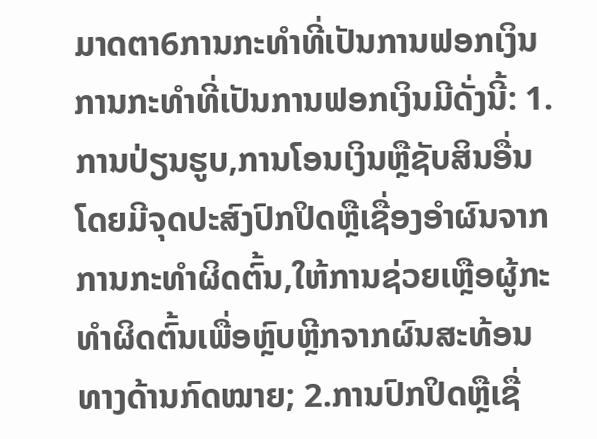ມາດຕາ6ການກະທໍາທີ່ເປັນການຟອກເງິນ ການກະທໍາທີ່ເປັນການຟອກເງິນມີດັ່ງນີ້: 1.ການປ່ຽນຮູບ,ການໂອນເງິນຫຼືຊັບສິນອື່ນໂດຍມີຈຸດປະສົງປົກປິດຫຼືເຊື່ອງອໍາຜົນຈາກການກະທໍາຜິດຕົ້ນ,ໃຫ້ການຊ່ວຍເຫຼືອຜູ້ກະທໍາຜິດຕົ້ນເພື່ອຫຼົບຫຼີກຈາກຜົນສະທ້ອນທາງດ້ານກົດໝາຍ; 2.ການປົກປິດຫຼືເຊື່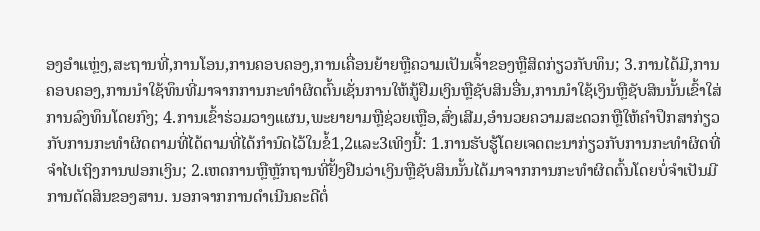ອງອໍາແຫຼ່ງ,ສະຖານທີ່,ການໂອນ,ການຄອບຄອງ,ການເຄື່ອນຍ້າຍຫຼືຄວາມເປັນເຈົ້າຂອງຫຼືສິດກ່ຽວກັບທຶນ; 3.ການໄດ້ມີ,ການຄອບຄອງ,ການນໍາໃຊ້ທຶນທີ່ມາຈາກການກະທໍາຜິດຕົ້ນເຊັ່ນການໃຫ້ກູ້ຢືມເງິນຫຼືຊັບສິນອື່ນ,ການນໍາໃຊ້ເງິນຫຼືຊັບສິນນັ້ນເຂົ້າໃສ່ການລົງທຶນໂດຍກົງ; 4.ການເຂົ້າຮ່ວມວາງແຜນ,ພະຍາຍາມຫຼືຊ່ວຍເຫຼືອ,ສົ່ງເສີມ,ອໍານວຍຄວາມສະດວກຫຼືໃຫ້ຄໍາປຶກສາກ່ຽວກັບການກະທໍາຜິດຕາມທີ່ໄດ້ຕາມທີ່ໄດ້ກໍານົດໄວ້ໃນຂໍ້1,2ແລະ3ເທິງນີ້: 1.ການຮັບຮູ້ໂດຍເຈດຕະນາກ່ຽວກັບການກະທໍາຜິດທີ່ຈໍາໄປເຖິງການຟອກເງິນ; 2.ເຫດການຫຼືຫຼັກຖານທີ່ຢັ້ງຢືນວ່າເງິນຫຼືຊັບສິນນັ້ນໄດ້ມາຈາກການກະທໍາຜິດຕົ້ນໂດຍບໍ່ຈໍາເປັນມີການຕັດສິນຂອງສານ. ນອກຈາກການດໍາເນີນຄະດີຕໍ່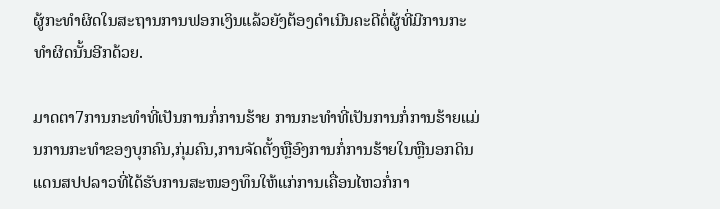ຜູ້ກະທໍາຜິດໃນສະຖານການຟອກເງິນແລ້ວຍັງຕ້ອງດໍາເນີນຄະດີຕໍ່ຜູ້ທີ່ມີການກະທໍາຜິດນັ້ນອີກດ້ວຍ.

ມາດຕາ7ການກະທໍາທີ່ເປັນການກໍ່ການຮ້າຍ ການກະທໍາທີ່ເປັນການກໍ່ການຮ້າຍແມ່ນການກະທໍາຂອງບຸກຄົນ,ກຸ່ມຄົນ,ການຈັດຕັ້ງຫຼືອົງການກໍ່ການຮ້າຍໃນຫຼືນອກດິນແດນສປປລາວທີ່ໄດ້ຮັບການສະໜອງທຶນໃຫ້ແກ່ການເຄື່ອນໄຫວກໍ່ກາ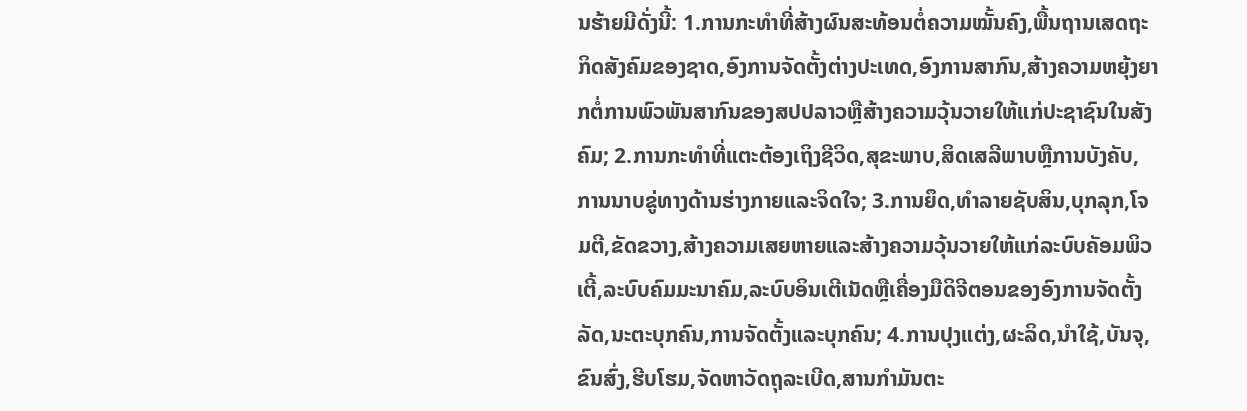ນຮ້າຍມີດັ່ງນີ້: 1.ການກະທໍາທີ່ສ້າງຜົນສະທ້ອນຕໍ່ຄວາມໝັ້ນຄົງ,ພື້ນຖານເສດຖະກິດສັງຄົມຂອງຊາດ,ອົງການຈັດຕັ້ງຕ່າງປະເທດ,ອົງການສາກົນ,ສ້າງຄວາມຫຍຸ້ງຍາກຕໍ່ການພົວພັນສາກົນຂອງສປປລາວຫຼືສ້າງຄວາມວຸ້ນວາຍໃຫ້ແກ່ປະຊາຊົນໃນສັງຄົມ; 2.ການກະທໍາທີ່ແຕະຕ້ອງເຖິງຊີວິດ,ສຸຂະພາບ,ສິດເສລີພາບຫຼືການບັງຄັບ,ການນາບຂູ່ທາງດ້ານຮ່າງກາຍແລະຈິດໃຈ; 3.ການຍຶດ,ທໍາລາຍຊັບສິນ,ບຸກລຸກ,ໂຈມຕີ,ຂັດຂວາງ,ສ້າງຄວາມເສຍຫາຍແລະສ້າງຄວາມວຸ້ນວາຍໃຫ້ແກ່ລະບົບຄັອມພິວເຕີ້,ລະບົບຄົມມະນາຄົມ,ລະບົບອິນເຕີເນັດຫຼືເຄື່ອງມືດິຈີຕອນຂອງອົງການຈັດຕັ້ງລັດ,ນະຕະບຸກຄົນ,ການຈັດຕັ້ງແລະບຸກຄົນ; 4.ການປຸງແຕ່ງ,ຜະລິດ,ນໍາໃຊ້,ບັນຈຸ,ຂົນສົ່ງ,ຮີບໂຮມ,ຈັດຫາວັດຖຸລະເບີດ,ສານກໍາມັນຕະ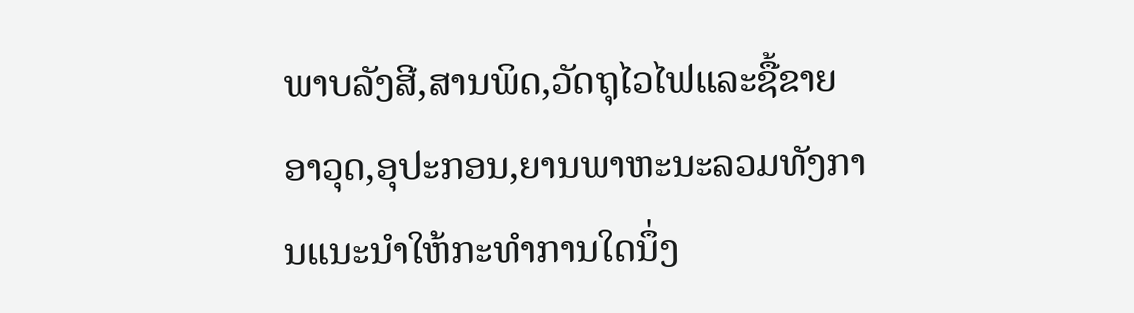ພາບລັງສີ,ສານພິດ,ວັດຖຸໄວໄຟແລະຊື້ຂາຍອາວຸດ,ອຸປະກອນ,ຍານພາຫະນະລວມທັງການແນະນໍາໃຫ້ກະທໍາການໃດນຶ່ງ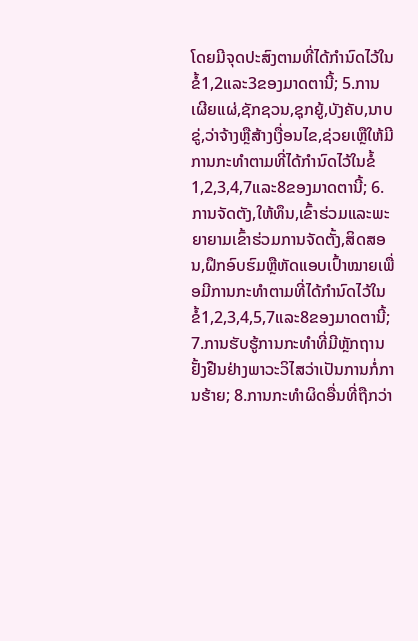ໂດຍມີຈຸດປະສົງຕາມທີ່ໄດ້ກໍານົດໄວ້ໃນຂໍ້1,2ແລະ3ຂອງມາດຕານີ້; 5.ການເຜີຍແຜ່,ຊັກຊວນ,ຊຸກຍູ້,ບັງຄັບ,ນາບຂູ່,ວ່າຈ້າງຫຼືສ້າງເງື່ອນໄຂ,ຊ່ວຍເຫຼືໃຫ້ມີການກະທໍາຕາມທີ່ໄດ້ກໍານົດໄວ້ໃນຂໍ້1,2,3,4,7ແລະ8ຂອງມາດຕານີ້; 6.ການຈັດຕັງ,ໃຫ້ທຶນ,ເຂົ້າຮ່ວມແລະພະຍາຍາມເຂົ້າຮ່ວມການຈັດຕັ້ງ,ສິດສອນ,ຝຶກອົບຮົມຫຼືຫັດແອບເປົ້າໝາຍເພື່ອມີການກະທໍາຕາມທີ່ໄດ້ກໍານົດໄວ້ໃນຂໍ້1,2,3,4,5,7ແລະ8ຂອງມາດຕານີ້; 7.ການຮັບຮູ້ການກະທໍາທີ່ມີຫຼັກຖານຢັ້ງຢືນຢ່າງພາວະວິໄສວ່າເປັນການກໍ່ການຮ້າຍ; 8.ການກະທໍາຜິດອື່ນທີ່ຖືກວ່າ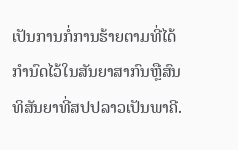ເປັນການກໍ່ການຮ້າຍຕາມທີ່ໄດ້ກໍານົດໄວ້ໃນສັນຍາສາກົນຫຼືສົນທິສັນຍາທີ່ສປປລາວເປັນພາຄີ.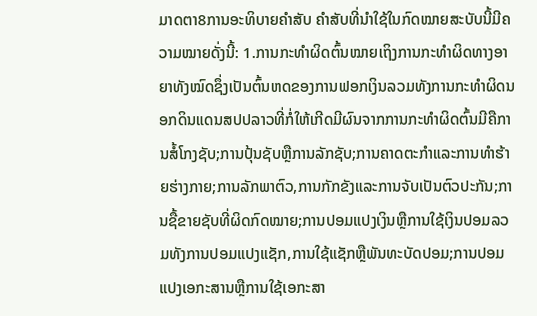ມາດຕາ8ການອະທິບາຍຄໍາສັບ ຄໍາສັບທີ່ນໍາໃຊ້ໃນກົດໝາຍສະບັບນີ້ມີຄວາມໝາຍດັ່ງນີ້: 1.ການກະທໍາຜິດຕົ້ນໝາຍເຖິງການກະທໍາຜິດທາງອາຍາທັງໝົດຊຶ່ງເປັນຕົ້ນຫດຂອງການຟອກເງິນລວມທັງການກະທໍາຜິດນອກດິນແດນສປປລາວທີ່ກໍ່ໃຫ້ເກີດມີຜົນຈາກການກະທໍາຜິດຕົ້ນມີຄືການສໍ້ໂກງຊັບ;ການປຸ້ນຊັບຫຼືການລັກຊັບ;ການຄາດຕະກໍາແລະການທໍາຮ້າຍຮ່າງກາຍ;ການລັກພາຕົວ,ການກັກຂັງແລະການຈັບເປັນຕົວປະກັນ;ການຊື້ຂາຍຊັບທີ່ຜິດກົດໝາຍ;ການປອມແປງເງິນຫຼືການໃຊ້ເງິນປອມລວມທັງການປອມແປງແຊັກ,ການໃຊ້ແຊັກຫຼືພັນທະບັດປອມ;ການປອມແປງເອກະສານຫຼືການໃຊ້ເອກະສາ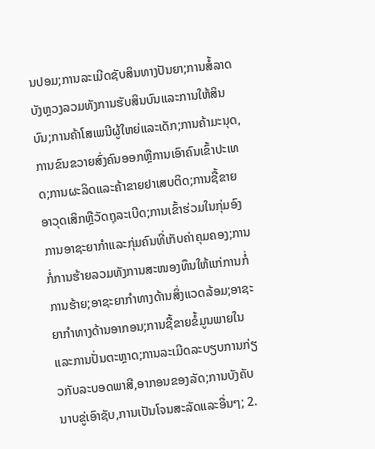ນປອມ;ການລະເມີດຊັບສິນທາງປັນຍາ;ການສໍ້ລາດບັງຫຼວງລວມທັງການຮັບສິນບົນແລະການໃຫ້ສິນບົນ;ການຄ້າໂສເພນີຜູ້ໃຫຍ່ແລະເດັກ;ການຄ້າມະນຸດ,ການຂົນຂວາຍສົ່ງຄົນອອກຫຼືການເອົາຄົນເຂົ້າປະເທດ;ການຜະລິດແລະຄ້າຂາຍຢາເສບຕິດ;ການຊື້ຂາຍອາວຸດເສິກຫຼືວັດຖຸລະເບີດ;ການເຂົ້າຮ່ວມໃນກຸ່ມອົງການອາຊະຍາກໍາແລະກຸ່ມຄົນທີ່ເກັບຄ່າຄຸມຄອງ;ການກໍ່ການຮ້າຍລວມທັງການສະໜອງທຶນໃຫ້ແກ່ການກໍ່ການຮ້າຍ;ອາຊະຍາກໍາທາງດ້ານສິ່ງແວດລ້ອມ;ອາຊະຍາກໍາທາງດ້ານອາກອນ;ການຊື້ຂາຍຂໍ້ມູນພາຍໃນແລະການປັ່ນຕະຫຼາດ;ການລະເມີດລະບຽບການກ່ຽວກັບລະບອດພາສີ,ອາກອນຂອງລັດ;ການບັງຄັບນາບຂູ່ເອົາຊັບ,ການເປັນໂຈນສະລັດແລະອື່ນໆ; 2.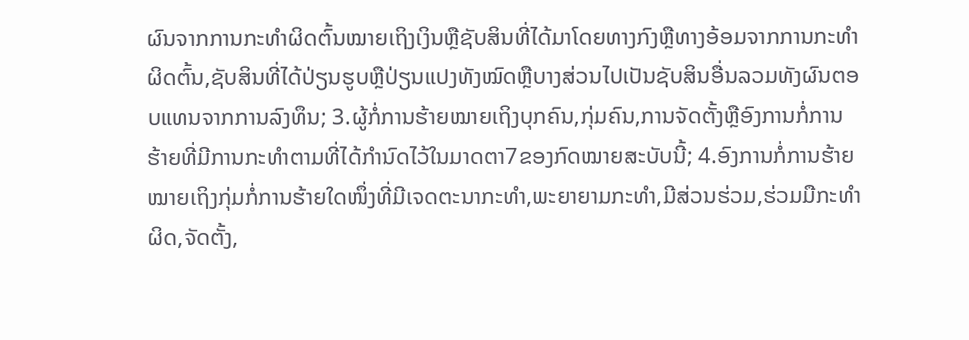ຜົນຈາກການກະທໍາຜິດຕົ້ນໝາຍເຖິງເງິນຫຼືຊັບສິນທີ່ໄດ້ມາໂດຍທາງກົງຫຼືທາງອ້ອມຈາກການກະທໍາຜິດຕົ້ນ,ຊັບສິນທີ່ໄດ້ປ່ຽນຮູບຫຼືປ່ຽນແປງທັງໝົດຫຼືບາງສ່ວນໄປເປັນຊັບສິນອື່ນລວມທັງຜົນຕອບແທນຈາກການລົງທຶນ; 3.ຜູ້ກໍ່ການຮ້າຍໝາຍເຖິງບຸກຄົນ,ກຸ່ມຄົນ,ການຈັດຕັ້ງຫຼືອົງການກໍ່ການຮ້າຍທີ່ມີການກະທໍາຕາມທີ່ໄດ້ກໍານົດໄວ້ໃນມາດຕາ7ຂອງກົດໝາຍສະບັບນີ້; 4.ອົງການກໍ່ການຮ້າຍໝາຍເຖິງກຸ່ມກໍ່ການຮ້າຍໃດໜຶ່ງທີ່ມີເຈດຕະນາກະທໍາ,ພະຍາຍາມກະທໍາ,ມີສ່ວນຮ່ວມ,ຮ່ວມມືກະທໍາຜິດ,ຈັດຕັ້ງ,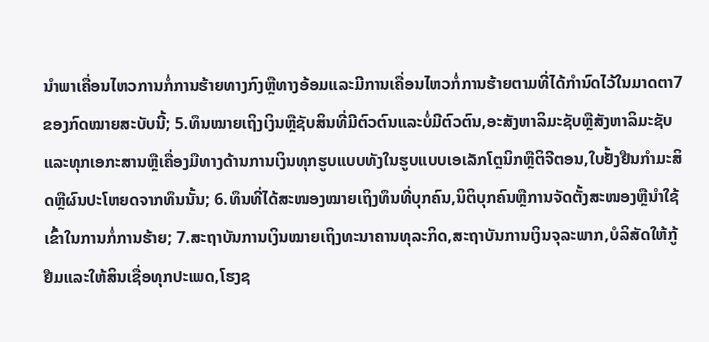ນໍາພາເຄື່ອນໄຫວການກໍ່ການຮ້າຍທາງກົງຫຼືທາງອ້ອມແລະມີການເຄື່ອນໄຫວກໍ່ການຮ້າຍຕາມທີ່ໄດ້ກໍານົດໄວ້ໃນມາດຕາ7ຂອງກົດໝາຍສະບັບນີ້; 5.ທຶນໝາຍເຖິງເງິນຫຼືຊັບສິນທີ່ມີຕົວຕົນແລະບໍ່ມີຕົວຕົນ,ອະສັງຫາລິມະຊັບຫຼືສັງຫາລິມະຊັບແລະທຸກເອກະສານຫຼືເຄື່ອງມືທາງດ້ານການເງິນທຸກຮູບແບບທັງໃນຮູບແບບເອເລັກໂຕຼນິກຫຼືຕິຈີຕອນ,ໃບຢັ້ງຢືນກໍາມະສິດຫຼືຜົນປະໂຫຍດຈາກທຶນນັ້ນ; 6.ທຶນທີ່ໄດ້ສະໜອງໝາຍເຖິງທຶນທີ່ບຸກຄົນ,ນິຕິບຸກຄົນຫຼືການຈັດຕັ້ງສະໜອງຫຼືນໍາໃຊ້ເຂົ້າໃນການກໍ່ການຮ້າຍ; 7.ສະຖາບັນການເງິນໝາຍເຖິງທະນາຄານທຸລະກິດ,ສະຖາບັນການເງິນຈຸລະພາກ,ບໍລິສັດໃຫ້ກູ້ຢືມແລະໃຫ້ສິນເຊື່ອທຸກປະເພດ,ໂຮງຊ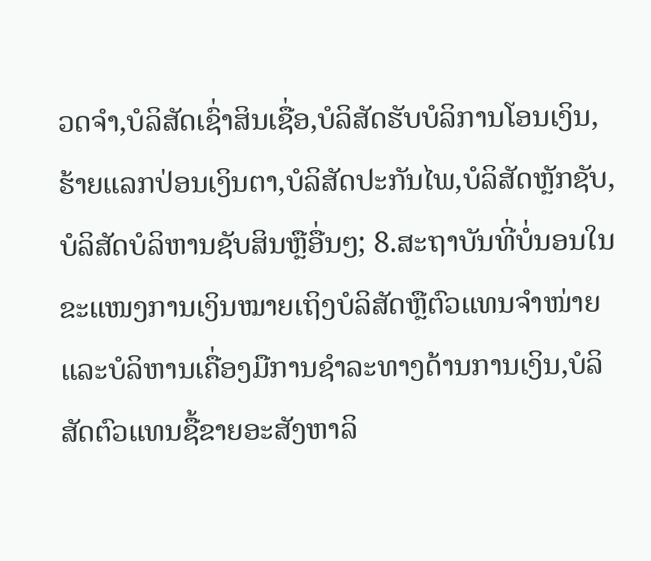ວດຈໍາ,ບໍລິສັດເຊົ່າສິນເຊື່ອ,ບໍລິສັດຮັບບໍລິການໂອນເງິນ,ຮ້າຍແລກປ່ອນເງິນຕາ,ບໍລິສັດປະກັນໄພ,ບໍລິສັດຫຼັກຊັບ,ບໍລິສັດບໍລິຫານຊັບສິນຫຼືອື່ນໆ; 8.ສະຖາບັນທີ່ບໍ່ນອນໃນຂະແໜງການເງິນໝາຍເຖິງບໍລິສັດຫຼືຕົວແທນຈໍາໜ່າຍແລະບໍລິຫານເຄື່ອງມືການຊໍາລະທາງດ້ານການເງິນ,ບໍລິສັດຕົວແທນຊື້ຂາຍອະສັງຫາລິ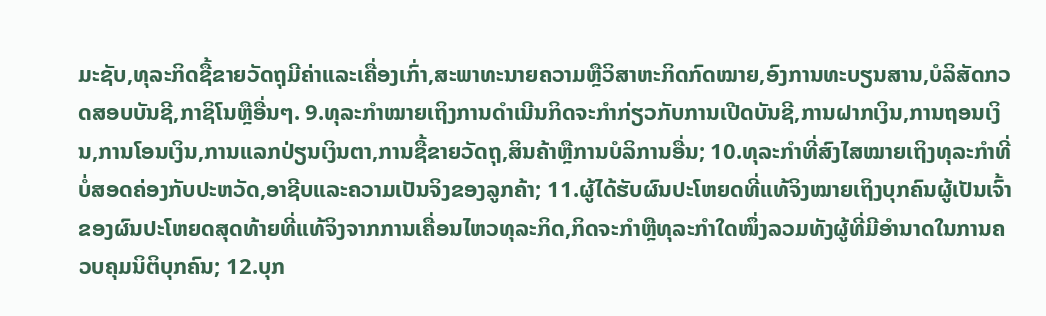ມະຊັບ,ທຸລະກິດຊື້ຂາຍວັດຖຸມີຄ່າແລະເຄື່ອງເກົ່າ,ສະພາທະນາຍຄວາມຫຼືວິສາຫະກິດກົດໝາຍ,ອົງການທະບຽນສານ,ບໍລິສັດກວດສອບບັນຊີ,ກາຊິໂນຫຼືອື່ນໆ. 9.ທຸລະກໍາໝາຍເຖິງການດໍາເນີນກິດຈະກໍາກ່ຽວກັບການເປີດບັນຊີ,ການຝາກເງິນ,ການຖອນເງິນ,ການໂອນເງິນ,ການແລກປ່ຽນເງິນຕາ,ການຊື້ຂາຍວັດຖຸ,ສິນຄ້າຫຼືການບໍລິການອື່ນ; 10.ທຸລະກໍາທີ່ສົງໄສໝາຍເຖິງທຸລະກໍາທີ່ບໍ່ສອດຄ່ອງກັບປະຫວັດ,ອາຊີບແລະຄວາມເປັນຈິງຂອງລູກຄ້າ; 11.ຜູ້ໄດ້ຮັບຜົນປະໂຫຍດທີ່ແທ້ຈິງໝາຍເຖິງບຸກຄົນຜູ້ເປັນເຈົ້າຂອງຜົນປະໂຫຍດສຸດທ້າຍທີ່ແທ້ຈິງຈາກການເຄື່ອນໄຫວທຸລະກິດ,ກິດຈະກໍາຫຼືທຸລະກໍາໃດໜຶ່ງລວມທັງຜູ້ທີ່ມີອໍານາດໃນການຄວບຄຸມນິຕິບຸກຄົນ; 12.ບຸກ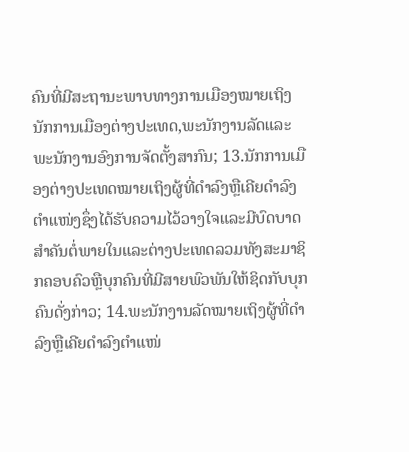ຄົນທີ່ມີສະຖານະພາບທາງການເມືອງໝາຍເຖິງນັກການເມືອງຕ່າງປະເທດ,ພະນັກງານລັດແລະພະນັກງານອົງການຈັດຕັ້ງສາກົນ; 13.ນັກການເມືອງຕ່າງປະເທດໝາຍເຖິງຜູ້ທີ່ດໍາລົງຫຼືເຄີຍດໍາລົງຕໍາແໜ່ງຊຶ່ງໄດ້ຮັບຄວາມໄວ້ວາງໃຈແລະມີບົດບາດສໍາຄັນຕໍ່ພາຍໃນແລະຕ່າງປະເທດລວມທັງສະມາຊິກຄອບຄົວຫຼືບຸກຄົນທີ່ມີສາຍພົວພັນໃຫ້ຊິດກັບບຸກຄົນດັ່ງກ່າວ; 14.ພະນັກງານລັດໝາຍເຖິງຜູ້ທີ່ດໍາລົງຫຼືເຄີຍດໍາລົງຕໍາແໜ່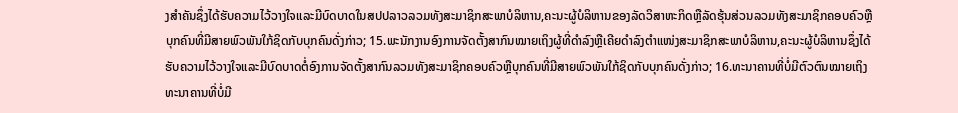ງສໍາຄັນຊຶ່ງໄດ້ຮັບຄວາມໄວ້ວາງໃຈແລະມີບົດບາດໃນສປປລາວລວມທັງສະມາຊິກສະພາບໍລິຫານ,ຄະນະຜູ້ບໍລິຫານຂອງລັດວິສາຫະກິດຫຼືລັດຮຸ້ນສ່ວນລວມທັງສະມາຊິກຄອບຄົວຫຼືບຸກຄົນທີ່ມີສາຍພົວພັນໃກ້ຊິດກັບບຸກຄົນດັ່ງກ່າວ; 15.ພະນັກງານອົງການຈັດຕັ້ງສາກົນໝາຍເຖິງຜູ້ທີ່ດໍາລົງຫຼືເຄີຍດໍາລົງຕໍາແໜ່ງສະມາຊິກສະພາບໍລິຫານ,ຄະນະຜູ້ບໍລິຫານຊຶ່ງໄດ້ຮັບຄວາມໄວ້ວາງໃຈແລະມີບົດບາດຕໍ່ອົງການຈັດຕັ້ງສາກົນລວມທັງສະມາຊິກຄອບຄົວຫຼືບຸກຄົນທີ່ມີສາຍພົວພັນໃກ້ຊິດກັບບຸກຄົນດັ່ງກ່າວ; 16.ທະນາຄານທີ່ບໍ່ມີຕົວຕົນໝາຍເຖິງທະນາຄານທີ່ບໍ່ມີ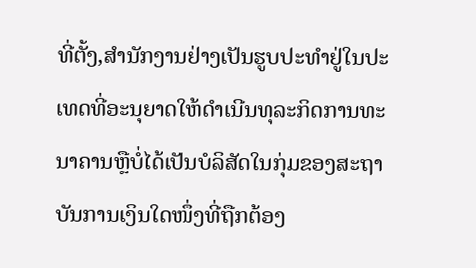ທີ່ຕັ້ງ,ສໍານັກງານຢ່າງເປັນຮູບປະທໍາຢູ່ໃນປະເທດທີ່ອະນຸຍາດໃຫ້ດໍາເນີນທຸລະກິດການທະນາຄານຫຼືບໍ່ໄດ້ເປັນບໍລິສັດໃນກຸ່ມຂອງສະຖາບັນການເງິນໃດໜຶ່ງທີ່ຖືກຕ້ອງ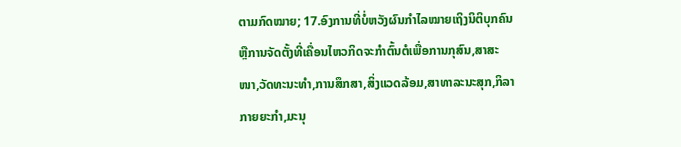ຕາມກົດໝາຍ; 17.ອົງການທີ່ບໍ່ຫວັງຜົນກໍາໄລໝາຍເຖິງນິຕິບຸກຄົນຫຼືການຈັດຕັ້ງທີ່ເຄື່ອນໄຫວກິດຈະກໍາຕົ້ນຕໍເພື່ອການກຸສົນ,ສາສະໜາ,ວັດທະນະທໍາ,ການສຶກສາ,ສິ່ງແວດລ້ອມ,ສາທາລະນະສຸກ,ກິລາກາຍຍະກໍາ,ມະນຸ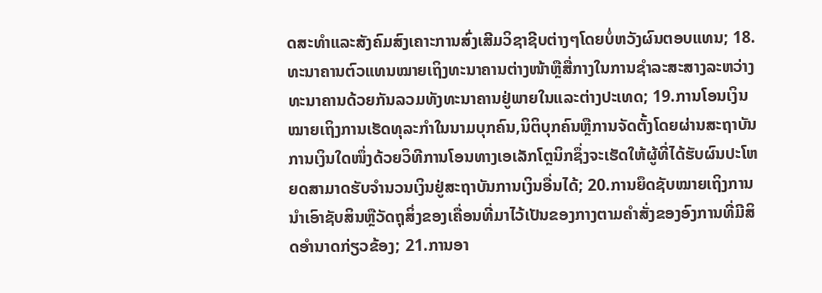ດສະທໍາແລະສັງຄົມສົງເຄາະການສົ່ງເສີມວິຊາຊີບຕ່າງໆໂດຍບໍ່ຫວັງຜົນຕອບແທນ; 18.ທະນາຄານຕົວແທນໝາຍເຖິງທະນາຄານຕ່າງໜ້າຫຼືສື່ກາງໃນການຊໍາລະສະສາງລະຫວ່າງທະນາຄານດ້ວຍກັນລວມທັງທະນາຄານຢູ່ພາຍໃນແລະຕ່າງປະເທດ; 19.ການໂອນເງິນໝາຍເຖິງການເຮັດທຸລະກໍາໃນນາມບຸກຄົນ,ນິຕິບຸກຄົນຫຼືການຈັດຕັ້ງໂດຍຜ່ານສະຖາບັນການເງິນໃດໜຶ່ງດ້ວຍວິທີການໂອນທາງເອເລັກໂຕຼນິກຊຶ່ງຈະເຮັດໃຫ້ຜູ້ທີ່ໄດ້ຮັບຜົນປະໂຫຍດສາມາດຮັບຈໍານວນເງິນຢູ່ສະຖາບັນການເງິນອື່ນໄດ້; 20.ການຍຶດຊັບໝາຍເຖິງການນໍາເອົາຊັບສິນຫຼືວັດຖຸສິ່ງຂອງເຄື່ອນທີ່ມາໄວ້ເປັນຂອງກາງຕາມຄໍາສັ່ງຂອງອົງການທີ່ມີສິດອໍານາດກ່ຽວຂ້ອງ; 21.ການອາ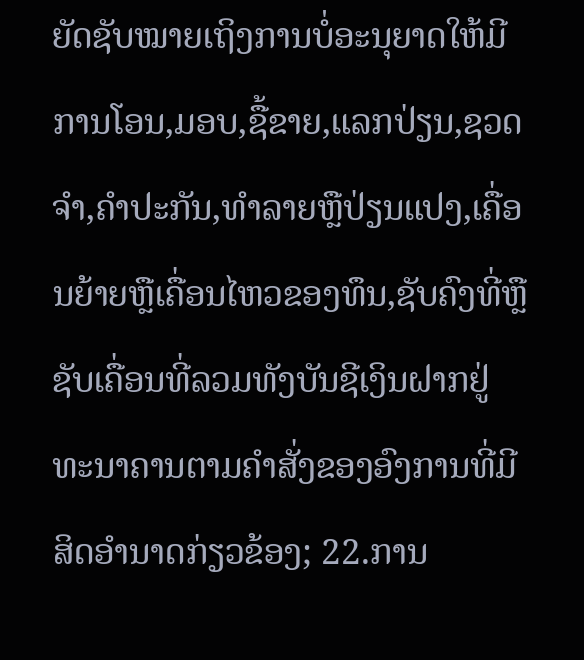ຍັດຊັບໝາຍເຖິງການບໍ່ອະນຸຍາດໃຫ້ມີການໂອນ,ມອບ,ຊື້ຂາຍ,ແລກປ່ຽນ,ຊວດຈໍາ,ຄໍາປະກັນ,ທໍາລາຍຫຼືປ່ຽນແປງ,ເຄື່ອນຍ້າຍຫຼືເຄື່ອນໄຫວຂອງທຶນ,ຊັບຄົງທີ່ຫຼືຊັບເຄື່ອນທີ່ລວມທັງບັນຊີເງິນຝາກຢູ່ທະນາຄານຕາມຄໍາສັ່ງຂອງອົງການທີ່ມີສິດອໍານາດກ່ຽວຂ້ອງ; 22.ການ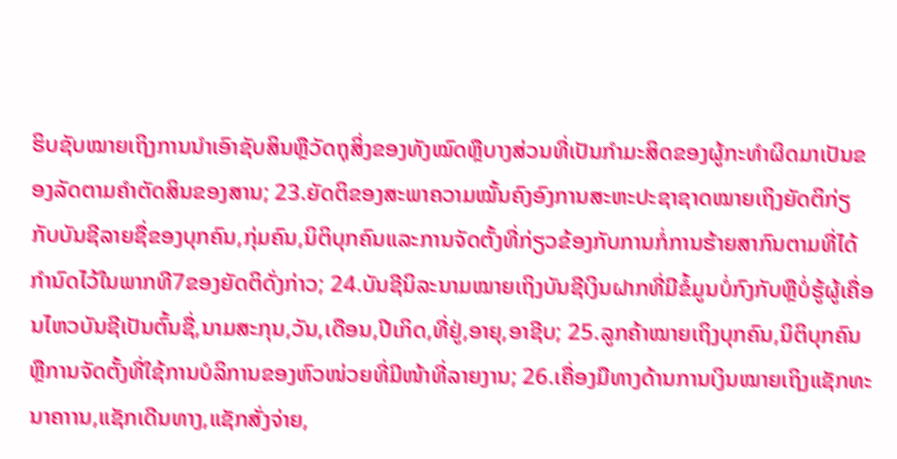ຮິບຊັບໝາຍເຖິງການນໍາເອົາຊັບສິນຫຼືວັດຖຸສິ່ງຂອງທັງໝົດຫຼືບາງສ່ວນທີ່ເປັນກໍາມະສິດຂອງຜູ້ກະທໍາຜິດມາເປັນຂອງລັດຕາມຄໍາຕັດສິນຂອງສານ; 23.ຍັດຕິຂອງສະພາຄວາມໝັ້ນຄົງອົງການສະຫະປະຊາຊາດໝາຍເຖິງຍັດຕິກ່ຽກັບບັນຊີລາຍຊື່ຂອງບຸກຄົນ,ກຸ່ມຄົນ,ນິຕິບຸກຄົນແລະການຈັດຕັ້ງທີ່ກ່ຽວຂ້ອງກັບການກໍ່ການຮ້າຍສາກົນຕາມທີ່ໄດ້ກໍານົດໄວ້ໃນພາກທີ7ຂອງຍັດຕິດັ່ງກ່າວ; 24.ບັນຊີນິລະນາມໝາຍເຖິງບັນຊີເງິນຝາກທີ່ມີຂໍ້ມູນບໍ່ກົງກັບຫຼືບໍ່ຮູ້ຜູ້ເຄື່ອນໄຫວບັນຊີເປັນຕົ້ນຊື່,ນາມສະກຸນ,ວັນ,ເດືອນ,ປີເກິດ,ທີ່ຢູ່,ອາຍຸ,ອາຊີບ; 25.ລູກຄ້າໝາຍເຖິງບຸກຄົນ,ນິຕິບຸກຄົນຫຼືການຈັດຕັ້ງທີ່ໃຊ້ການບໍລິການຂອງຫົວໜ່ວຍທີ່ມີໜ້າທີ່ລາຍງານ; 26.ເຄື່ອງມືທາງດ້ານການເງິນໝາຍເຖິງແຊັກທະນາຄາານ,ແຊັກເດີນທາງ,ແຊັກສັ່ງຈ່າຍ,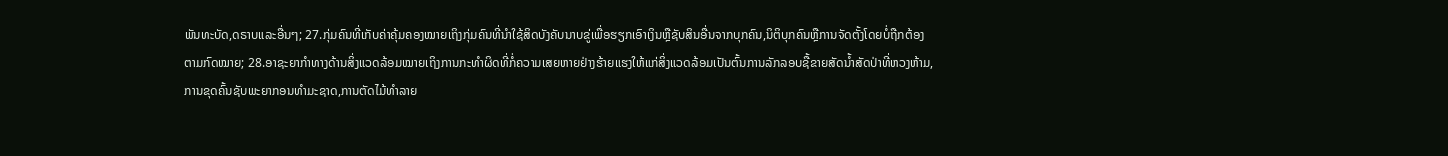ພັນທະບັດ,ດຣາບແລະອື່ນໆ; 27.ກຸ່ມຄົນທີ່ເກັບຄ່າຄຸ້ມຄອງໝາຍເຖິງກຸ່ມຄົນທີ່ນໍາໃຊ້ສິດບັງຄັບນາບຂູ່ເພື່ອຮຽກເອົາເງິນຫຼືຊັບສິນອື່ນຈາກບຸກຄົນ,ນິຕິບຸກຄົນຫຼືການຈັດຕັ້ງໂດຍບໍ່ຖືກຕ້ອງຕາມກົດໝາຍ; 28.ອາຊະຍາກໍາທາງດ້ານສິ່ງແວດລ້ອມໝາຍເຖິງການກະທໍາຜິດທີ່ກໍ່ຄວາມເສຍຫາຍຢ່າງຮ້າຍແຮງໃຫ້ແກ່ສິ່ງແວດລ້ອມເປັນຕົ້ນການລັກລອບຊື້ຂາຍສັດນໍ້າສັດປ່າທີ່ຫວງຫ້າມ,ການຂຸດຄົ້ນຊັບພະຍາກອນທໍາມະຊາດ,ການຕັດໄມ້ທໍາລາຍ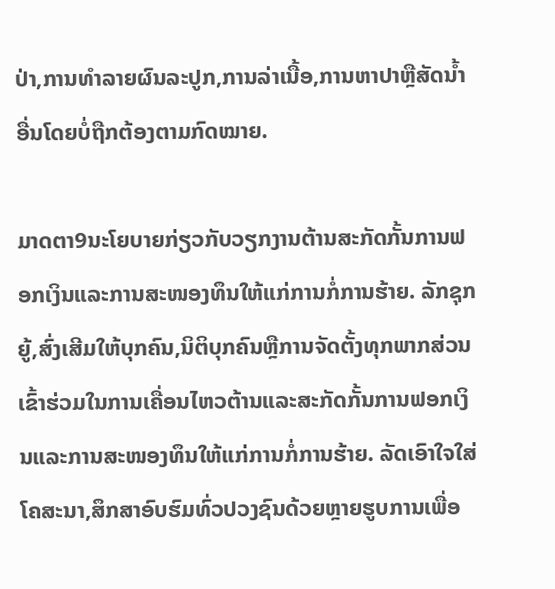ປ່າ,ການທໍາລາຍຜົນລະປູກ,ການລ່າເນື້ອ,ການຫາປາຫຼືສັດນໍ້າອື່ນໂດຍບໍ່ຖືກຕ້ອງຕາມກົດໝາຍ.

ມາດຕາ9ນະໂຍບາຍກ່ຽວກັບວຽກງານຕ້ານສະກັດກັ້ນການຟອກເງິນແລະການສະໜອງທຶນໃຫ້ແກ່ການກໍ່ການຮ້າຍ. ລັກຊຸກຍູ້,ສົ່ງເສີມໃຫ້ບຸກຄົນ,ນິຕິບຸກຄົນຫຼືການຈັດຕັ້ງທຸກພາກສ່ວນເຂົ້າຮ່ວມໃນການເຄື່ອນໄຫວຕ້ານແລະສະກັດກັ້ນການຟອກເງິນແລະການສະໜອງທຶນໃຫ້ແກ່ການກໍ່ການຮ້າຍ. ລັດເອົາໃຈໃສ່ໂຄສະນາ,ສຶກສາອົບຮົມທົ່ວປວງຊົນດ້ວຍຫຼາຍຮູບການເພື່ອ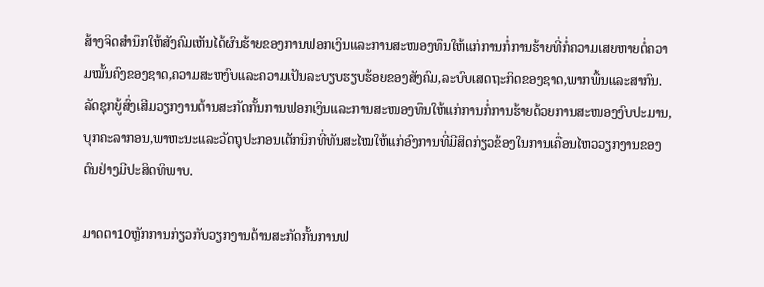ສ້າງຈິດສໍານຶກໃຫ້ສັງຄົມເຫັນໄດ້ຜົນຮ້າຍຂອງການຟອກເງິນແລະການສະໜອງທຶນໃຫ້ແກ່ການກໍ່ການຮ້າຍທີ່ກໍ່ຄວາມເສຍຫາຍຕໍ່ຄວາມໝັ້ນຄົງຂອງຊາດ,ຄວາມສະຫງົບແລະຄວາມເປັນລະບຽບຮຽບຮ້ອຍຂອງສັງຄົມ,ລະບົບເສດຖະກິດຂອງຊາດ,ພາກພື້ນແລະສາກົນ. ລັດຊຸກຍູ້ສົ່ງເສີມວຽກງານຕ້ານສະກັດກັ້ນການຟອກເງິນແລະການສະໜອງທຶນໃຫ້ແກ່ການກໍ່ການຮ້າຍດ້ວຍການສະໜອງງົບປະມານ,ບຸກຄະລາກອນ,ພາຫະນະແລະວັດຖຸປະກອນເຕັກນິກທີ່ທັນສະໄໝໃຫ້ແກ່ອົງການທີ່ມີສິດກ່ຽວຂ້ອງໃນການເຄື່ອນໄຫວວຽກງານຂອງຕົນຢ່າງມີປະສິດທິພາບ.

ມາດຕາ10ຫຼັກການກ່ຽວກັບວຽກງານຕ້ານສະກັດກັ້ນການຟ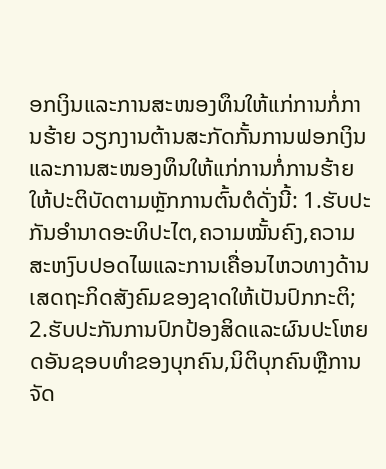ອກເງິນແລະການສະໜອງທຶນໃຫ້ແກ່ການກໍ່ການຮ້າຍ ວຽກງານຕ້ານສະກັດກັ້ນການຟອກເງິນແລະການສະໜອງທຶນໃຫ້ແກ່ການກໍ່ການຮ້າຍໃຫ້ປະຕິບັດຕາມຫຼັກການຕົ້ນຕໍດັ່ງນີ້: 1.ຮັບປະກັນອໍານາດອະທິປະໄຕ,ຄວາມໝັ້ນຄົງ,ຄວາມສະຫງົບປອດໄພແລະການເຄື່ອນໄຫວທາງດ້ານເສດຖະກິດສັງຄົມຂອງຊາດໃຫ້ເປັນປົກກະຕິ; 2.ຮັບປະກັນການປົກປ້ອງສິດແລະຜົນປະໂຫຍດອັນຊອບທໍາຂອງບຸກຄົນ,ນິຕິບຸກຄົນຫຼືການຈັດ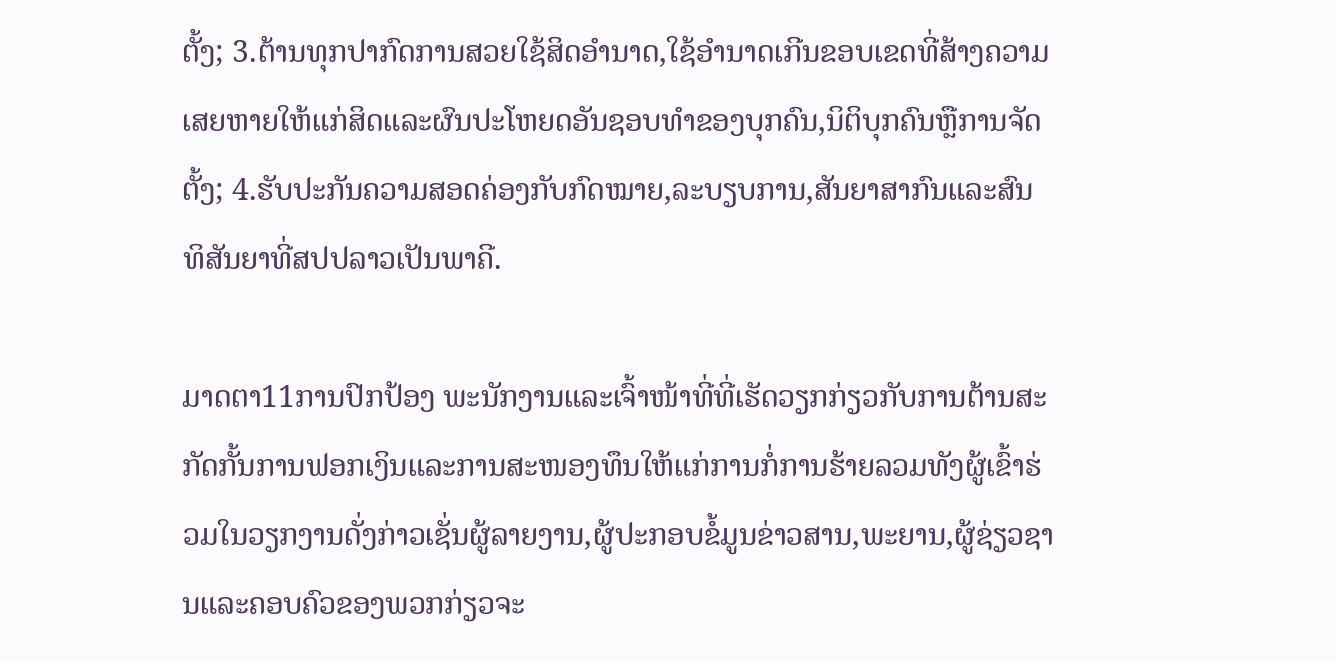ຕັ້ງ; 3.ຕ້ານທຸກປາກົດການສວຍໃຊ້ສິດອໍານາດ,ໃຊ້ອໍານາດເກີນຂອບເຂດທີ່ສ້າງຄວາມເສຍຫາຍໃຫ້ແກ່ສິດແລະຜົນປະໂຫຍດອັນຊອບທໍາຂອງບຸກຄົນ,ນິຕິບຸກຄົນຫຼືການຈັດຕັ້ງ; 4.ຮັບປະກັນຄວາມສອດຄ່ອງກັບກົດໝາຍ,ລະບຽບການ,ສັນຍາສາກົນແລະສົນທິສັນຍາທີ່ສປປລາວເປັນພາຄີ.

ມາດຕາ11ການປົກປ້ອງ ພະນັກງານແລະເຈົ້າໜ້າທີ່ທີ່ເຮັດວຽກກ່ຽວກັບການຕ້ານສະກັດກັ້ນການຟອກເງິນແລະການສະໜອງທຶນໃຫ້ແກ່ການກໍ່ການຮ້າຍລວມທັງຜູ້ເຂົ້າຮ່ວມໃນວຽກງານດັ່ງກ່າວເຊັ່ນຜູ້ລາຍງານ,ຜູ້ປະກອບຂໍ້ມູນຂ່າວສານ,ພະຍານ,ຜູ້ຊ່ຽວຊານແລະຄອບຄົວຂອງພວກກ່ຽວຈະ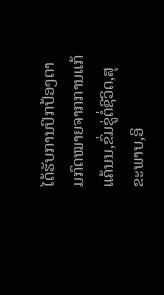ໄດ້ຮັບການປົກປ້ອງຕາມກົດໝາຍຈາກການແກ້ແຄ້ນນ,ຂົ່ມຂູ່ຕໍ່ຊີວິດ,ສຸຂະພາບ,ອິ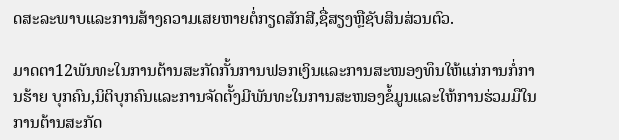ດສະລະພາບແລະການສ້າງຄວາມເສຍຫາຍຕໍ່ກຽດສັກສີ,ຊື່ສຽງຫຼືຊັບສິນສ່ວນຕົວ.

ມາດຕາ12ພັນທະໃນການຕ້ານສະກັດກັ້ນການຟອກເງິນແລະການສະໜອງທຶນໃຫ້ແກ່ການກໍ່ການຮ້າຍ ບຸກຄົນ,ນິຕິບຸກຄົນແລະການຈັດຕັ້ງມີພັນທະໃນການສະໜອງຂໍ້ມູນແລະໃຫ້ການຮ່ວມມືໃນການຕ້ານສະກັດ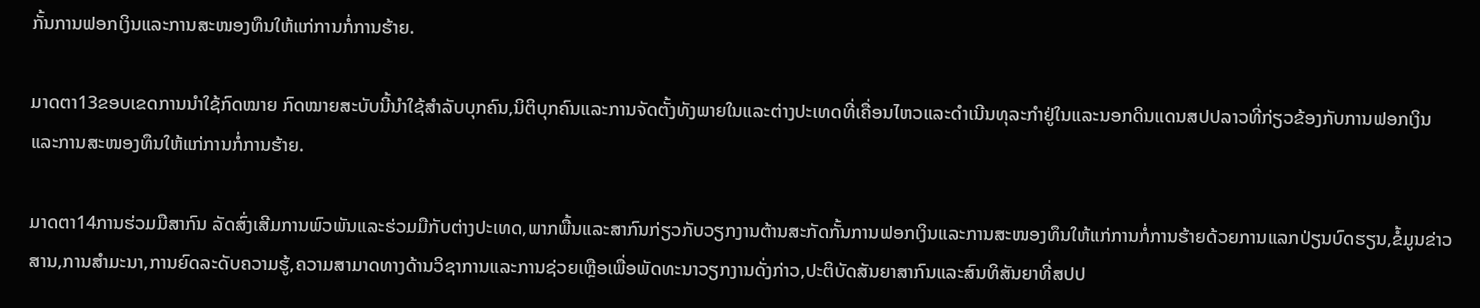ກັ້ນການຟອກເງິນແລະການສະໜອງທຶນໃຫ້ແກ່ການກໍ່ການຮ້າຍ.

ມາດຕາ13ຂອບເຂດການນໍາໃຊ້ກົດໝາຍ ກົດໝາຍສະບັບນີ້ນໍາໃຊ້ສໍາລັບບຸກຄົນ,ນິຕິບຸກຄົນແລະການຈັດຕັ້ງທັງພາຍໃນແລະຕ່າງປະເທດທີ່ເຄື່ອນໄຫວແລະດໍາເນີນທຸລະກໍາຢູ່ໃນແລະນອກດິນແດນສປປລາວທີ່ກ່ຽວຂ້ອງກັບການຟອກເງິນແລະການສະໜອງທຶນໃຫ້ແກ່ການກໍ່ການຮ້າຍ.

ມາດຕາ14ການຮ່ວມມືສາກົນ ລັດສົ່ງເສີມການພົວພັນແລະຮ່ວມມືກັບຕ່າງປະເທດ,ພາກພື້ນແລະສາກົນກ່ຽວກັບວຽກງານຕ້ານສະກັດກັ້ນການຟອກເງິນແລະການສະໜອງທຶນໃຫ້ແກ່ການກໍ່ການຮ້າຍດ້ວຍການແລກປ່ຽນບົດຮຽນ,ຂໍ້ມູນຂ່າວສານ,ການສໍາມະນາ,ການຍົດລະດັບຄວາມຮູ້,ຄວາມສາມາດທາງດ້ານວິຊາການແລະການຊ່ວຍເຫຼືອເພື່ອພັດທະນາວຽກງານດັ່ງກ່າວ,ປະຕິບັດສັນຍາສາກົນແລະສົນທິສັນຍາທີ່ສປປ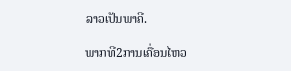ລາວເປັນພາຄີ.

ພາກທີ2ການເຄື່ອນໄຫວ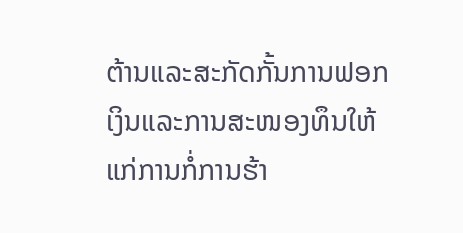ຕ້ານແລະສະກັດກັ້ນການຟອກເງິນແລະການສະໜອງທຶນໃຫ້ແກ່ການກໍ່ການຮ້າ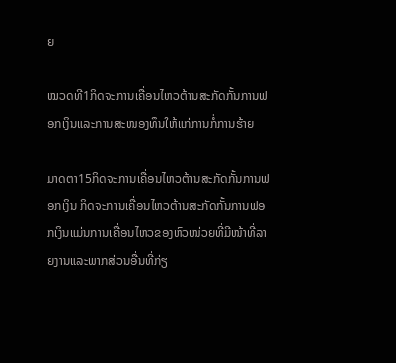ຍ

ໝວດທີ1ກິດຈະການເຄື່ອນໄຫວຕ້ານສະກັດກັ້ນການຟອກເງິນແລະການສະໜອງທຶນໃຫ້ແກ່ການກໍ່ການຮ້າຍ

ມາດຕາ15ກິດຈະການເຄື່ອນໄຫວຕ້ານສະກັດກັ້ນການຟອກເງິນ ກິດຈະການເຄື່ອນໄຫວຕ້ານສະກັດກັ້ນການຟອກເງິນແມ່ນການເຄື່ອນໄຫວຂອງຫົວໜ່ວຍທີ່ມີໜ້າທີ່ລາຍງານແລະພາກສ່ວນອື່ນທີ່ກ່ຽ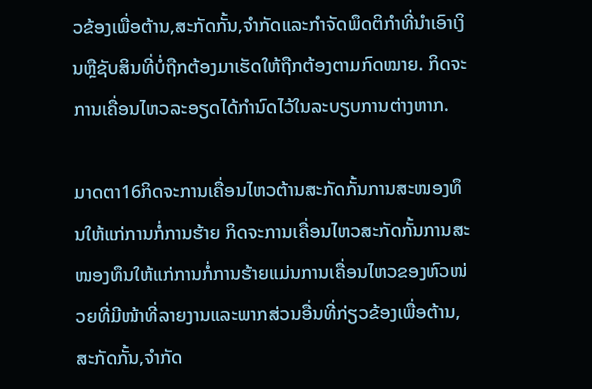ວຂ້ອງເພື່ອຕ້ານ,ສະກັດກັ້ນ,ຈໍາກັດແລະກໍາຈັດພຶດຕິກໍາທີ່ນໍາເອົາເງິນຫຼືຊັບສິນທີ່ບໍ່ຖືກຕ້ອງມາເຮັດໃຫ້ຖືກຕ້ອງຕາມກົດໝາຍ. ກິດຈະການເຄື່ອນໄຫວລະອຽດໄດ້ກໍານົດໄວ້ໃນລະບຽບການຕ່າງຫາກ.

ມາດຕາ16ກິດຈະການເຄື່ອນໄຫວຕ້ານສະກັດກັ້ນການສະໜອງທຶນໃຫ້ແກ່ການກໍ່ການຮ້າຍ ກິດຈະການເຄື່ອນໄຫວສະກັດກັ້ນການສະໜອງທຶນໃຫ້ແກ່ການກໍ່ການຮ້າຍແມ່ນການເຄື່ອນໄຫວຂອງຫົວໜ່ວຍທີ່ມີໜ້າທີ່ລາຍງານແລະພາກສ່ວນອື່ນທີ່ກ່ຽວຂ້ອງເພື່ອຕ້ານ,ສະກັດກັ້ນ,ຈໍາກັດ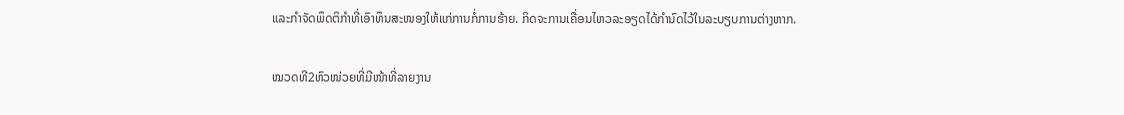ແລະກໍາຈັດພຶດຕິກໍາທີ່ເອົາທຶນສະໜອງໃຫ້ແກ່ການກໍ່ການຮ້າຍ. ກິດຈະການເຄື່ອນໄຫວລະອຽດໄດ້ກໍານົດໄວ້ໃນລະບຽບການຕ່າງຫາກ.

ໝວດທີ2ຫົວໜ່ວຍທີ່ມີໜ້າທີ່ລາຍງານ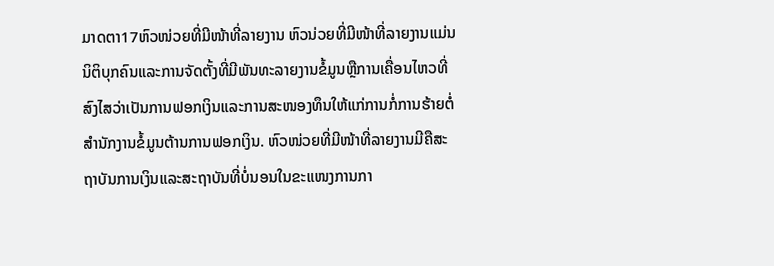ມາດຕາ17ຫົວໜ່ວຍທີ່ມີໜ້າທີ່ລາຍງານ ຫົວນ່ວຍທີ່ມີໜ້າທີ່ລາຍງານແມ່ນນິຕິບຸກຄົນແລະການຈັດຕັ້ງທີ່ມີພັນທະລາຍງານຂໍ້ມູນຫຼືການເຄື່ອນໄຫວທີ່ສົງໄສວ່າເປັນການຟອກເງິນແລະການສະໜອງທຶນໃຫ້ແກ່ການກໍ່ການຮ້າຍຕໍ່ສໍານັກງານຂໍ້ມູນຕ້ານການຟອກເງິນ. ຫົວໜ່ວຍທີ່ມີໜ້າທີ່ລາຍງານມີຄືສະຖາບັນການເງິນແລະສະຖາບັນທີ່ບໍ່ນອນໃນຂະແໜງການກາ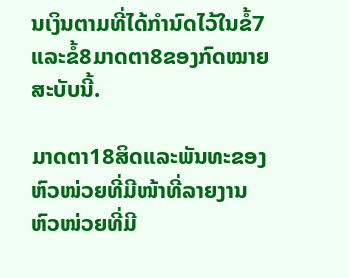ນເງິນຕາມທີ່ໄດ້ກໍານົດໄວ້ໃນຂໍ້7ແລະຂໍ້8ມາດຕາ8ຂອງກົດໝາຍສະບັບນີ້.

ມາດຕາ18ສິດແລະພັນທະຂອງຫົວໜ່ວຍທີ່ມີໜ້າທີ່ລາຍງານ ຫົວໜ່ວຍທີ່ມີ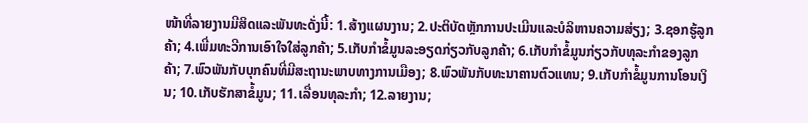ໜ້າທີ່ລາຍງານມີສິດແລະພັນທະດັ່ງນີ້: 1.ສ້າງແຜນງານ; 2.ປະຕິບັດຫຼັກການປະເມີນແລະບໍລິຫານຄວາມສ່ຽງ; 3.ຊອກຮູ້ລູກຄ້າ; 4.ເພີ່ມທະວີການເອົາໃຈໃສ່ລູກຄ້າ; 5.ເກັບກໍາຂໍ້ມູນລະອຽດກ່ຽວກັບລູກຄ້າ; 6.ເກັບກໍາຂໍ້ມູນກ່ຽວກັບທຸລະກໍາຂອງລູກຄ້າ; 7.ພົວພັນກັບບຸກຄົນທີ່ມີສະຖານະພາບທາງການເມືອງ; 8.ພົວພັນກັບທະນາຄານຕົວແທນ; 9.ເກັບກໍາຂໍ້ມູນການໂອນເງິນ; 10.ເກັບຮັກສາຂໍ້ມູນ; 11.ເລື່ອນທຸລະກໍາ; 12.ລາຍງານ;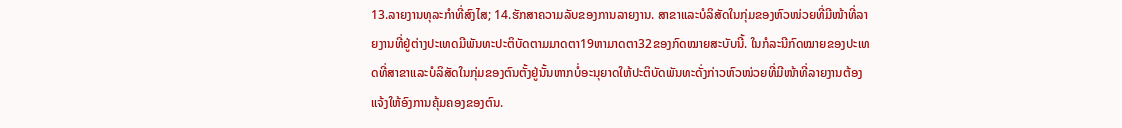13.ລາຍງານທຸລະກໍາທີ່ສົງໄສ; 14.ຮັກສາຄວາມລັບຂອງການລາຍງານ. ສາຂາແລະບໍລິສັດໃນກຸ່ມຂອງຫົວໜ່ວຍທີ່ມີໜ້າທີ່ລາຍງານທີ່ຢູ່ຕ່າງປະເທດມີພັນທະປະຕິບັດຕາມມາດຕາ19ຫາມາດຕາ32ຂອງກົດໝາຍສະບັບນີ້. ໃນກໍລະນີກົດໝາຍຂອງປະເທດທີ່ສາຂາແລະບໍລິສັດໃນກຸ່ມຂອງຕົນຕັ້ງຢູ່ນັ້ນຫາກບໍ່ອະນຸຍາດໃຫ້ປະຕິບັດພັນທະດັ່ງກ່າວຫົວໜ່ວຍທີ່ມີໜ້າທີ່ລາຍງານຕ້ອງແຈ້ງໃຫ້ອົງການຄຸ້ມຄອງຂອງຕົນ.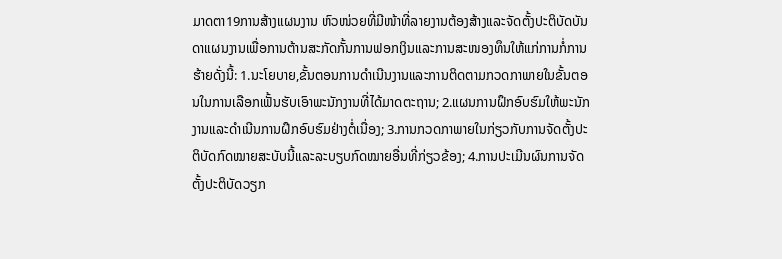ມາດຕາ19ການສ້າງແຜນງານ ຫົວໜ່ວຍທີ່ມີໜ້າທີ່ລາຍງານຕ້ອງສ້າງແລະຈັດຕັ້ງປະຕິບັດບັນດາແຜນງານເພື່ອການຕ້ານສະກັດກັ້ນການຟອກເງິນແລະການສະໜອງທຶນໃຫ້ແກ່ການກໍ່ການຮ້າຍດັ່ງນີ້: 1.ນະໂຍບາຍ,ຂັ້ນຕອນການດໍາເນີນງານແລະການຕິດຕາມກວດກາພາຍໃນຂັ້ນຕອນໃນການເລືອກເຟັ້ນຮັບເອົາພະນັກງານທີ່ໄດ້ມາດຕະຖານ; 2.ແຜນການຝຶກອົບຮົມໃຫ້ພະນັກງານແລະດໍາເນີນການຝຶກອົບຮົມຢ່າງຕໍ່ເນື່ອງ; 3.ການກວດກາພາຍໃນກ່ຽວກັບການຈັດຕັ້ງປະຕິບັດກົດໝາຍສະບັບນີ້ແລະລະບຽບກົດໝາຍອື່ນທີ່ກ່ຽວຂ້ອງ; 4.ການປະເມີນຜົນການຈັດຕັ້ງປະຕິບັດວຽກ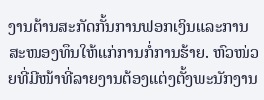ງານຕ້ານສະກັດກັ້ນການຟອກເງິນແລະການສະໜອງທຶນໃຫ້ແກ່ການກໍ່ການຮ້າຍ. ຫົວໜ່ວຍທີ່ມີໜ້າທີ່ລາຍງານຕ້ອງແຕ່ງຕັ້ງພະນັກງານ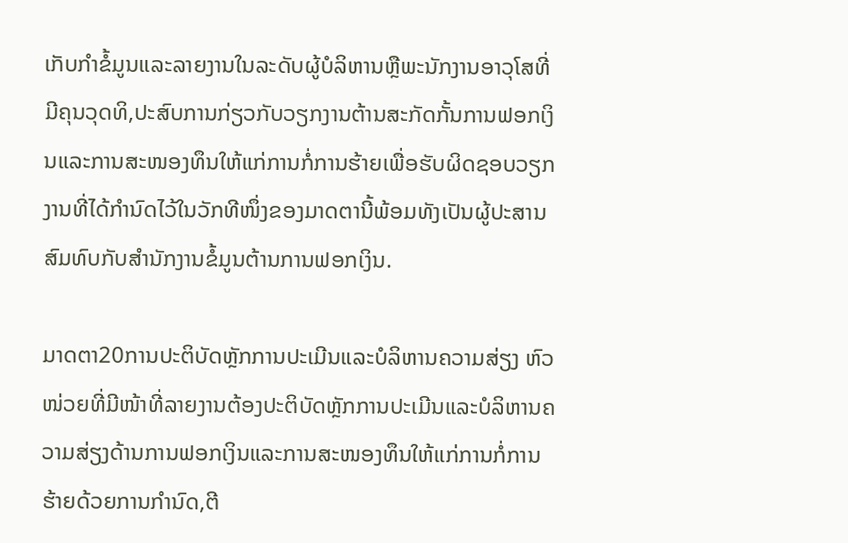ເກັບກໍາຂໍ້ມູນແລະລາຍງານໃນລະດັບຜູ້ບໍລິຫານຫຼືພະນັກງານອາວຸໂສທີ່ມີຄຸນວຸດທິ,ປະສົບການກ່ຽວກັບວຽກງານຕ້ານສະກັດກັ້ນການຟອກເງິນແລະການສະໜອງທຶນໃຫ້ແກ່ການກໍ່ການຮ້າຍເພື່ອຮັບຜິດຊອບວຽກງານທີ່ໄດ້ກໍານົດໄວ້ໃນວັກທີໜຶ່ງຂອງມາດຕານີ້ພ້ອມທັງເປັນຜູ້ປະສານສົມທົບກັບສໍານັກງານຂໍ້ມູນຕ້ານການຟອກເງິນ.

ມາດຕາ20ການປະຕິບັດຫຼັກການປະເມີນແລະບໍລິຫານຄວາມສ່ຽງ ຫົວໜ່ວຍທີ່ມີໜ້າທີ່ລາຍງານຕ້ອງປະຕິບັດຫຼັກການປະເມີນແລະບໍລິຫານຄວາມສ່ຽງດ້ານການຟອກເງິນແລະການສະໜອງທຶນໃຫ້ແກ່ການກໍ່ການຮ້າຍດ້ວຍການກໍານົດ,ຕີ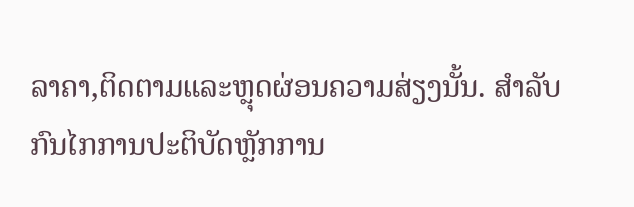ລາຄາ,ຕິດຕາມແລະຫຼຸດຜ່ອນຄວາມສ່ຽງນັ້ນ. ສໍາລັບກົນໄກການປະຕິບັດຫຼັກການ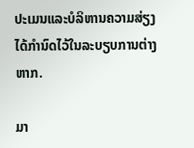ປະເມນແລະບໍລິຫານຄວາມສ່ຽງໄດ້ກໍານົດໄວ້ໃນລະບຽບການຕ່າງຫາກ.

ມາ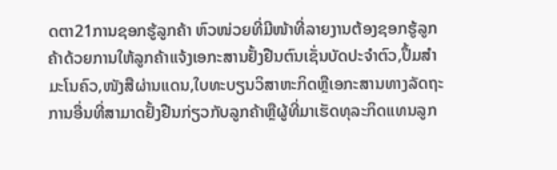ດຕາ21ການຊອກຮູ້ລູກຄ້າ ຫົວໜ່ວຍທີ່ມີໜ້າທີ່ລາຍງານຕ້ອງຊອກຮູ້ລູກຄ້າດ້ວຍການໃຫ້ລູກຄ້າແຈ້ງເອກະສານຢັ້ງຢືນຕົນເຊັ່ນບັດປະຈໍາຕົວ,ປຶ້ມສໍາມະໂນຄົວ,ໜັງສືຜ່ານແດນ,ໃບທະບຽນວິສາຫະກິດຫຼືເອກະສານທາງລັດຖະການອື່ນທີ່ສາມາດຢັ້ງຢືນກ່ຽວກັບລູກຄ້າຫຼືຜູ້ທີ່ມາເຮັດທຸລະກິດແທນລູກ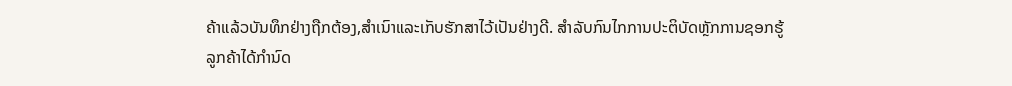ຄ້າແລ້ວບັນທຶກຢ່າງຖືກຕ້ອງ,ສໍາເນົາແລະເກັບຮັກສາໄວ້ເປັນຢ່າງດີ. ສໍາລັບກົນໄກການປະຕິບັດຫຼັກການຊອກຮູ້ລູກຄ້າໄດ້ກໍານົດ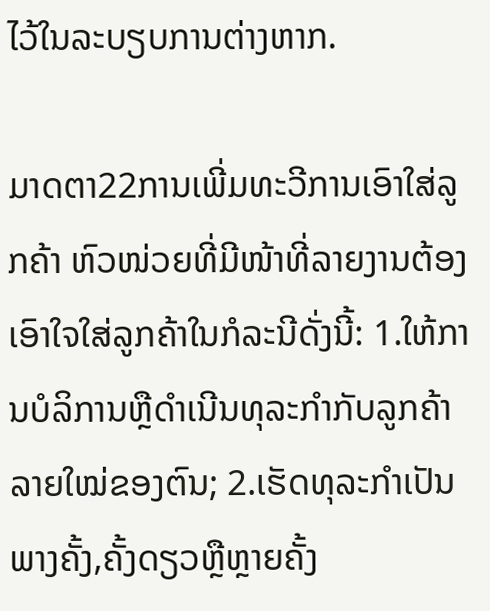ໄວ້ໃນລະບຽບການຕ່າງຫາກ.

ມາດຕາ22ການເພີ່ມທະວີການເອົາໃສ່ລູກຄ້າ ຫົວໜ່ວຍທີ່ມີໜ້າທີ່ລາຍງານຕ້ອງເອົາໃຈໃສ່ລູກຄ້າໃນກໍລະນີດັ່ງນີ້: 1.ໃຫ້ການບໍລິການຫຼືດໍາເນີນທຸລະກໍາກັບລູກຄ້າລາຍໃໝ່ຂອງຕົນ; 2.ເຮັດທຸລະກໍາເປັນພາງຄັ້ງ,ຄັ້ງດຽວຫຼືຫຼາຍຄັ້ງ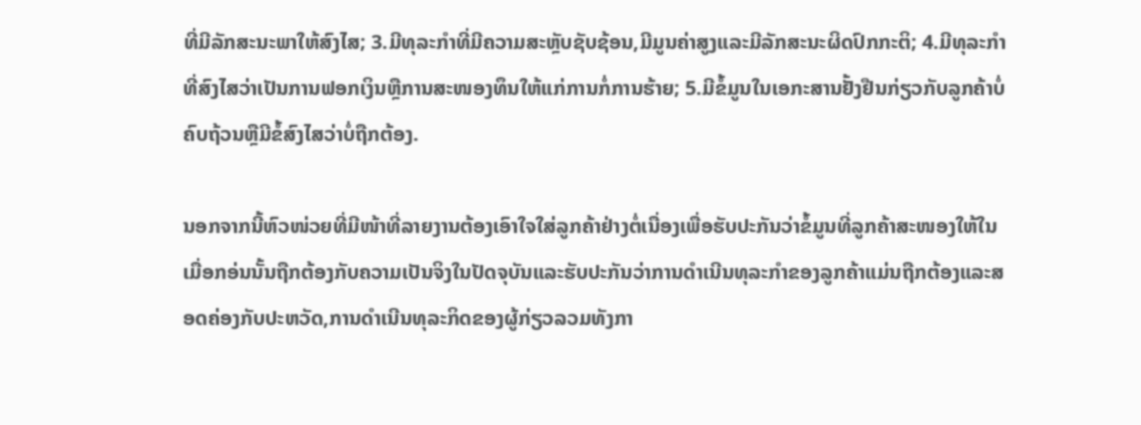ທີ່ມີລັກສະນະພາໃຫ້ສົງໄສ; 3.ມີທຸລະກໍາທີ່ມີຄວາມສະຫຼັບຊັບຊ້ອນ,ມີມູນຄ່າສູງແລະມີລັກສະນະຜິດປົກກະຕິ; 4.ມີທຸລະກໍາທີ່ສົງໄສວ່າເປັນການຟອກເງິນຫຼືການສະໜອງທຶນໃຫ້ແກ່ການກໍ່ການຮ້າຍ; 5.ມີຂໍ້ມູນໃນເອກະສານຢັ້ງຢືນກ່ຽວກັບລູກຄ້າບໍ່ຄົບຖ້ວນຫຼືມີຂໍ້ສົງໄສວ່າບໍ່ຖືກຕ້ອງ.

ນອກຈາກນີ້ຫົວໜ່ວຍທີ່ມີໜ້າທີ່ລາຍງານຕ້ອງເອົາໃຈໃສ່ລູກຄ້າຢ່າງຕໍ່ເນື່ອງເພື່ອຮັບປະກັນວ່າຂໍ້ມູນທີ່ລູກຄ້າສະໜອງໃຫ້ໃນເມື່ອກອ່ນນັ້ນຖືກຕ້ອງກັບຄວາມເປັນຈິງໃນປັດຈຸບັນແລະຮັບປະກັນວ່າການດໍາເນີນທຸລະກໍາຂອງລູກຄ້າແມ່ນຖືກຕ້ອງແລະສອດຄ່ອງກັບປະຫວັດ,ການດໍາເນີນທຸລະກິດຂອງຜູ້ກ່ຽວລວມທັງກາ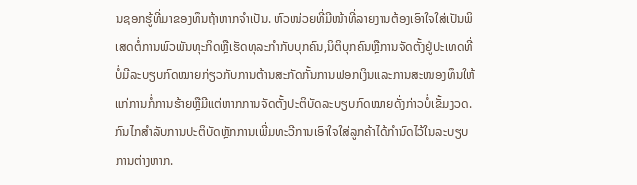ນຊອກຮູ້ທີ່ມາຂອງທຶນຖ້າຫາກຈໍາເປັນ. ຫົວໜ່ວຍທີ່ມີໜ້າທີ່ລາຍງານຕ້ອງເອົາໃຈໃສ່ເປັນພິເສດຕໍ່ການພົວພັນທຸະກິດຫຼືເຮັດທຸລະກໍາກັບບຸກຄົນ,ນິຕິບຸກຄົນຫຼືການຈັດຕັ້ງຢູ່ປະເທດທີ່ບໍ່ມີລະບຽບກົດໝາຍກ່ຽວກັບການຕ້ານສະກັດກັ້ນການຟອກເງິນແລະການສະໜອງທຶນໃຫ້ແກ່ການກໍ່ການຮ້າຍຫຼືມີແຕ່ຫາກການຈັດຕັ້ງປະຕິບັດລະບຽບກົດໝາຍດັ່ງກ່າວບໍ່ເຂັ້ມງວດ. ກົນໄກສໍາລັບການປະຕິບັດຫຼັກການເພີ່ມທະວີການເອົາໃຈໃສ່ລູກຄ້າໄດ້ກໍານົດໄວ້ໃນລະບຽບການຕ່າງຫາກ.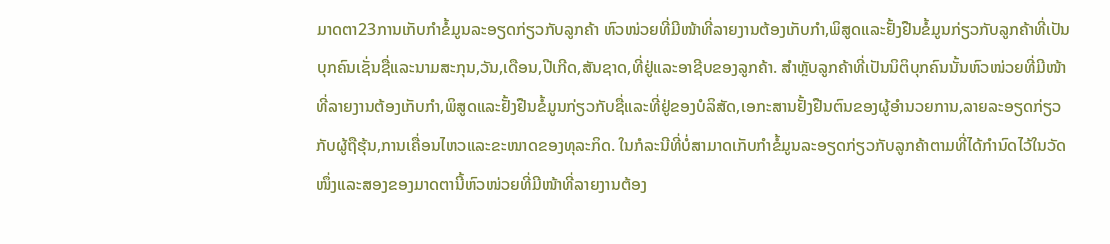ມາດຕາ23ການເກັບກໍາຂໍ້ມູນລະອຽດກ່ຽວກັບລູກຄ້າ ຫົວໜ່ວຍທີ່ມີໜ້າທີ່ລາຍງານຕ້ອງເກັບກໍາ,ພິສູດແລະຢັ້ງຢືນຂໍ້ມູນກ່ຽວກັບລູກຄ້າທີ່ເປັນບຸກຄົນເຊັ່ນຊື່ແລະນາມສະກຸນ,ວັນ,ເດືອນ,ປີເກີດ,ສັນຊາດ,ທີ່ຢູ່ແລະອາຊີບຂອງລູກຄ້າ. ສໍາຫຼັບລູກຄ້າທີ່ເປັນນິຕິບຸກຄົນນັ້ນຫົວໜ່ວຍທີ່ມີໜ້າທີ່ລາຍງານຕ້ອງເກັບກໍາ,ພິສູດແລະຢັ້ງຢືນຂໍ້ມູນກ່ຽວກັບຊື່ແລະທີ່ຢູ່ຂອງບໍລິສັດ,ເອກະສານຢັ້ງຢືນຕົນຂອງຜູ້ອໍານວຍການ,ລາຍລະອຽດກ່ຽວກັບຜູ້ຖືຮຸ້ນ,ການເຄື່ອນໄຫວແລະຂະໜາດຂອງທຸລະກິດ. ໃນກໍລະນີທີ່ບໍ່ສາມາດເກັບກໍາຂໍ້ມູນລະອຽດກ່ຽວກັບລູກຄ້າຕາມທີ່ໄດ້ກໍານົດໄວ້ໃນວັດໜຶ່ງແລະສອງຂອງມາດຕານີ້ຫົວໜ່ວຍທີ່ມີໜ້າທີ່ລາຍງານຕ້ອງ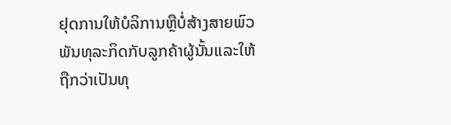ຢຸດການໃຫ້ບໍລິການຫຼືບໍ່ສ້າງສາຍພົວພັນທຸລະກິດກັບລູກຄ້າຜູ້ນັ້ນແລະໃຫ້ຖືກວ່າເປັນທຸ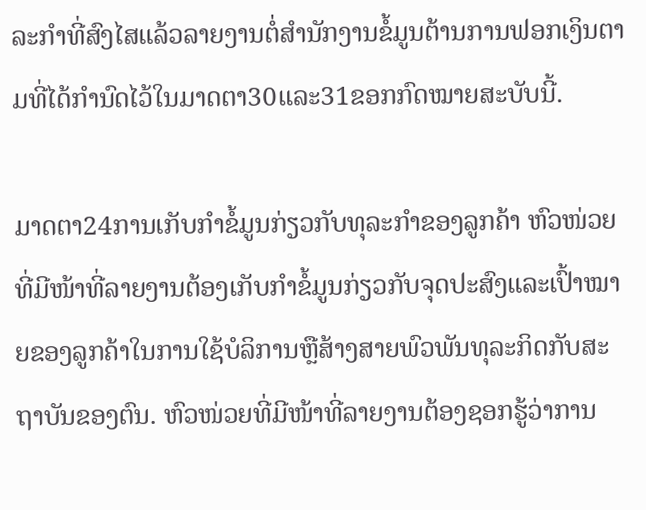ລະກໍາທີ່ສົງໄສແລ້ວລາຍງານຕໍ່ສໍານັກງານຂໍ້ມູນຕ້ານການຟອກເງິນຕາມທີ່ໄດ້ກໍານົດໄວ້ໃນມາດຕາ30ແລະ31ຂອກກົດໝາຍສະບັບນີ້.

ມາດຕາ24ການເກັບກໍາຂໍ້ມູນກ່ຽວກັບທຸລະກໍາຂອງລູກຄ້າ ຫົວໜ່ວຍທີ່ມີໜ້າທີ່ລາຍງານຕ້ອງເກັບກໍາຂໍ້ມູນກ່ຽວກັບຈຸດປະສົງແລະເປົ້າໝາຍຂອງລູກຄ້າໃນການໃຊ້ບໍລິການຫຼືສ້າງສາຍພົວພັນທຸລະກິດກັບສະຖາບັນຂອງຕົນ. ຫົວໜ່ວຍທີ່ມີໜ້າທີ່ລາຍງານຕ້ອງຊອກຮູ້ວ່າການ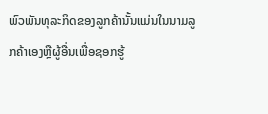ພົວພັນທຸລະກິດຂອງລູກຄ້ານັ້ນແມ່ນໃນນາມລູກຄ້າເອງຫຼືຜູ້ອື່ນເພື່ອຊອກຮູ້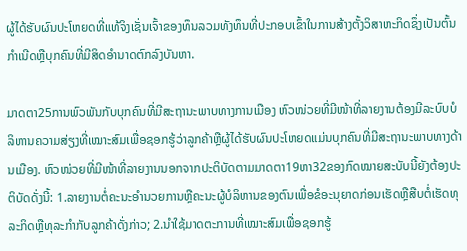ຜູ້ໄດ້ຮັບຜົນປະໂຫຍດທີ່ແທ້ຈິງເຊັ່ນເຈົ້າຂອງທຶນລວມທັງທຶນທີ່ປະກອບເຂົ້າໃນການສ້າງຕັ້ງວິສາຫະກິດຊຶ່ງເປັນຕົ້ນກໍາເນີດຫຼືບຸກຄົນທີ່ມີສິດອໍານາດຕົກລົງບັນຫາ.

ມາດຕາ25ການພົວພັນກັບບຸກຄົນທີ່ມີສະຖານະພາບທາງການເມືອງ ຫົວໜ່ວຍທີ່ມີໜ້າທີ່ລາຍງານຕ້ອງມີລະບົບບໍລິຫານຄວາມສ່ຽງທີ່ເໝາະສົມເພື່ອຊອກຮູ້ວ່າລູກຄ້າຫຼືຜູ້ໄດ້ຮັບຜົນປະໂຫຍດແມ່ນບຸກຄົນທີ່ມີສະຖານະພາບທາງດ້ານເມືອງ. ຫົວໜ່ວຍທີ່ມີໜ້າທີ່ລາຍງານນອກຈາກປະຕິບັດຕາມມາດຕາ19ຫາ32ຂອງກົດໝາຍສະບັບນີ້ຍັງຕ້ອງປະຕິບັດດັ່ງນີ້: 1.ລາຍງານຕໍ່ຄະນະອໍານວຍການຫຼືຄະນະຜູ້ບໍລິຫານຂອງຕົນເພື່ອຂໍອະນຸຍາດກ່ອນເຮັດຫຼືສືບຕໍ່ເຮັດທຸລະກິດຫຼືທຸລະກໍາກັບລູກຄ້າດັ່ງກ່າວ; 2.ນໍາໃຊ້ມາດຕະການທີ່ເໝາະສົມເພື່ອຊອກຮູ້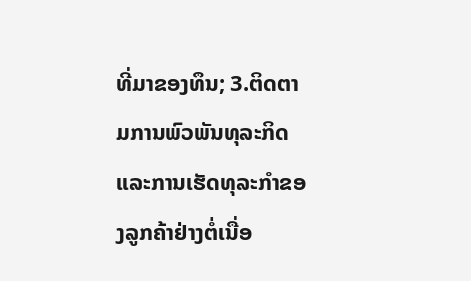ທີ່ມາຂອງທຶນ; 3.ຕິດຕາມການພົວພັນທຸລະກິດແລະການເຮັດທຸລະກໍາຂອງລູກຄ້າຢ່າງຕໍ່ເນື່ອ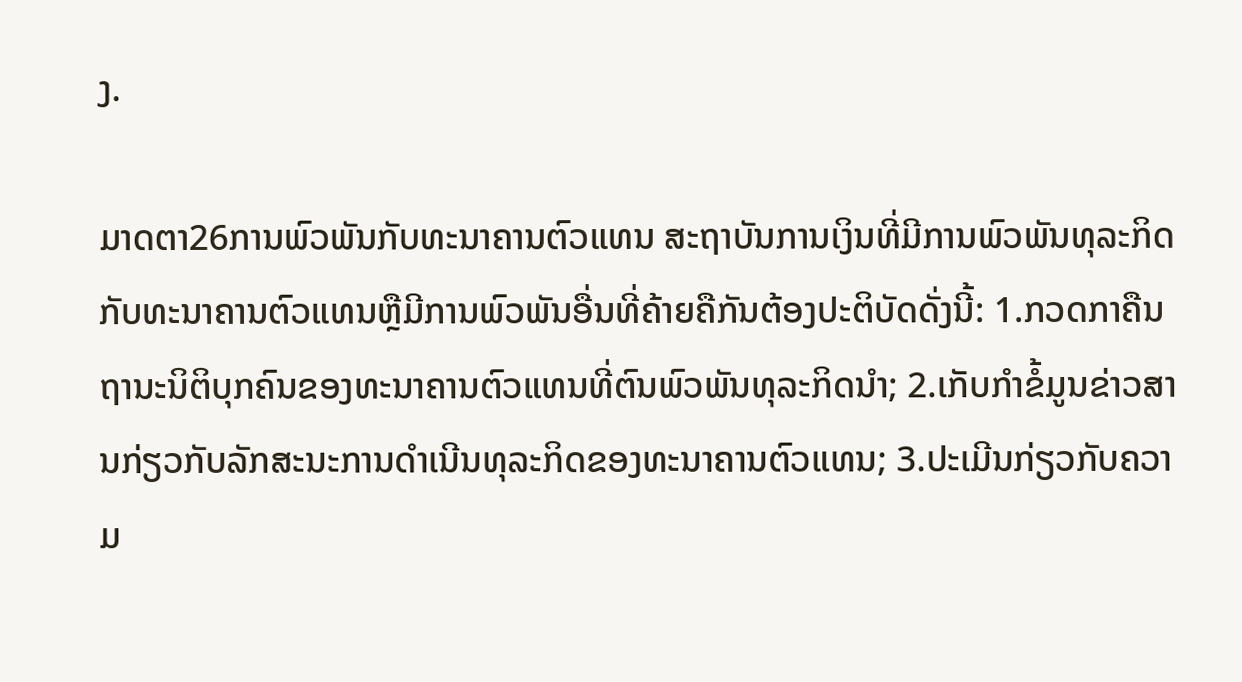ງ.

ມາດຕາ26ການພົວພັນກັບທະນາຄານຕົວແທນ ສະຖາບັນການເງິນທີ່ມີການພົວພັນທຸລະກິດກັບທະນາຄານຕົວແທນຫຼືມີການພົວພັນອື່ນທີ່ຄ້າຍຄືກັນຕ້ອງປະຕິບັດດັ່ງນີ້: 1.ກວດກາຄືນຖານະນິຕິບຸກຄົນຂອງທະນາຄານຕົວແທນທີ່ຕົນພົວພັນທຸລະກິດນໍາ; 2.ເກັບກໍາຂໍ້ມູນຂ່າວສານກ່ຽວກັບລັກສະນະການດໍາເນີນທຸລະກິດຂອງທະນາຄານຕົວແທນ; 3.ປະເມີນກ່ຽວກັບຄວາມ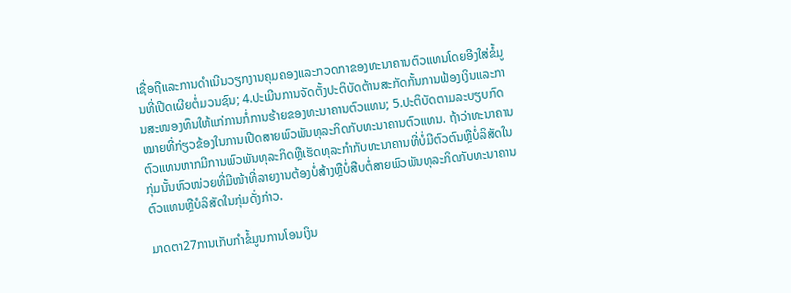ເຊື່ອຖືແລະການດໍາເນີນວຽກງານຄຸມຄອງແລະກວດກາຂອງທະນາຄານຕົວແທນໂດຍອີງໃສ່ຂໍ້ມູນທີ່ເປີດເຜີຍຕໍ່ມວນຊົນ; 4.ປະເມີນການຈັດຕັ້ງປະຕິບັດຕ້ານສະກັດກັ້ນການຟ້ອງເງິນແລະການສະໜອງທຶນໃຫ້ແກ່ການກໍ່ການຮ້າຍຂອງທະນາຄານຕົວແທນ; 5.ປະຕິບັດຕາມລະບຽບກົດໝາຍທີ່ກ່ຽວຂ້ອງໃນການເປີດສາຍພົວພັນທຸລະກິດກັບທະນາຄານຕົວແທນ. ຖ້າວ່າທະນາຄານຕົວແທນຫາກມີການພົວພັນທຸລະກິດຫຼືເຮັດທຸລະກໍາກັບທະນາຄານທີ່ບໍ່ມີຕົວຕົນຫຼືບໍ່ລິສັດໃນກຸ່ມນັ້ນຫົວໜ່ວຍທີ່ມີໜ້າທີ່ລາຍງານຕ້ອງບໍ່ສ້າງຫຼືບໍ່ສືບຕໍ່ສາຍພົວພັນທຸລະກິດກັບທະນາຄານຕົວແທນຫຼືບໍລິສັດໃນກຸ່ມດັ່ງກ່າວ.

ມາດຕາ27ການເກັບກໍາຂໍ້ມູນການໂອນເງິນ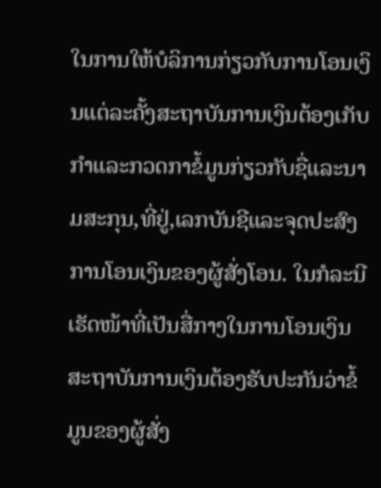ໃນການໃຫ້ບໍລິການກ່ຽວກັບການໂອນເງິນແຕ່ລະຄັ້ງສະຖາບັນການເງິນຕ້ອງເກັບກໍາແລະກວດກາຂໍ້ມູນກ່ຽວກັບຊື່ແລະນາມສະກຸນ,ທີ່ຢູ່,ເລກບັນຊີແລະຈຸດປະສົງການໂອນເງິນຂອງຜູ້ສັ່ງໂອນ. ໃນກໍລະນີເຮັດໜ້າທີ່ເປັນສື່ກາງໃນການໂອນເງິນສະຖາບັນການເງິນຕ້ອງຮັບປະກັນວ່າຂໍ້ມູນຂອງຜູ້ສັ່ງ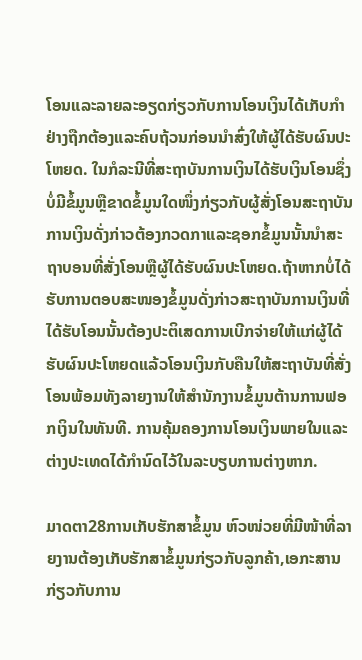ໂອນແລະລາຍລະອຽດກ່ຽວກັບການໂອນເງິນໄດ້ເກັບກໍາຢ່າງຖືກຕ້ອງແລະຄົບຖ້ວນກ່ອນນໍາສົ່ງໃຫ້ຜູ້ໄດ້ຮັບຜົນປະໂຫຍດ. ໃນກໍລະນີທີ່ສະຖາບັນການເງິນໄດ້ຮັບເງິນໂອນຊຶ່ງບໍ່ມີຂໍ້ມູນຫຼືຂາດຂໍ້ມູນໃດໜຶ່ງກ່ຽວກັບຜູ້ສັ່ງໂອນສະຖາບັນການເງິນດັ່ງກ່າວຕ້ອງກວດກາແລະຊອກຂໍ້ມູນນັ້ນນໍາສະຖາບອນທີ່ສັ່ງໂອນຫຼືຜູ້ໄດ້ຮັບຜົນປະໂຫຍດ.ຖ້າຫາກບໍ່ໄດ້ຮັບການຕອບສະໜອງຂໍ້ມູນດັ່ງກ່າວສະຖາບັນການເງິນທີ່ໄດ້ຮັບໂອນນັ້ນຕ້ອງປະຕິເສດການເບີກຈ່າຍໃຫ້ແກ່ຜູ້ໄດ້ຮັບຜົນປະໂຫຍດແລ້ວໂອນເງິນກັບຄືນໃຫ້ສະຖາບັນທີ່ສັ່ງໂອນພ້ອມທັງລາຍງານໃຫ້ສໍານັກງານຂໍ້ມູນຕ້ານການຟອກເງິນໃນທັນທີ. ການຄຸ້ມຄອງການໂອນເງິນພາຍໃນແລະຕ່າງປະເທດໄດ້ກໍານົດໄວ້ໃນລະບຽບການຕ່າງຫາກ.

ມາດຕາ28ການເກັບຮັກສາຂໍ້ມູນ ຫົວໜ່ວຍທີ່ມີໜ້າທີ່ລາຍງານຕ້ອງເກັບຮັກສາຂໍ້ມູນກ່ຽວກັບລູກຄ້າ,ເອກະສານກ່ຽວກັບການ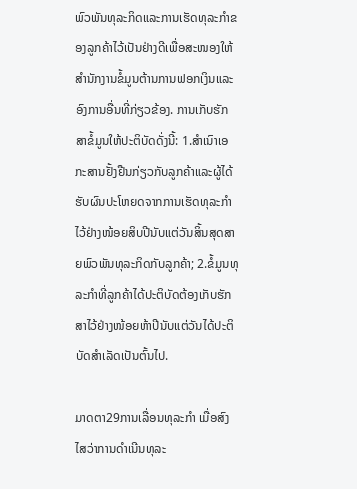ພົວພັນທຸລະກິດແລະການເຮັດທຸລະກໍາຂອງລູກຄ້າໄວ້ເປັນຢ່າງດີເພື່ອສະໜອງໃຫ້ສໍານັກງານຂໍ້ມູນຕ້ານການຟອກເງິນແລະອົງການອື່ນທີ່ກ່ຽວຂ້ອງ. ການເກັບຮັກສາຂໍ້ມູນໃຫ້ປະຕິບັດດັ່ງນີ້: 1.ສໍາເນົາເອກະສານຢັ້ງຢືນກ່ຽວກັບລູກຄ້າແລະຜູ້ໄດ້ຮັບຜົນປະໂຫຍດຈາກການເຮັດທຸລະກໍາໄວ້ຢ່າງໜ້ອຍສິບປີນັບແຕ່ວັນສິ້ນສຸດສາຍພົວພັນທຸລະກິດກັບລູກຄ້າ; 2.ຂໍ້ມູນທຸລະກໍາທີ່ລູກຄ້າໄດ້ປະຕິບັດຕ້ອງເກັບຮັກສາໄວ້ຢ່າງໜ້ອຍຫ້າປີນັບແຕ່ວັນໄດ້ປະຕິບັດສໍາເລັດເປັນຕົ້ນໄປ.

ມາດຕາ29ການເລື່ອນທຸລະກໍາ ເມື່ອສົງໄສວ່າການດໍາເນີນທຸລະ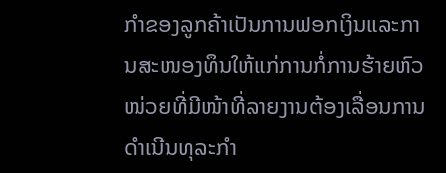ກໍາຂອງລູກຄ້າເປັນການຟອກເງິນແລະການສະໜອງທຶນໃຫ້ແກ່ການກໍ່ການຮ້າຍຫົວໜ່ວຍທີ່ມີໜ້າທີ່ລາຍງານຕ້ອງເລື່ອນການດໍາເນີນທຸລະກໍາ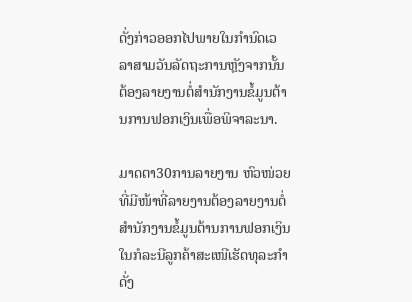ດັ່ງກ່າວອອກໄປພາຍໃນກໍານົດເວລາສາມວັນລັດຖະການຫຼັງຈາກນັ້ນຕ້ອງລາຍງານຕໍ່ສໍານັກງານຂໍ້ມູນຕ້ານການຟອກເງິນເພື່ອພິຈາລະນາ.

ມາດຕາ30ການລາຍງານ ຫົວໜ່ວຍທີ່ມີໜ້າທີ່ລາຍງານຕ້ອງລາຍງານຕໍ່ສໍານັກງານຂໍ້ມູນຕ້ານການຟອກເງິນໃນກໍລະນີລູກຄ້າສະເໜີເຮັດທຸລະກໍາດັ່ງ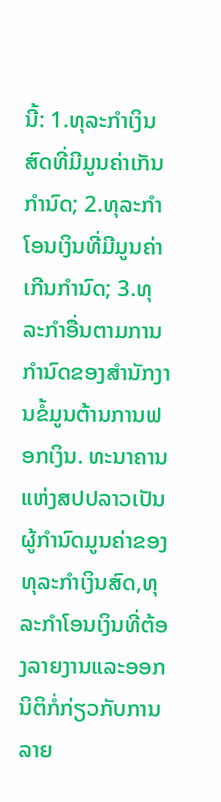ນີ້: 1.ທຸລະກໍາເງິນສົດທີ່ມີມູນຄ່າເກັນກໍານົດ; 2.ທຸລະກໍາໂອນເງິນທີ່ມີມູນຄ່າເກີນກໍານົດ; 3.ທຸລະກໍາອື່ນຕາມການກໍານົດຂອງສໍານັກງານຂໍ້ມູນຕ້ານການຟອກເງິນ. ທະນາຄານແຫ່ງສປປລາວເປັນຜູ້ກໍານົດມູນຄ່າຂອງທຸລະກໍາເງິນສົດ,ທຸລະກໍາໂອນເງິນທີ່ຕ້ອງລາຍງານແລະອອກນິຕິກໍ່ກ່ຽວກັບການລາຍ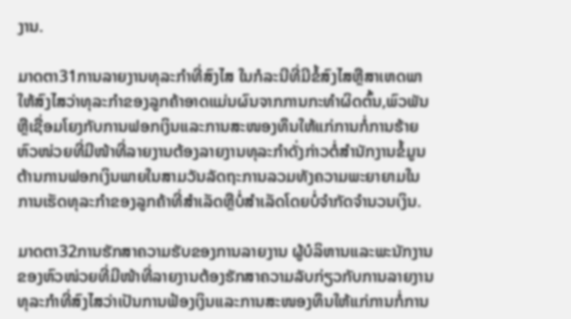ງານ.

ມາດຕາ31ການລາຍງານທຸລະກໍາທີ່ສົງໄສ ໃນກໍລະນີທີ່ມີຂໍ້ສົງໄສຫຼືສາເຫດພາໃຫ້ສົງໄສວ່າທຸລະກໍາຂອງລູກຄ້າອາດແມ່ນຜົນຈາກການກະທໍາຜິດຕົ້ນ,ພົວພັນຫຼືເຊື່ອມໂຍງກັບການຟອກເງິນແລະການສະໜອງທຶນໃຫ້ແກ່ການກໍ່ການຮ້າຍຫົວໜ່ວຍທີ່ມີໜ້າທີ່ລາຍງານຕ້ອງລາຍງານທຸລະກໍາດັ່ງກ່າວຕໍ່ສໍານັກງານຂໍ້ມູນຕ້ານການຟອກເງິນພາຍໃນສາມວັນລັດຖະການລວມທັງຄວາມພະຍາຍາມໃນການເຮັດທຸລະກໍາຂອງລູກຄ້າທີ່ສໍາເລັດຫຼືບໍ່ສໍາເລັດໂດຍບໍ່ຈໍາກັດຈໍານວນເງິນ.

ມາດຕາ32ການຮັກສາຄວາມຮັບຂອງການລາຍງານ ຜູ້ບໍລິຫານແລະພະນັກງານຂອງຫົວໜ່ວຍທີ່ມີໜ້າທີ່ລາຍງານຕ້ອງຮັກສາຄວາມລັບກ່ຽວກັບການລາຍງານທຸລະກໍາທີ່ສົງໄສວ່າເປັນການຟ້ອງເງິນແລະການສະໜອງທຶນໃຫ້ແກ່ການກໍ່ການ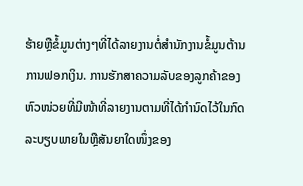ຮ້າຍຫຼືຂໍ້ມູນຕ່າງໆທີ່ໄດ້ລາຍງານຕໍ່ສໍານັກງານຂໍ້ມູນຕ້ານການຟອກເງິນ. ການຮັກສາຄວາມລັບຂອງລູກຄ້າຂອງຫົວໜ່ວຍທີ່ມີໜ້າທີ່ລາຍງານຕາມທີ່ໄດ້ກໍານົດໄວ້ໃນກົດລະບຽບພາຍໃນຫຼືສັນຍາໃດໜຶ່ງຂອງ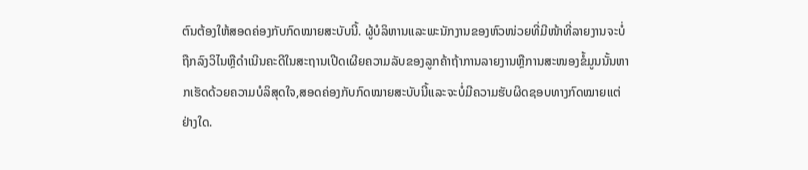ຕົນຕ້ອງໃຫ້ສອດຄ່ອງກັບກົດໝາຍສະບັບນີ້. ຜູ້ບໍລິຫານແລະພະນັກງານຂອງຫົວໜ່ວຍທີ່ມີໜ້າທີ່ລາຍງານຈະບໍ່ຖືກລົງວິໄນຫຼືດໍາເນີນຄະດີໃນສະຖານເປີດເຜີຍຄວາມລັບຂອງລູກຄ້າຖ້າການລາຍງານຫຼືການສະໜອງຂໍ້ມູນນັ້ນຫາກເຮັດດ້ວຍຄວາມບໍລິສຸດໃຈ,ສອດຄ່ອງກັບກົດໝາຍສະບັບນີ້ແລະຈະບໍ່ມີຄວາມຮັບຜິດຊອບທາງກົດໝາຍແຕ່ຢ່າງໃດ.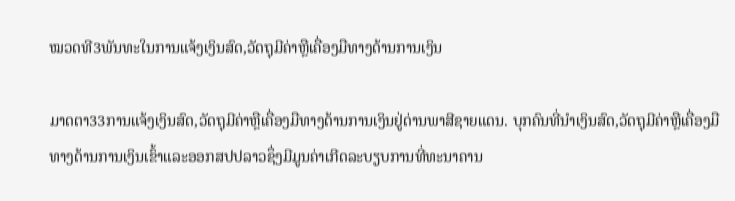ໝວດທີ3ພັນທະໃນການແຈ້ງເງິນສົດ,ວັດຖຸມີຄ່າຫຼືເຄື່ອງມືທາງດ້ານການເງິນ

ມາດຕາ33ການແຈ້ງເງິນສົດ,ວັດຖຸມີຄ່າຫຼືເຄື່ອງມືທາງດ້ານການເງິນຢູ່ດ່ານພາສີຊາຍແດນ. ບຸກຄົນທີ່ນໍາເງິນສົດ,ວັດຖຸມີຄ່າຫຼືເຄື່ອງມືທາງດ້ານການເງິນເຂົ້າແລະອອກສປປລາວຊຶ່ງມີມູນຄ່າເກີດລະບຽບການທີ່ທະນາຄານ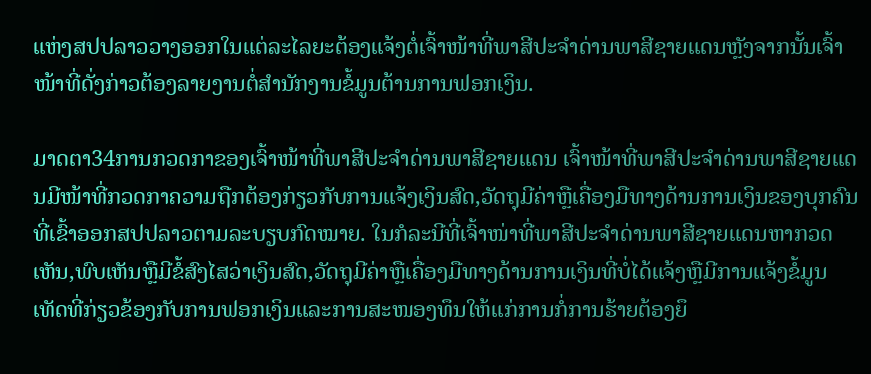ແຫ່ງສປປລາວວາງອອກໃນແຕ່ລະໄລຍະຕ້ອງແຈ້ງຕໍ່ເຈົ້າໜ້າທີ່ພາສີປະຈໍາດ່ານພາສີຊາຍແດນຫຼັງຈາກນັ້ນເຈົ້າໜ້າທີ່ດັ່ງກ່າວຕ້ອງລາຍງານຕໍ່ສໍານັກງານຂໍ້ມູນຕ້ານການຟອກເງິນ.

ມາດຕາ34ການກວດກາຂອງເຈົ້າໜ້າທີ່ພາສີປະຈໍາດ່ານພາສີຊາຍແດນ ເຈົ້າໜ້າທີ່ພາສີປະຈໍາດ່ານພາສີຊາຍແດນມີໜ້າທີ່ກວດກາຄວາມຖືກຕ້ອງກ່ຽວກັບການແຈ້ງເງິນສົດ,ວັດຖຸມີຄ່າຫຼືເຄື່ອງມືທາງດ້ານການເງິນຂອງບຸກຄົນທີ່ເຂົ້າອອກສປປລາວຕາມລະບຽບກົດໝາຍ. ໃນກໍລະນີທີ່ເຈົ້າໜ່າທີ່ພາສີປະຈໍາດ່ານພາສີຊາຍແດນຫາກວດເຫັນ,ພົບເຫັນຫຼືມີຂໍ້ສົງໄສວ່າເງິນສົດ,ວັດຖຸມີຄ່າຫຼືເຄື່ອງມືທາງດ້ານການເງິນທີ່ບໍ່ໄດ້ແຈ້ງຫຼືມີການແຈ້ງຂໍ້ມູນເທັດທີ່ກ່ຽວຂ້ອງກັບການຟອກເງິນແລະການສະໜອງທຶນໃຫ້ແກ່ການກໍ່ການຮ້າຍຕ້ອງຍຶ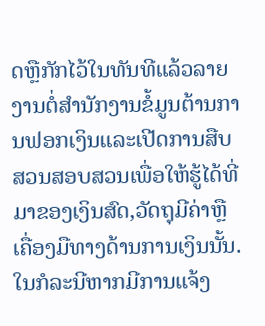ດຫຼືກັກໄວ້ໃນທັນທີແລ້ວລາຍງານຕໍ່ສໍານັກງານຂໍ້ມູນຕ້ານການຟອກເງິນແລະເປີດການສືບສວນສອບສວນເພື່ອໃຫ້ຮູ້ໄດ້ທີ່ມາຂອງເງິນສົດ,ວັດຖຸມີຄ່າຫຼືເຄື່ອງມືທາງດ້ານການເງິນນັ້ນ. ໃນກໍລະນີຫາກມີການແຈ້ງ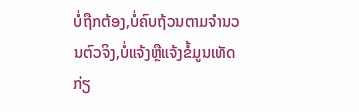ບໍ່ຖືກຕ້ອງ,ບໍ່ຄົບຖ້ວນຕາມຈໍານວນຕົວຈິງ,ບໍ່ແຈ້ງຫຼືແຈ້ງຂໍ້ມູນເທັດກ່ຽ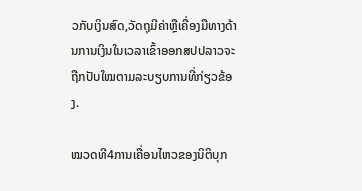ວກັບເງິນສົດ,ວັດຖຸມີຄ່າຫຼືເຄື່ອງມືທາງດ້ານການເງິນໃນເວລາເຂົ້າອອກສປປລາວຈະຖືກປັບໃໝຕາມລະບຽບການທີ່ກ່ຽວຂ້ອງ.

ໝວດທີ4ການເຄື່ອນໄຫວຂອງນິຕິບຸກ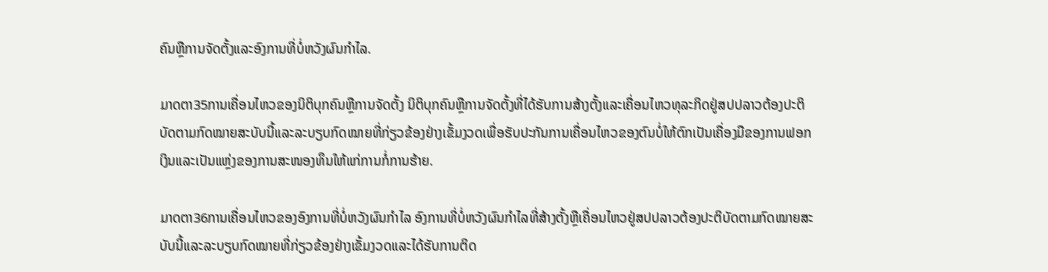ຄົນຫຼືການຈັດຕັ້ງແລະອົງການທີ່ບໍ່ຫວັງຜົນກໍາໄລ.

ມາດຕາ35ການເຄື່ອນໄຫວຂອງນິຕິບຸກຄົນຫຼືການຈັດຕັ້ງ ນິຕິບຸກຄົນຫຼືການຈັດຕັ້ງທີ່ໄດ້ຮັບການສ້າງຕັ້ງແລະເຄື່ອນໄຫວທຸລະກິດຢູ່ສປປລາວຕ້ອງປະຕິບັດຕາມກົດໝາຍສະບັບນີ້ແລະລະບຽບກົດໝາຍທີ່ກ່ຽວຂ້ອງຢ່າງເຂັ້ມງວດເພື່ອຮັບປະກັນການເຄື່ອນໄຫວຂອງຕົນບໍ່ໃຫ້ຕົກເປັນເຄື່ອງມືຂອງການຟອກເງິນແລະເປັນແຫຼ່ງຂອງການສະໜອງທຶນໃຫ້ແກ່ການກໍ່ການຮ້າຍ.

ມາດຕາ36ການເຄື່ອນໄຫວຂອງອົງການທີ່ບໍ່ຫວັງຜົນກໍາໄລ ອົງການທີ່ບໍ່ຫວັງຜົນກໍາໄລທີ່ສ້າງຕັ້ງຫຼືເຄື່ອນໄຫວຢູ່ສປປລາວຕ້ອງປະຕິບັດຕາມກົດໝາຍສະບັບນີ້ແລະລະບຽບກົດໝາຍທີ່ກ່ຽວຂ້ອງຢ່າງເຂັ້ມງວດແລະໄດ້ຮັບການຕິດ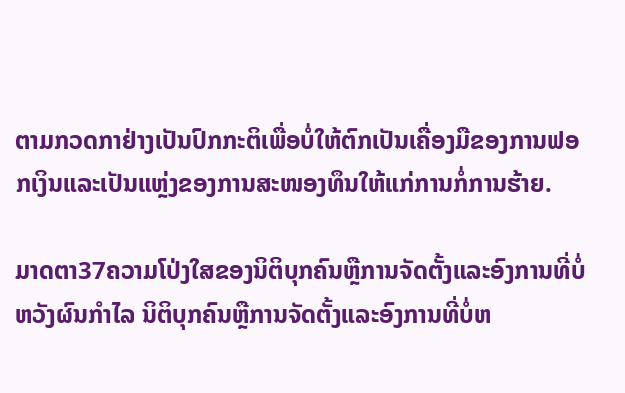ຕາມກວດກາຢ່າງເປັນປົກກະຕິເພື່ອບໍ່ໃຫ້ຕົກເປັນເຄື່ອງມືຂອງການຟອກເງິນແລະເປັນແຫຼ່ງຂອງການສະໜອງທຶນໃຫ້ແກ່ການກໍ່ການຮ້າຍ.

ມາດຕາ37ຄວາມໂປ່ງໃສຂອງນິຕິບຸກຄົນຫຼືການຈັດຕັ້ງແລະອົງການທີ່ບໍ່ຫວັງຜົນກໍາໄລ ນິຕິບຸກຄົນຫຼືການຈັດຕັ້ງແລະອົງການທີ່ບໍ່ຫ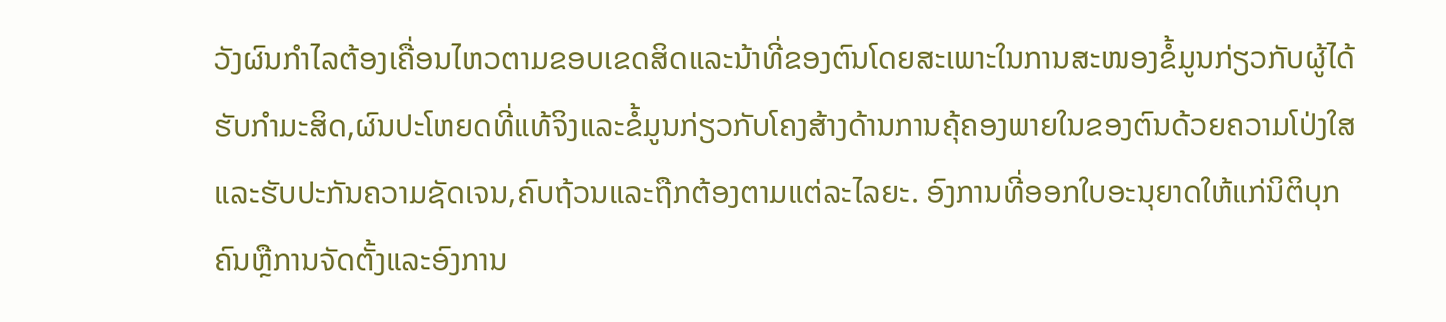ວັງຜົນກໍາໄລຕ້ອງເຄື່ອນໄຫວຕາມຂອບເຂດສິດແລະນ້າທີ່ຂອງຕົນໂດຍສະເພາະໃນການສະໜອງຂໍ້ມູນກ່ຽວກັບຜູ້ໄດ້ຮັບກໍາມະສິດ,ຜົນປະໂຫຍດທີ່ແທ້ຈິງແລະຂໍ້ມູນກ່ຽວກັບໂຄງສ້າງດ້ານການຄຸ້ຄອງພາຍໃນຂອງຕົນດ້ວຍຄວາມໂປ່ງໃສແລະຮັບປະກັນຄວາມຊັດເຈນ,ຄົບຖ້ວນແລະຖືກຕ້ອງຕາມແຕ່ລະໄລຍະ. ອົງການທີ່ອອກໃບອະນຸຍາດໃຫ້ແກ່ນິຕິບຸກຄົນຫຼືການຈັດຕັ້ງແລະອົງການ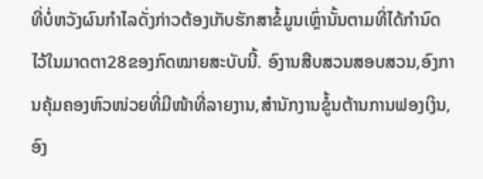ທີ່ບໍ່ຫວັງຜົນກໍາໄລດັ່ງກ່າວຕ້ອງເກັບຮັກສາຂໍ້ມູນເຫຼົ່ານັ້ນຕາມທີ່ໄດ້ກໍານົດໄວ້ໃນມາດຕາ28ຂອງກົດໝາຍສະບັບນີ້. ອົງານສືບສວນສອບສວນ,ອົງການຄຸ້ມຄອງຫົວໜ່ວຍທີ່ມີໜ້າທີ່ລາຍງານ,ສໍານັກງານຂໍູ້ນຕ້ານການຟອງເງິນ,ອົງ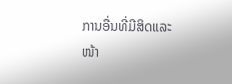ການອື່ນທີ່ມີສິດແລະໜ້າ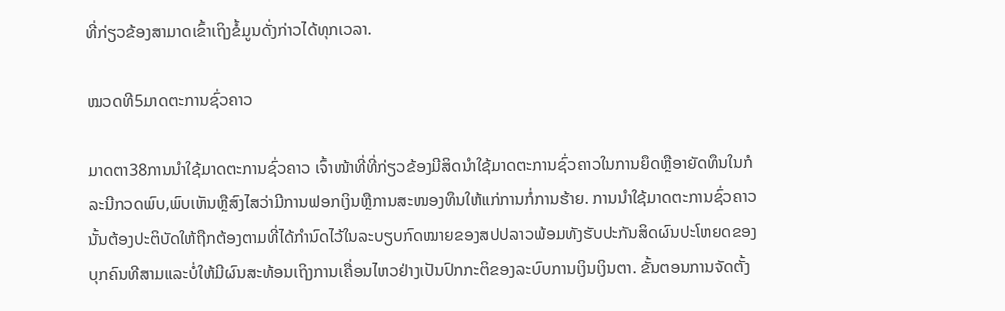ທີ່ກ່ຽວຂ້ອງສາມາດເຂົ້າເຖິງຂໍ້ມູນດັ່ງກ່າວໄດ້ທຸກເວລາ.

ໝວດທີ5ມາດຕະການຊົ່ວຄາວ

ມາດຕາ38ການນໍາໃຊ້ມາດຕະການຊົ່ວຄາວ ເຈົ້າໜ້າທີ່ທີ່ກ່ຽວຂ້ອງມີສິດນໍາໃຊ້ມາດຕະການຊົ່ວຄາວໃນການຍຶດຫຼືອາຍັດທຶນໃນກໍລະນີກວດພົບ,ພົບເຫັນຫຼືສົງໄສວ່າມີການຟອກເງິນຫຼືການສະໜອງທຶນໃຫ້ແກ່ການກໍ່ການຮ້າຍ. ການນໍາໃຊ້ມາດຕະການຊົ່ວຄາວນັ້ນຕ້ອງປະຕິບັດໃຫ້ຖືກຕ້ອງຕາມທີ່ໄດ້ກໍານົດໄວ້ໃນລະບຽບກົດໝາຍຂອງສປປລາວພ້ອມທັງຮັບປະກັນສິດຜົນປະໂຫຍດຂອງບຸກຄົນທີສາມແລະບໍ່ໃຫ້ມີຜົນສະທ້ອນເຖິງການເຄື່ອນໄຫວຢ່າງເປັນປົກກະຕິຂອງລະບົບການເງິນເງິນຕາ. ຂັ້ນຕອນການຈັດຕັ້ງ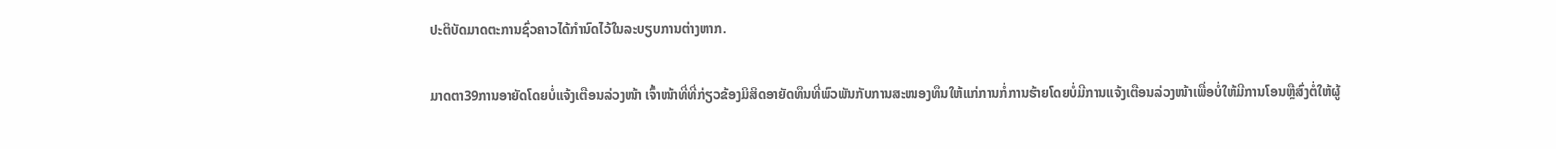ປະຕິບັດມາດຕະການຊົ່ວຄາວໄດ້ກໍານົດໄວ້ໃນລະບຽບການຕ່າງຫາກ.

ມາດຕາ39ການອາຍັດໂດຍບໍ່ແຈ້ງເຕືອນລ່ວງໜ້າ ເຈົ້າໜ້າທີ່ທີ່ກ່ຽວຂ້ອງມິສິດອາຍັດທຶນທີ່ພົວພັນກັບການສະໜອງທຶນໃຫ້ແກ່ການກໍ່ການຮ້າຍໂດຍບໍ່ມີການແຈ້ງເຕືອນລ່ວງໜ້າເພື່ອບໍ່ໃຫ້ມີການໂອນຫຼືສົ່ງຕໍ່ໃຫ້ຜູ້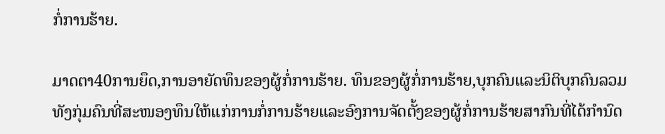ກໍ່ການຮ້າຍ.

ມາດຕາ40ການຍຶດ,ການອາຍັດທຶນຂອງຜູ້ກໍ່ການຮ້າຍ. ທຶນຂອງຜູ້ກໍ່ການຮ້າຍ,ບຸກຄົນແລະນິຕິບຸກຄົນລວມທັງກຸ່ມຄົນທີ່ສະໜອງທຶນໃຫ້ແກ່ການກໍ່ການຮ້າຍແລະອົງການຈັດຕັ້ງຂອງຜູ້ກໍ່ການຮ້າຍສາກົນທີ່ໄດ້ກໍານົດ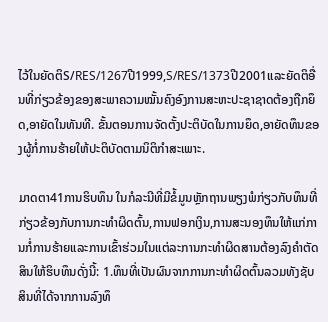ໄວ້ໃນຍັດຕິS/RES/1267ປີ1999,S/RES/1373ປີ2001ແລະຍັດຕິອື່ນທີ່ກ່ຽວຂ້ອງຂອງສະພາຄວາມໝັ້ນຄົງອົງການສະຫະປະຊາຊາດຕ້ອງຖືກຍຶດ,ອາຍັດໃນທັນທີ. ຂັ້ນຕອນການຈັດຕັ້ງປະຕິບັດໃນການຍຶດ,ອາຍັດທຶນຂອງຜູ້ກໍ່ການຮ້າຍໃຫ້ປະຕິບັດຕາມນິຕິກໍາສະເພາະ.

ມາດຕາ41ການຮິບທຶນ ໃນກໍລະນີທີ່ມີຂໍ້ມູນຫຼັກຖານພຽງພໍກ່ຽວກັບທຶນທີ່ກ່ຽວຂ້ອງກັບການກະທໍາຜິດຕົ້ນ,ການຟອກເງິນ,ການສະນອງທຶນໃຫ້ແກ່ການກໍ່ການຮ້າຍແລະການເຂົ້າຮ່ວມໃນແຕ່ລະການກະທໍາຜິດສານຕ້ອງລົງຄໍາຕັດສິນໃຫ້ຮິບທຶນດັ່ງນີ້: 1.ທຶນທີ່ເປັນຜົນຈາກການກະທໍາຜິດຕົ້ນລວມທັງຊັບສິນທີ່ໄດ້ຈາກການລົງທຶ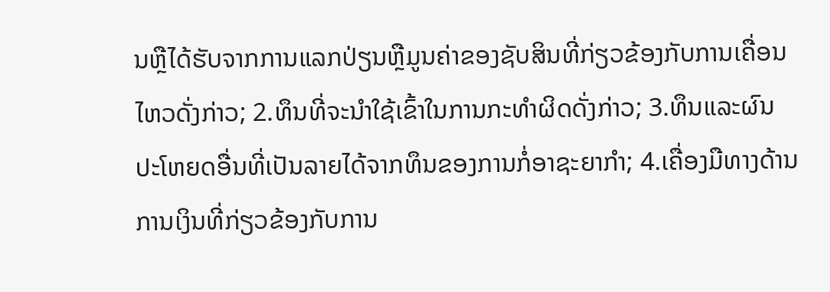ນຫຼືໄດ້ຮັບຈາກການແລກປ່ຽນຫຼືມູນຄ່າຂອງຊັບສິນທີ່ກ່ຽວຂ້ອງກັບການເຄື່ອນໄຫວດັ່ງກ່າວ; 2.ທຶນທີ່ຈະນໍາໃຊ້ເຂົ້າໃນການກະທໍາຜິດດັ່ງກ່າວ; 3.ທຶນແລະຜົນປະໂຫຍດອື່ນທີ່ເປັນລາຍໄດ້ຈາກທຶນຂອງການກໍ່ອາຊະຍາກໍາ; 4.ເຄື່ອງມືທາງດ້ານການເງິນທີ່ກ່ຽວຂ້ອງກັບການ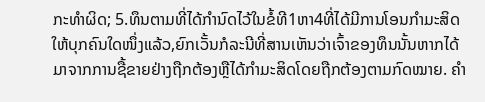ກະທໍາຜິດ; 5.ທຶນຕາມທີ່ໄດ້ກໍານົດໄວ້ໃນຂໍ້ທີ1ຫາ4ທີ່ໄດ້ມີການໂອນກໍາມະສິດໃຫ້ບຸກຄົນໃດໜຶ່ງແລ້ວ,ຍົກເວັ້ນກໍລະນີທີ່ສານເຫັນວ່າເຈົ້າຂອງທຶນນັ້ນຫາກໄດ້ມາຈາກການຊື້ຂາຍຢ່າງຖືກຕ້ອງຫຼືໄດ້ກໍາມະສິດໂດຍຖືກຕ້ອງຕາມກົດໝາຍ. ຄໍາ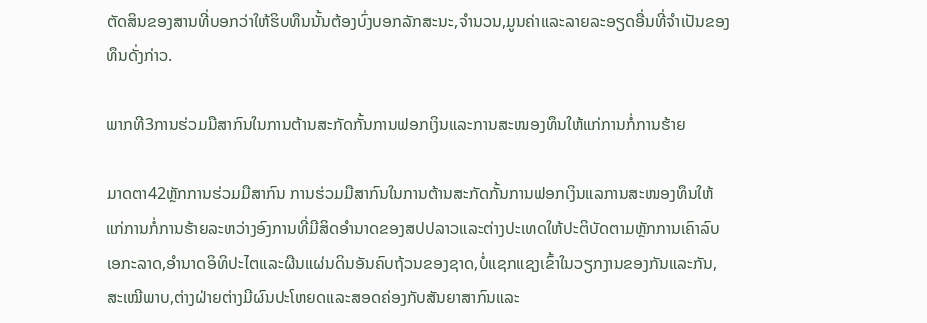ຕັດສິນຂອງສານທີ່ບອກວ່າໃຫ້ຮິບທຶນນັ້ນຕ້ອງບົ່ງບອກລັກສະນະ,ຈໍານວນ,ມູນຄ່າແລະລາຍລະອຽດອື່ນທີ່ຈໍາເປັນຂອງທຶນດັ່ງກ່າວ.

ພາກທີ3ການຮ່ວມມືສາກົນໃນການຕ້ານສະກັດກັ້ນການຟອກເງິນແລະການສະໜອງທຶນໃຫ້ແກ່ການກໍ່ການຮ້າຍ

ມາດຕາ42ຫຼັກການຮ່ວມມືສາກົນ ການຮ່ວມມືສາກົນໃນການຕ້ານສະກັດກັ້ນການຟອກເງິນແລການສະໜອງທຶນໃຫ້ແກ່ການກໍ່ການຮ້າຍລະຫວ່າງອົງການທີ່ມີສິດອໍານາດຂອງສປປລາວແລະຕ່າງປະເທດໃຫ້ປະຕິບັດຕາມຫຼັກການເຄົາລົບເອກະລາດ,ອໍານາດອິທິປະໄຕແລະຜືນແຜ່ນດິນອັນຄົບຖ້ວນຂອງຊາດ,ບໍ່ແຊກແຊງເຂົ້າໃນວຽກງານຂອງກັນແລະກັນ,ສະເໝີພາບ,ຕ່າງຝ່າຍຕ່າງມີຜົນປະໂຫຍດແລະສອດຄ່ອງກັບສັນຍາສາກົນແລະ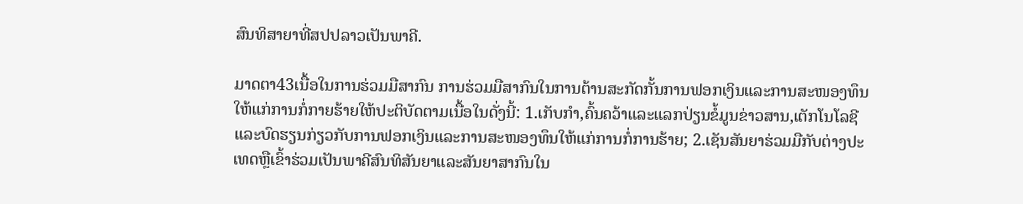ສົນທິສາຍາທີ່ສປປລາວເປັນພາຄີ.

ມາດຕາ43ເນື້ອໃນການຮ່ວມມືສາກົນ ການຮ່ວມມືສາກົນໃນການຕ້ານສະກັດກັ້ນການຟອກເງິນແລະການສະໜອງທຶນໃຫ້ແກ່ການກໍ່ກາຍຮ້າຍໃຫ້ປະຕິບັດຕາມເນື້ອໃນດັ່ງນີ້: 1.ເກັບກໍາ,ຄົ້ນຄວ້າແລະແລກປ່ຽນຂໍ້ມູນຂ່າວສານ,ເຕັກໂນໂລຊີແລະບົດຮຽນກ່ຽວກັບການຟອກເງິນແລະການສະໜອງທຶນໃຫ້ແກ່ການກໍ່ການຮ້າຍ; 2.ເຊັນສັນຍາຮ່ວມມືກັບຕ່າງປະເທດຫຼືເຂົ້າຮ່ວມເປັນພາຄີສົນທິສັນຍາແລະສັນຍາສາກົນໃນ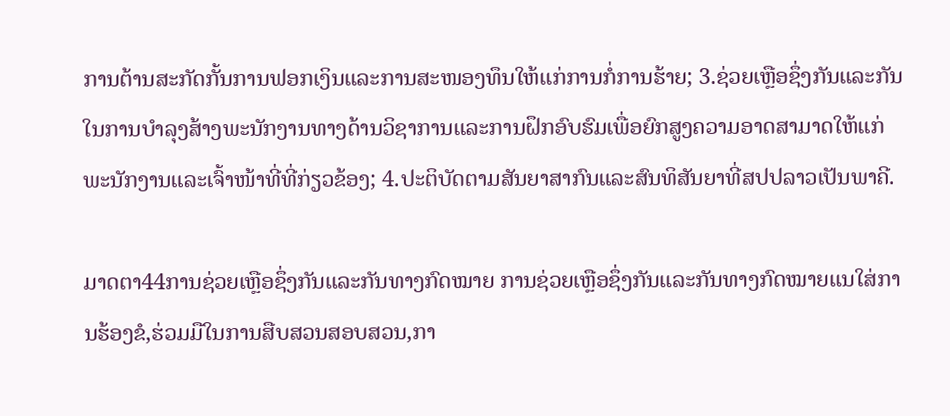ການຕ້ານສະກັດກັ້ນການຟອກເງິນແລະການສະໜອງທຶນໃຫ້ແກ່ການກໍ່ການຮ້າຍ; 3.ຊ່ວຍເຫຼືອຊຶ່ງກັນແລະກັນໃນການບໍາລຸງສ້າງພະນັກງານທາງດ້ານວິຊາການແລະການຝຶກອົບຮົມເພື່ອຍົກສູງຄວາມອາດສາມາດໃຫ້ແກ່ພະນັກງານແລະເຈົ້າໜ້າທີ່ທີ່ກ່ຽວຂ້ອງ; 4.ປະຕິບັດຕາມສັນຍາສາກົນແລະສົນທິສັນຍາທີ່ສປປລາວເປັນພາຄີ.

ມາດຕາ44ການຊ່ວຍເຫຼືອຊຶ່ງກັນແລະກັນທາງກົດໝາຍ ການຊ່ວຍເຫຼືອຊຶ່ງກັນແລະກັນທາງກົດໝາຍແນໃສ່ການຮ້ອງຂໍ,ຮ່ວມມືໃນການສືບສວນສອບສວນ,ກາ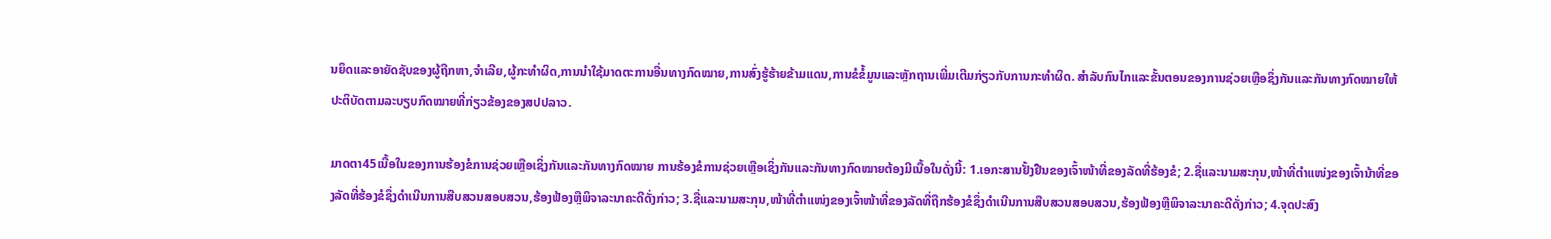ນຍຶດແລະອາຍັດຊັບຂອງຜູ້ຖືກຫາ,ຈໍາເລີຍ,ຜູ້ກະທໍາຜິດ,ການນໍາໃຊ້ມາດຕະການອື່ນທາງກົດໝາຍ,ການສົ່ງຮູ້ຮ້າຍຂ້າມແດນ,ການຂໍຂໍ້ມູນແລະຫຼັກຖານເພີ່ມເຕີມກ່ຽວກັບການກະທໍາຜິດ. ສໍາລັບກົນໄກແລະຂັ້ນຕອນຂອງການຊ່ວຍເຫຼືອຊຶ່ງກັນແລະກັນທາງກົດໝາຍໃຫ້ປະຕິບັດຕາມລະບຽບກົດໝາຍທີ່ກ່ຽວຂ້ອງຂອງສປປລາວ.

ມາດຕາ45ເນື້ອໃນຂອງການຮ້ອງຂໍການຊ່ວຍເຫຼືອເຊິ່ງກັນແລະກັນທາງກົດໝາຍ ການຮ້ອງຂໍການຊ່ວຍເຫຼືອເຊິ່ງກັນແລະກັນທາງກົດໝາຍຕ້ອງມີເນື້ອໃນດັ່ງນີ້: 1.ເອກະສານຢັ້ງຢືນຂອງເຈົ້າໜ້າທີ່ຂອງລັດທີ່ຮ້ອງຂໍ; 2.ຊື່ແລະນາມສະກຸນ,ໜ້າທີ່ຕໍາແໜ່ງຂອງເຈົ້ານ້າທີ່ຂອງລັດທີ່ຮ້ອງຂໍຊຶ່ງດໍາເນີນການສືບສວນສອບສວນ,ຮ້ອງຟ້ອງຫຼືພິຈາລະນາຄະດີດັ່ງກ່າວ; 3.ຊື່ແລະນາມສະກຸນ,ໜ້າທີ່ຕໍາແໜ່ງຂອງເຈົ້າໜ້າທີ່ຂອງລັດທີ່ຖືກຮ້ອງຂໍຊຶ່ງດໍາເນີນການສືບສວນສອບສວນ,ຮ້ອງຟ້ອງຫຼືພິຈາລະນາຄະດີດັ່ງກ່າວ; 4.ຈຸດປະສົງ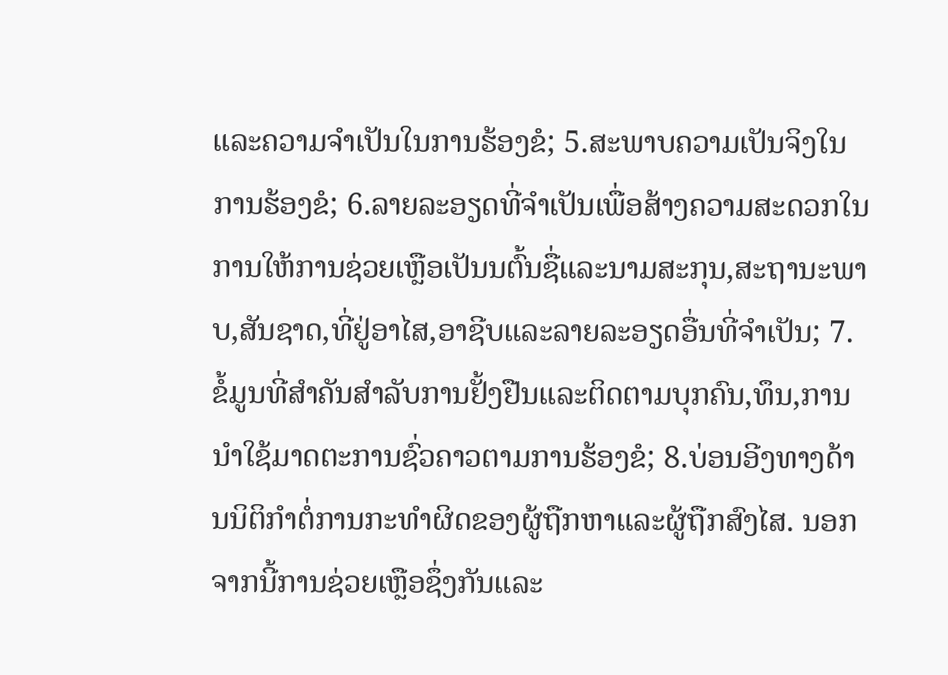ແລະຄວາມຈໍາເປັນໃນການຮ້ອງຂໍ; 5.ສະພາບຄວາມເປັນຈິງໃນການຮ້ອງຂໍ; 6.ລາຍລະອຽດທີ່ຈໍາເປັນເພື່ອສ້າງຄວາມສະດວກໃນການໃຫ້ການຊ່ວຍເຫຼືອເປັນນຕົ້ນຊື່ແລະນາມສະກຸນ,ສະຖານະພາບ,ສັນຊາດ,ທີ່ຢູ່ອາໄສ,ອາຊີບແລະລາຍລະອຽດອື່ນທີ່ຈໍາເປັນ; 7.ຂໍ້ມູນທີ່ສໍາຄັນສໍາລັບການຢັ້ງຢືນແລະຕິດຕາມບຸກຄົນ,ທຶນ,ການນໍາໃຊ້ມາດຕະການຊົ່ວຄາວຕາມການຮ້ອງຂໍ; 8.ບ່ອນອີງທາງດ້ານນິຕິກໍາຕໍ່ການກະທໍາຜິດຂອງຜູ້ຖືກຫາແລະຜູ້ຖືກສົງໄສ. ນອກຈາກນີ້ການຊ່ວຍເຫຼືອຊຶ່ງກັນແລະ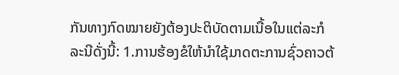ກັນທາງກົດໝາຍຍັງຕ້ອງປະຕິບັດຕາມເນື້ອໃນແຕ່ລະກໍລະນີດັ່ງນີ້: 1.ການຮ້ອງຂໍໃຫ້ນໍາໃຊ້ມາດຕະການຊົ່ວຄາວຕ້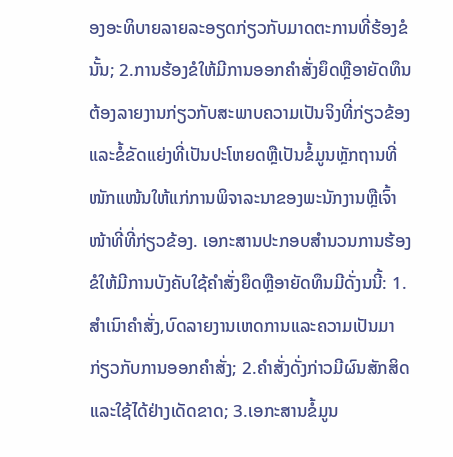ອງອະທິບາຍລາຍລະອຽດກ່ຽວກັບມາດຕະການທີ່ຮ້ອງຂໍນັ້ນ; 2.ການຮ້ອງຂໍໃຫ້ມີການອອກຄໍາສັ່ງຍຶດຫຼືອາຍັດທຶນຕ້ອງລາຍງານກ່ຽວກັບສະພາບຄວາມເປັນຈິງທີ່ກ່ຽວຂ້ອງແລະຂໍ້ຂັດແຍ່ງທີ່ເປັນປະໂຫຍດຫຼືເປັນຂໍ້ມູນຫຼັກຖານທີ່ໜັກແໜ້ນໃຫ້ແກ່ການພິຈາລະນາຂອງພະນັກງານຫຼືເຈົ້າໜ້າທີ່ທີ່ກ່ຽວຂ້ອງ. ເອກະສານປະກອບສໍານວນການຮ້ອງຂໍໃຫ້ມີການບັງຄັບໃຊ້ຄໍາສັ່ງຍຶດຫຼືອາຍັດທຶນມີດັ່ງນນີ້: 1.ສໍາເນົາຄໍາສັ່ງ,ບົດລາຍງານເຫດການແລະຄວາມເປັນມາກ່ຽວກັບການອອກຄໍາສັ່ງ; 2.ຄໍາສັ່ງດັ່ງກ່າວມີຜົນສັກສິດແລະໃຊ້ໄດ້ຢ່າງເດັດຂາດ; 3.ເອກະສານຂໍ້ມູນ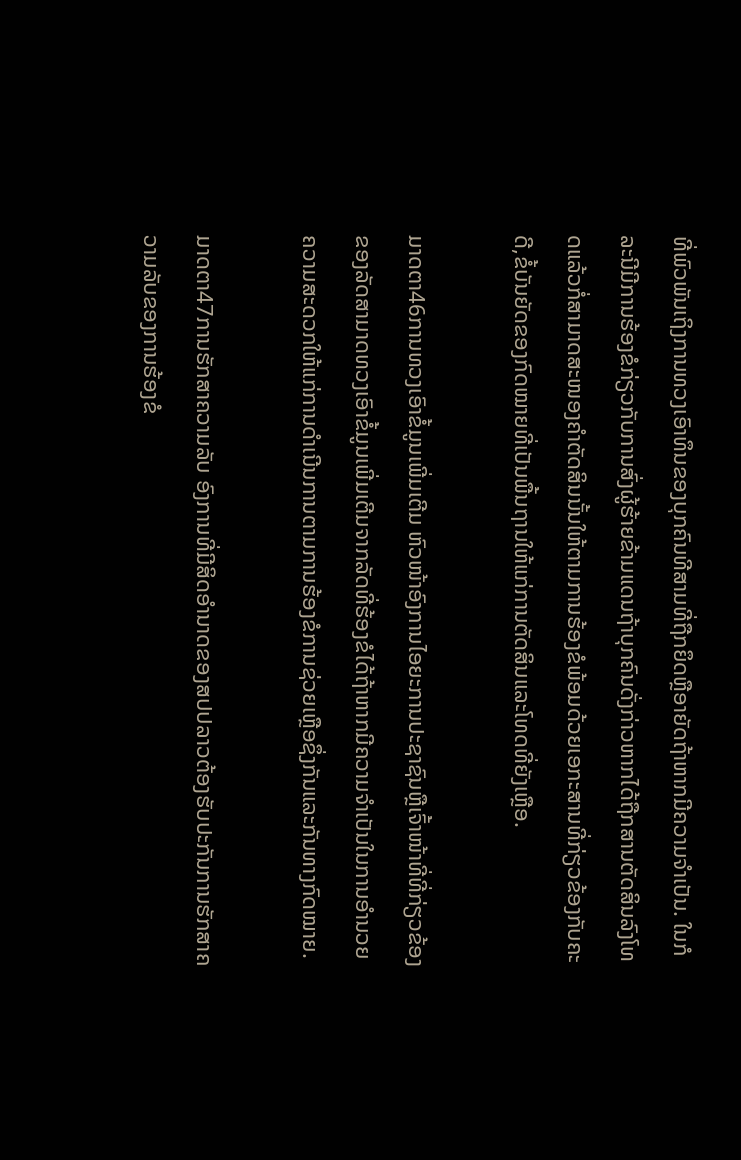ທີ່ພົວພັນເຖິງການທວງເອົາທຶນຂອງບຸກຄົນທີສາມທີ່ຖືກຍຶດຫຼືອາຍັດຖ້າຫາກມີຄວາມຈໍາເປັນ. ໃນກໍລະນີມີການຮ້ອງຂໍກ່ຽວກັບການສົ່ງຜູ້ຮ້າຍຂ້າມແດນຖ້າບຸກຄົນດັ່ງກ່າວຫາກໄດ້ຖືກສານຕັດສິນລົງໂທດແລ້ວກໍ່ສາມາດສະໜອງຄໍາຕັດສິນນັ້ນໃຫ້ຕາມການຮ້ອງຂໍພ້ອມດ້ວຍເອກະສານທີ່ກ່ຽວຂ້ອງກັບຄະດີ,ຂໍ້ບັນຍັດຂອງກົດໝາຍທີ່ເປັນພື້ນຖານໃຫ້ແກ່ການຕັດສິນແລະໂທດທີ່ຍັງເຫຼືອ.

ມາດຕາ46ການທວງເອົາຂໍ້ມູນເພີ່ມເຕີມ ຫົວໜ້າອົງການໄອຍະການປະຊາຊົນຫຼືເຈົ້າໜ້າທີ່ທີ່ກ່ຽວຂ້ອງຂອງລັດສາມາດທວງເອົາຂໍ້ມູນເພີ່ມເຕີມຈາກລັດທີ່ຮ້ອງຂໍໄດ້ຖ້າຫາກມີຄວາມຈໍາເປັນໃນການອໍານວຍຄວາມສະດວກໃຫ້ແກ່ການດໍາເນີນການຕາມການຮ້ອງຂໍການຊ່ວຍເຫຼືອຊຶ່ງກັນແລະກັນທາງກົດໝາຍ.

ມາດຕາ47ການຮັກສາຄວາມລັບ ອົງການທີ່ມີສິດອໍານາດຂອງສປປລາວຕ້ອງຮັບປະກັນການຮັກສາຄວາມລັບຂອງການຮ້ອງຂໍ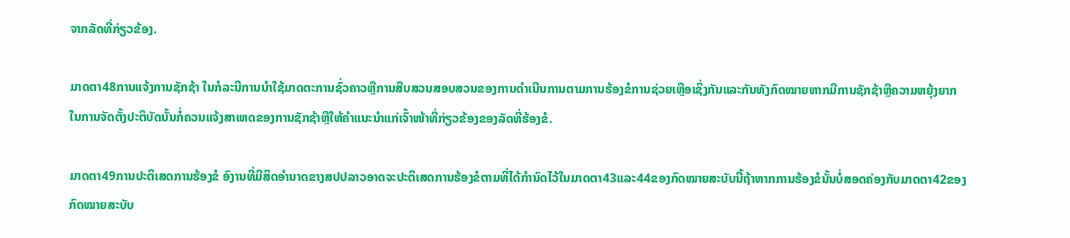ຈາກລັດທີ່ກ່ຽວຂ້ອງ.

ມາດຕາ48ການແຈ້ງການຊັກຊ້າ ໃນກໍລະນີການນໍາໃຊ້ມາດຕະການຊົ່ວຄາວຫຼືການສືບສວນສອບສວນຂອງການດໍາເນີນການຕາມການຮ້ອງຂໍການຊ່ວຍເຫຼືອເຊິ່ງກັນແລະກັນທັງກົດໝາຍຫາກມີການຊັກຊ້າຫຼືຄວາມຫຍຸ້ງຍາກໃນການຈັດຕັ້ງປະຕິບັດນັ້ນກໍ່ຄວນແຈ້ງສາເຫດຂອງການຊັກຊ້າຫຼືໃຫ້ຄໍາແນະນໍາແກ່ເຈົ້າໜ້າທີ່ກ່ຽວຂ້ອງຂອງລັດທີ່ຮ້ອງຂໍ.

ມາດຕາ49ການປະຕິເສດການຮ້ອງຂໍ ອົງານທີ່ມີສິດອໍານາດຂາງສປປລາວອາດຈະປະຕິເສດການຮ້ອງຂໍຕາມທີ່ໄດ້ກໍານົດໄວ້ໃນມາດຕາ43ແລະ44ຂອງກົດໝາຍສະບັບນີ້ຖ້າຫາກການຮ້ອງຂໍນັ້ນບໍ່ສອດຄ່ອງກັບມາດຕາ42ຂອງກົດໝາຍສະບັບ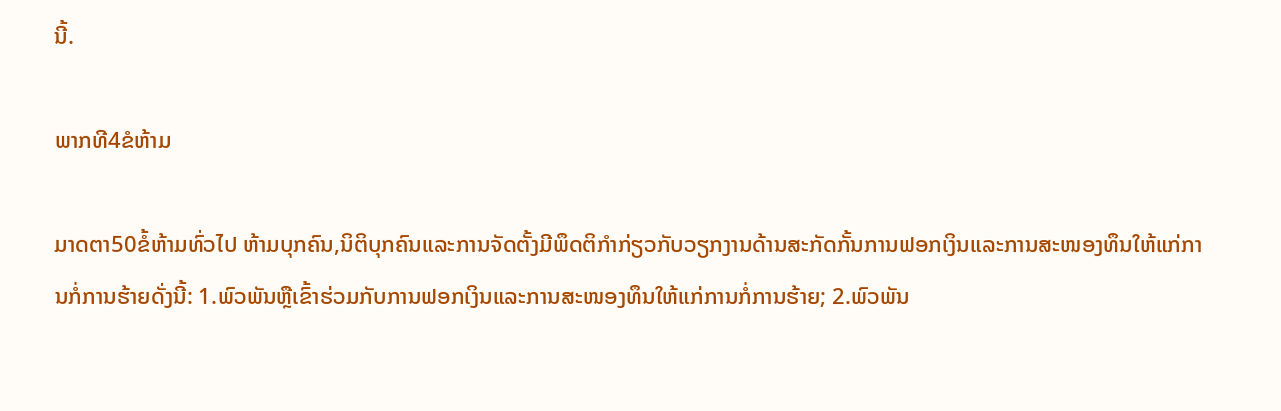ນີ້.

ພາກທີ4ຂໍຫ້າມ

ມາດຕາ50ຂໍ້ຫ້າມທົ່ວໄປ ຫ້າມບຸກຄົນ,ນິຕິບຸກຄົນແລະການຈັດຕັ້ງມີພຶດຕິກໍາກ່ຽວກັບວຽກງານດ້ານສະກັດກັ້ນການຟອກເງິນແລະການສະໜອງທຶນໃຫ້ແກ່ການກໍ່ການຮ້າຍດັ່ງນີ້: 1.ພົວພັນຫຼືເຂົ້າຮ່ວມກັບການຟອກເງິນແລະການສະໜອງທຶນໃຫ້ແກ່ການກໍ່ການຮ້າຍ; 2.ພົວພັນ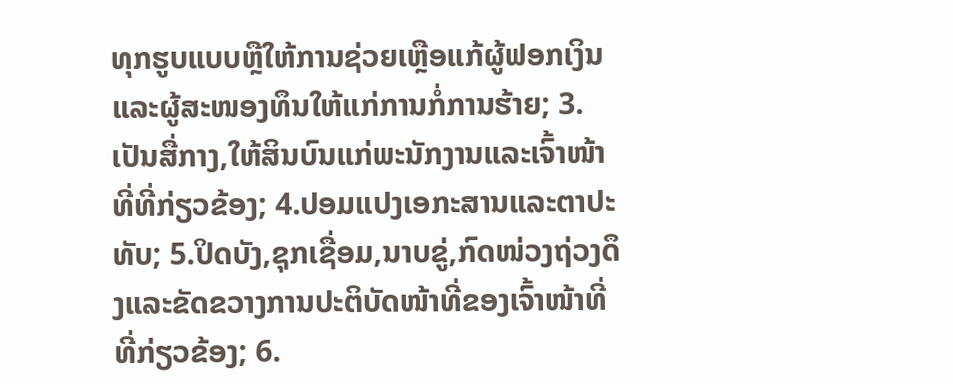ທຸກຮູບແບບຫຼືໃຫ້ການຊ່ວຍເຫຼືອແກ້ຜູ້ຟອກເງິນແລະຜູ້ສະໜອງທຶນໃຫ້ແກ່ການກໍ່ການຮ້າຍ; 3.ເປັນສື່ກາງ,ໃຫ້ສິນບົນແກ່ພະນັກງານແລະເຈົ້າໜ້າທີ່ທີ່ກ່ຽວຂ້ອງ; 4.ປອມແປງເອກະສານແລະຕາປະທັບ; 5.ປິດບັງ,ຊຸກເຊື່ອມ,ນາບຂູ່,ກົດໜ່ວງຖ່ວງດຶງແລະຂັດຂວາງການປະຕິບັດໜ້າທີ່ຂອງເຈົ້າໜ້າທີ່ທີ່ກ່ຽວຂ້ອງ; 6.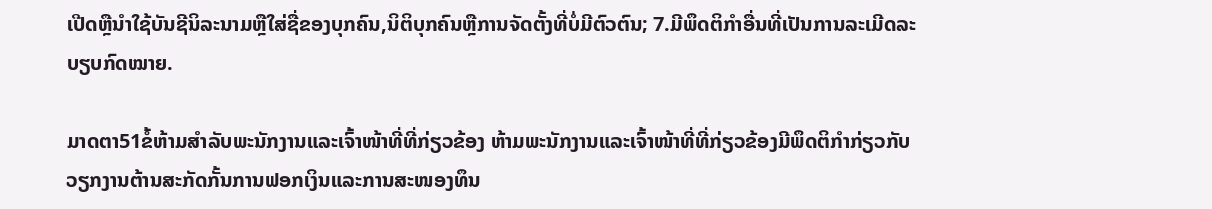ເປີດຫຼືນໍາໃຊ້ບັນຊີນິລະນາມຫຼືໃສ່ຊື່ຂອງບຸກຄົນ,ນິຕິບຸກຄົນຫຼືການຈັດຕັ້ງທີ່ບໍ່ມີຕົວຕົນ; 7.ມີພຶດຕິກໍາອື່ນທີ່ເປັນການລະເມີດລະບຽບກົດໝາຍ.

ມາດຕາ51ຂໍ້ຫ້າມສໍາລັບພະນັກງານແລະເຈົ້າໜ້າທີ່ທີ່ກ່ຽວຂ້ອງ ຫ້າມພະນັກງານແລະເຈົ້າໜ້າທີ່ທີ່ກ່ຽວຂ້ອງມີພຶດຕິກໍາກ່ຽວກັບວຽກງານຕ້ານສະກັດກັ້ນການຟອກເງິນແລະການສະໜອງທຶນ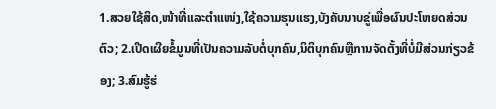1.ສວຍໃຊ້ສິດ,ໜ້າທີ່ແລະຕໍາແໜ່ງ,ໃຊ້ຄວາມຮຸນແຮງ,ບັງຄັບນາບຂູ່ເພື່ອຜົນປະໂຫຍດສ່ວນຕົວ; 2.ເປີດເຜີຍຂໍ້ມູນທີ່ເປັນຄວາມລັບຕໍ່ບຸກຄົນ,ນິຕິບຸກຄົນຫຼືການຈັດຕັ້ງທີ່ບໍ່ມີສ່ວນກ່ຽວຂ້ອງ; 3.ສົມຮູ້ຮ່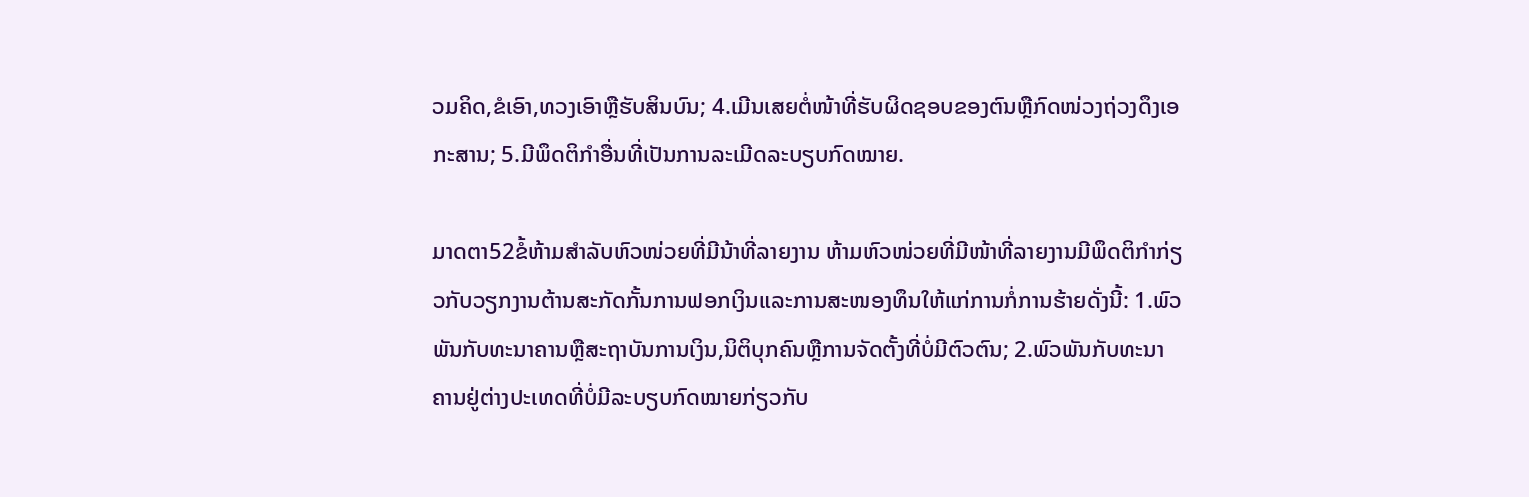ວມຄິດ,ຂໍເອົາ,ທວງເອົາຫຼືຮັບສິນບົນ; 4.ເມີນເສຍຕໍ່ໜ້າທີ່ຮັບຜິດຊອບຂອງຕົນຫຼືກົດໜ່ວງຖ່ວງດຶງເອກະສານ; 5.ມີພຶດຕິກໍາອື່ນທີ່ເປັນການລະເມີດລະບຽບກົດໝາຍ.

ມາດຕາ52ຂໍ້ຫ້າມສໍາລັບຫົວໜ່ວຍທີ່ມີນ້າທີ່ລາຍງານ ຫ້າມຫົວໜ່ວຍທີ່ມີໜ້າທີ່ລາຍງານມີພຶດຕິກໍາກ່ຽວກັບວຽກງານຕ້ານສະກັດກັ້ນການຟອກເງິນແລະການສະໜອງທຶນໃຫ້ແກ່ການກໍ່ການຮ້າຍດັ່ງນີ້: 1.ພົວພັນກັບທະນາຄານຫຼືສະຖາບັນການເງິນ,ນິຕິບຸກຄົນຫຼືການຈັດຕັ້ງທີ່ບໍ່ມີຕົວຕົນ; 2.ພົວພັນກັບທະນາຄານຢູ່ຕ່າງປະເທດທີ່ບໍ່ມີລະບຽບກົດໝາຍກ່ຽວກັບ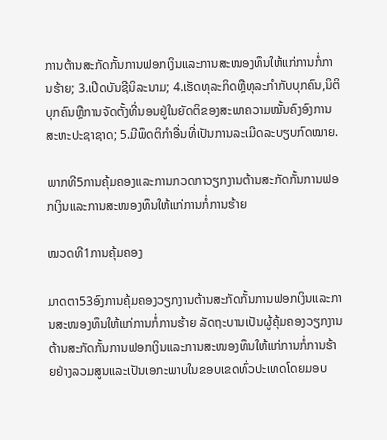ການຕ້ານສະກັດກັ້ນການຟອກເງິນແລະການສະໜອງທຶນໃຫ້ແກ່ການກໍ່ການຮ້າຍ; 3.ເປີດບັນຊີນິລະນາມ; 4.ເຮັດທຸລະກິດຫຼືທຸລະກໍາກັບບຸກຄົນ,ນິຕິບຸກຄົນຫຼືການຈັດຕັ້ງທີ່ນອນຢູ່ໃນຍັດຕິຂອງສະພາຄວາມໝັ້ນຄົງອົງການສະຫະປະຊາຊາດ; 5.ມີພຶດຕິກໍາອື່ນທີ່ເປັນການລະເມີດລະບຽບກົດໝາຍ.

ພາກທີ5ການຄຸ້ມຄອງແລະການກວດກາວຽກງານຕ້ານສະກັດກັ້ນການຟອກເງິນແລະການສະໜອງທຶນໃຫ້ແກ່ການກໍ່ການຮ້າຍ

ໝວດທີ1ການຄຸ້ມຄອງ

ມາດຕາ53ອົງການຄຸ້ມຄອງວຽກງານຕ້ານສະກັດກັ້ນການຟອກເງິນແລະການສະໜອງທຶນໃຫ້ແກ່ການກໍ່ການຮ້າຍ ລັດຖະບານເປັນຜູ້ຄຸ້ມຄອງວຽກງານຕ້ານສະກັດກັ້ນການຟອກເງິນແລະການສະໜອງທຶນໃຫ້ແກ່ການກໍ່ການຮ້າຍຢ່າງລວມສູນແລະເປັນເອກະພາບໃນຂອບເຂດທົ່ວປະເທດໂດຍມອບ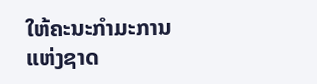ໃຫ້ຄະນະກໍາມະການແຫ່ງຊາດ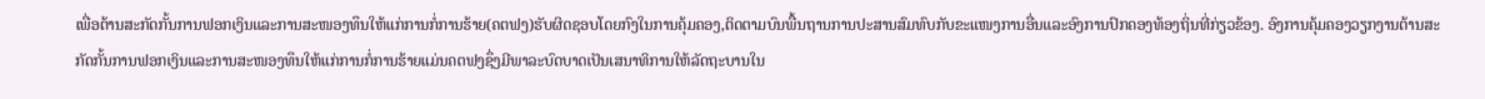ເພື່ອຕ້ານສະກັດກັ້ນການຟອກເງິນແລະການສະໜອງທຶນໃຫ້ແກ່ການກໍ່ການຮ້າຍ(ຄຕຟງ)ຮັບຜິດຊອບໂດຍກົງໃນການຄຸ້ມຄອງ,ຕິດຕາມບົນພື້ນຖານການປະສານສົມທົບກັບຂະແໜງການອື່ນແລະອົງການປົກຄອງທ້ອງຖິ່ນທີ່ກ່ຽວຂ້ອງ. ອົງການຄຸ້ມຄອງວຽກງານຕ້ານສະກັດກັ້ນການຟອກເງິນແລະການສະໜອງທຶນໃຫ້ແກ່ການກໍ່ການຮ້າຍແມ່ນຄຕຟງຊຶ່ງມີພາລະບົດບາດເປັນເສນາທິການໃຫ້ລັດຖະບານໃນ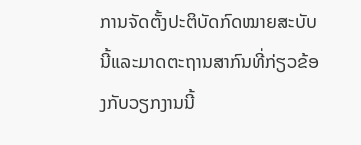ການຈັດຕັ້ງປະຕິບັດກົດໝາຍສະບັບນີ້ແລະມາດຕະຖານສາກົນທີ່ກ່ຽວຂ້ອງກັບວຽກງານນີ້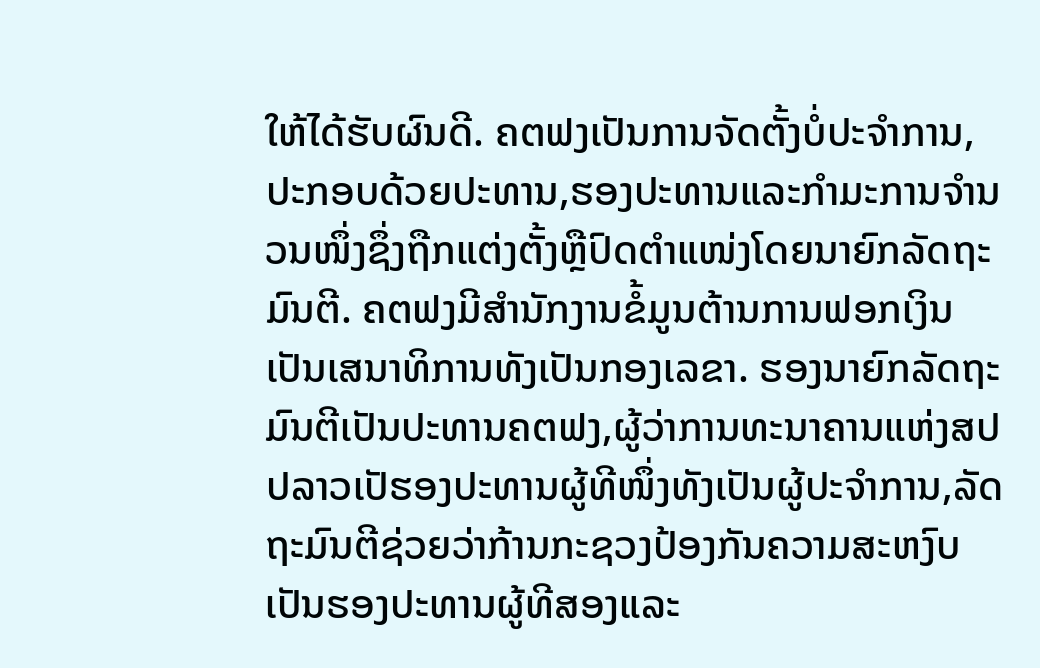ໃຫ້ໄດ້ຮັບຜົນດີ. ຄຕຟງເປັນການຈັດຕັ້ງບໍ່ປະຈໍາການ,ປະກອບດ້ວຍປະທານ,ຮອງປະທານແລະກໍາມະການຈໍານວນໜຶ່ງຊຶ່ງຖືກແຕ່ງຕັ້ງຫຼືປົດຕໍາແໜ່ງໂດຍນາຍົກລັດຖະມົນຕີ. ຄຕຟງມີສໍານັກງານຂໍ້ມູນຕ້ານການຟອກເງິນເປັນເສນາທິການທັງເປັນກອງເລຂາ. ຮອງນາຍົກລັດຖະມົນຕີເປັນປະທານຄຕຟງ,ຜູ້ວ່າການທະນາຄານແຫ່ງສປປລາວເປັຮອງປະທານຜູ້ທີໜຶ່ງທັງເປັນຜູ້ປະຈໍາການ,ລັດຖະມົນຕີຊ່ວຍວ່າກ້ານກະຊວງປ້ອງກັນຄວາມສະຫງົບເປັນຮອງປະທານຜູ້ທີສອງແລະ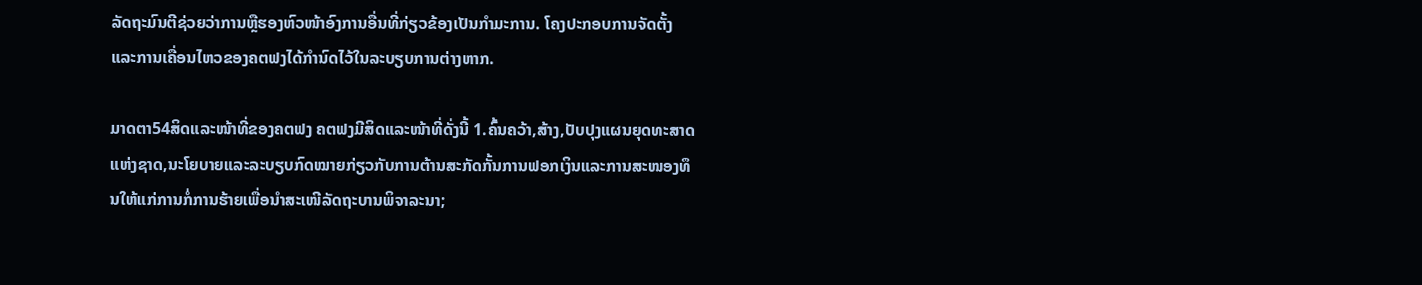ລັດຖະມົນຕີຊ່ວຍວ່າການຫຼືຮອງຫົວໜ້າອົງການອື່ນທີ່ກ່ຽວຂ້ອງເປັນກໍາມະການ. ໂຄງປະກອບການຈັດຕັ້ງແລະການເຄື່ອນໄຫວຂອງຄຕຟງໄດ້ກໍານົດໄວ້ໃນລະບຽບການຕ່າງຫາກ.

ມາດຕາ54ສິດແລະໜ້າທີ່ຂອງຄຕຟງ ຄຕຟງມີສິດແລະໜ້າທີ່ດັ່ງນີ້ 1.ຄົ້ນຄວ້າ,ສ້າງ,ປັບປຸງແຜນຍຸດທະສາດແຫ່ງຊາດ,ນະໂຍບາຍແລະລະບຽບກົດໝາຍກ່ຽວກັບການຕ້ານສະກັດກັ້ນການຟອກເງິນແລະການສະໜອງທຶນໃຫ້ແກ່ການກໍ່ການຮ້າຍເພື່ອນໍາສະເໜີລັດຖະບານພິຈາລະນາ;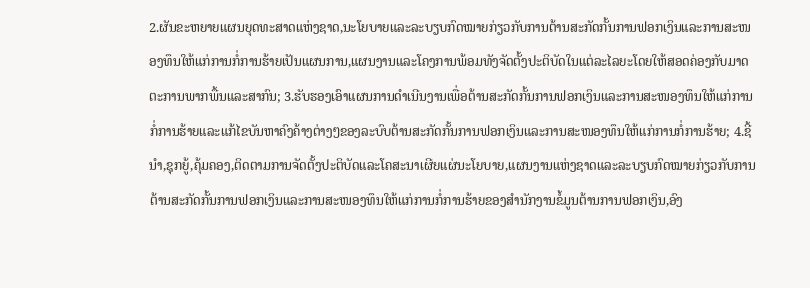2.ຜັນຂະຫຍາຍແຜນຍຸດທະສາດແຫ່ງຊາດ,ນະໂຍບາຍແລະລະບຽບກົດໝາຍກ່ຽວກັບການຕ້ານສະກັດກັ້ນການຟອກເງິນແລະການສະໜອງທຶນໃຫ້ແກ່ການກໍ່ການຮ້າຍເປັນແຜນການ,ແຜນງານແລະໂຄງການພ້ອມທັງຈັດຕັ້ງປະຕິບັດໃນແຕ່ລະໄລຍະໂດຍໃຫ້ສອດຄ່ອງກັບມາດຕະການພາກພື້ນແລະສາກົນ; 3.ຮັບຮອງເອົາແຜນການດໍາເນີນງານເພື່ອຕ້ານສະກັດກັ້ນການຟອກເງິນແລະການສະໜອງທຶນໃຫ້ແກ່ການກໍ່ການຮ້າຍແລະແກ້ໄຂບັນຫາຄົງຄ້າງຕ່າງໆຂອງລະບົບຕ້ານສະກັດກັ້ນການຟອກເງິນແລະການສະໜອງທຶນໃຫ້ແກ່ການກໍ່ການຮ້າຍ; 4.ຊີ້ນໍາ,ຊຸກຍູ້,ຄຸ້ມຄອງ,ຕິດຕາມການຈັດຕັ້ງປະຕິບັດແລະໂຄສະນາເຜີຍແຜ່ນະໂຍບາຍ,ແຜນງານແຫ່ງຊາດແລະລະບຽບກົດໝາຍກ່ຽວກັບການຕ້ານສະກັດກັ້ນການຟອກເງິນແລະການສະໜອງທຶນໃຫ້ແກ່ການກໍ່ການຮ້າຍຂອງສໍານັກງານຂໍ້ມູນຕ້ານການຟອກເງິນ,ອົງ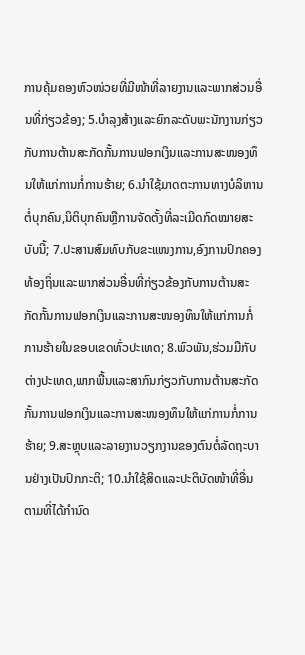ການຄຸ້ມຄອງຫົວໜ່ວຍທີ່ມີໜ້າທີ່ລາຍງານແລະພາກສ່ວນອື່ນທີ່ກ່ຽວຂ້ອງ; 5.ບໍາລຸງສ້າງແລະຍົກລະດັບພະນັກງານກ່ຽວກັບການຕ້ານສະກັດກັ້ນການຟອກເງິນແລະການສະໜອງທຶນໃຫ້ແກ່ການກໍ່ການຮ້າຍ; 6.ນໍາໃຊ້ມາດຕະການທາງບໍລິຫານຕໍ່ບຸກຄົນ,ນິຕິບຸກຄົນຫຼືການຈັດຕັ້ງທີ່ລະເມີດກົດໝາຍສະບັບນີ້; 7.ປະສານສົມທົບກັບຂະແໜງການ,ອົງການປົກຄອງທ້ອງຖິ່ນແລະພາກສ່ວນອື່ນທີ່ກ່ຽວຂ້ອງກັບການຕ້ານສະກັດກັ້ນການຟອກເງິນແລະການສະໜອງທຶນໃຫ້ແກ່ການກໍ່ການຮ້າຍໃນຂອບເຂດທົ່ວປະເທດ; 8.ພົວພັນ,ຮ່ວມມືກັບຕ່າງປະເທດ,ພາກພື້ນແລະສາກົນກ່ຽວກັບການຕ້ານສະກັດກັ້ນການຟອກເງິນແລະການສະໜອງທຶນໃຫ້ແກ່ການກໍ່ການຮ້າຍ; 9.ສະຫຼຸບແລະລາຍງານວຽກງານຂອງຕົນຕໍ່ລັດຖະບານຢ່າງເປັນປົກກະຕິ; 10.ນໍາໃຊ້ສິດແລະປະຕິບັດໜ້າທີ່ອື່ນຕາມທີ່ໄດ້ກໍານົດ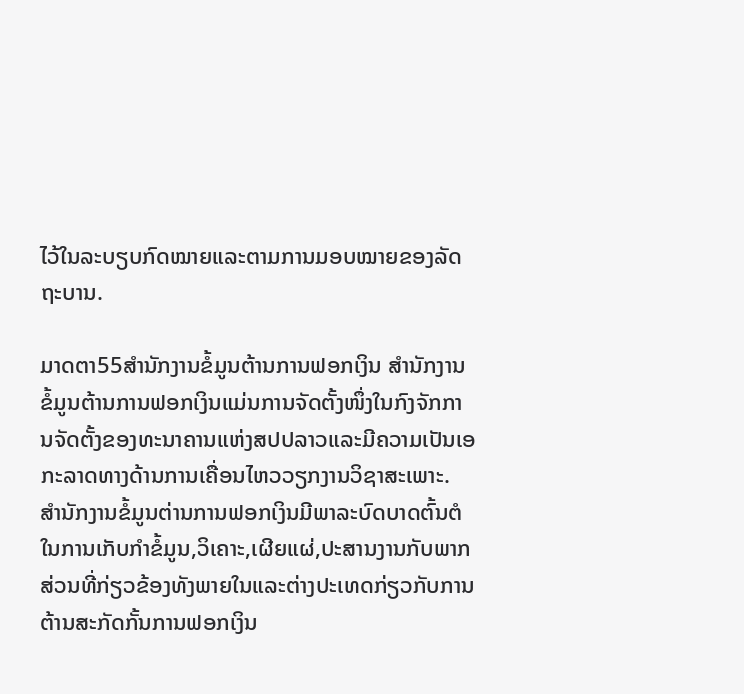ໄວ້ໃນລະບຽບກົດໝາຍແລະຕາມການມອບໝາຍຂອງລັດຖະບານ.

ມາດຕາ55ສໍານັກງານຂໍ້ມູນຕ້ານການຟອກເງິນ ສໍານັກງານຂໍ້ມູນຕ້ານການຟອກເງິນແມ່ນການຈັດຕັ້ງໜຶ່ງໃນກົງຈັກການຈັດຕັ້ງຂອງທະນາຄານແຫ່ງສປປລາວແລະມີຄວາມເປັນເອກະລາດທາງດ້ານການເຄື່ອນໄຫວວຽກງານວິຊາສະເພາະ. ສໍານັກງານຂໍ້ມູນຕ່ານການຟອກເງິນມີພາລະບົດບາດຕົ້ນຕໍໃນການເກັບກໍາຂໍ້ມູນ,ວິເຄາະ,ເຜີຍແຜ່,ປະສານງານກັບພາກສ່ວນທີ່ກ່ຽວຂ້ອງທັງພາຍໃນແລະຕ່າງປະເທດກ່ຽວກັບການຕ້ານສະກັດກັ້ນການຟອກເງິນ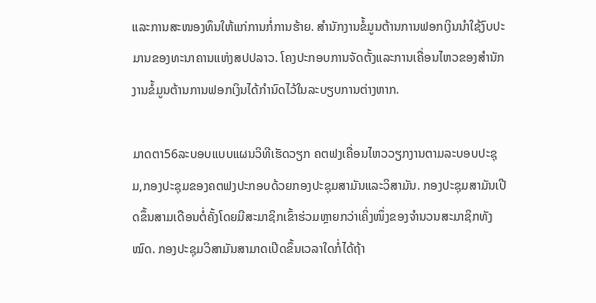ແລະການສະໜອງທຶນໃຫ້ແກ່ການກໍ່ການຮ້າຍ. ສໍານັກງານຂໍ້ມູນຕ້ານການຟອກເງິນນໍາໃຊ້ງົບປະມານຂອງທະນາຄານແຫ່ງສປປລາວ. ໂຄງປະກອບການຈັດຕັ້ງແລະການເຄື່ອນໄຫວຂອງສໍານັກງານຂໍ້ມູນຕ້ານການຟອກເງິນໄດ້ກໍານົດໄວ້ໃນລະບຽບການຕ່າງຫາກ.

ມາດຕາ56ລະບອບແບບແຜນວິທີເຮັດວຽກ ຄຕຟງເຄື່ອນໄຫວວຽກງານຕາມລະບອບປະຊຸມ,ກອງປະຊຸມຂອງຄຕຟງປະກອບດ້ວຍກອງປະຊຸມສາມັນແລະວິສາມັນ. ກອງປະຊຸມສາມັນເປີດຂຶ້ນສາມເດືອນຕໍ່ຄັ້ງໂດຍມີສະມາຊິກເຂົ້າຮ່ວມຫຼາຍກວ່າເຄິ່ງໜຶ່ງຂອງຈໍານວນສະມາຊິກທັງໝົດ. ກອງປະຊຸມວິສາມັນສາມາດເປີດຂຶ້ນເວລາໃດກໍ່ໄດ້ຖ້າ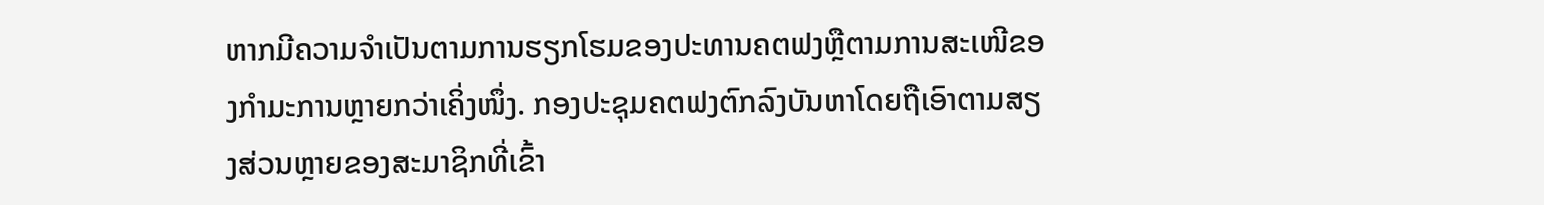ຫາກມີຄວາມຈໍາເປັນຕາມການຮຽກໂຮມຂອງປະທານຄຕຟງຫຼືຕາມການສະເໜີຂອງກໍາມະການຫຼາຍກວ່າເຄິ່ງໜຶ່ງ. ກອງປະຊຸມຄຕຟງຕົກລົງບັນຫາໂດຍຖືເອົາຕາມສຽງສ່ວນຫຼາຍຂອງສະມາຊິກທີ່ເຂົ້າ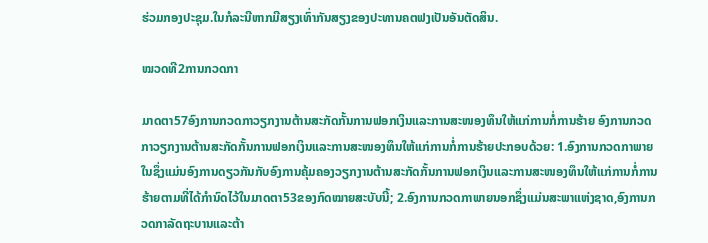ຮ່ວມກອງປະຊຸມ.ໃນກໍລະນີຫາກມີສຽງເທົ່າກັນສຽງຂອງປະທານຄຕຟງເປັນອັນຕັດສິນ.

ໝວດທີ2ການກວດກາ

ມາດຕາ57ອົງການກວດກາວຽກງານຕ້ານສະກັດກັ້ນການຟອກເງິນແລະການສະໜອງທຶນໃຫ້ແກ່ການກໍ່ການຮ້າຍ ອົງການກວດກາວຽກງານຕ້ານສະກັດກັ້ນການຟອກເງິນແລະການສະໜອງທຶນໃຫ້ແກ່ການກໍ່ການຮ້າຍປະກອບດ້ວຍ: 1.ອົງການກວດກາພາຍໃນຊຶ່ງແມ່ນອົງການດຽວກັນກັບອົງການຄຸ້ມຄອງວຽກງານຕ້ານສະກັດກັ້ນການຟອກເງິນແລະການສະໜອງທຶນໃຫ້ແກ່ການກໍ່ການຮ້າຍຕາມທີ່ໄດ້ກໍານົດໄວ້ໃນມາດຕາ53ຂອງກົດໝາຍສະບັບນີ້; 2.ອົງການກວດກາພາຍນອກຊຶ່ງແມ່ນສະພາແຫ່ງຊາດ,ອົງການກວດກາລັດຖະບານແລະຕ້າ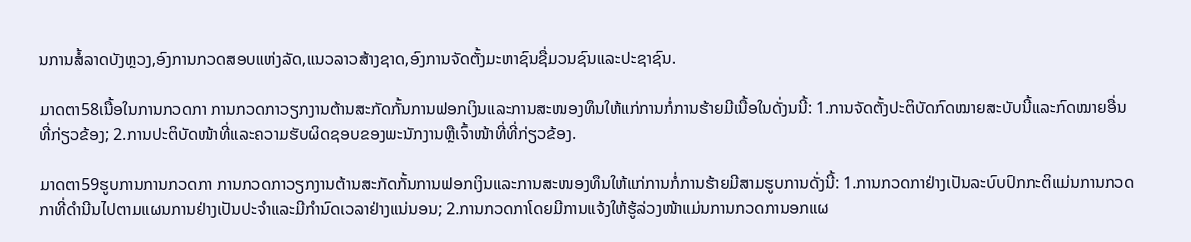ນການສໍ້ລາດບັງຫຼວງ,ອົງການກວດສອບແຫ່ງລັດ,ແນວລາວສ້າງຊາດ,ອົງການຈັດຕັ້ງມະຫາຊົນຊື່ມວນຊົນແລະປະຊາຊົນ.

ມາດຕາ58ເນື້ອໃນການກວດກາ ການກວດກາວຽກງານຕ້ານສະກັດກັ້ນການຟອກເງິນແລະການສະໜອງທຶນໃຫ້ແກ່ການກໍ່ການຮ້າຍມີເນື້ອໃນດັ່ງນນີ້: 1.ການຈັດຕັ້ງປະຕິບັດກົດໝາຍສະບັບນີ້ແລະກົດໝາຍອື່ນທີ່ກ່ຽວຂ້ອງ; 2.ການປະຕິບັດໜ້າທີ່ແລະຄວາມຮັບຜິດຊອບຂອງພະນັກງານຫຼືເຈົ້າໜ້າທີ່ທີ່ກ່ຽວຂ້ອງ.

ມາດຕາ59ຮູບການການກວດກາ ການກວດກາວຽກງານຕ້ານສະກັດກັ້ນການຟອກເງິນແລະການສະໜອງທຶນໃຫ້ແກ່ການກໍ່ການຮ້າຍມີສາມຮູບການດັ່ງນີ້: 1.ການກວດກາຢ່າງເປັນລະບົບປົກກະຕິແມ່ນການກວດກາທີ່ດໍານີນໄປຕາມແຜນການຢ່າງເປັນປະຈໍາແລະມີກໍານົດເວລາຢ່າງແນ່ນອນ; 2.ການກວດກາໂດຍມີການແຈ້ງໃຫ້ຮູ້ລ່ວງໜ້າແມ່ນການກວດການອກແຜ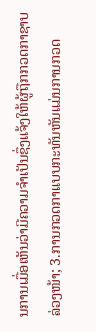ນການເມື່ອເຫັນວ່າມີຄວາມຈໍາເປັນຊຶ່ງແຈ້ງໃຫ້ຜູ້ຖືກກວດກາຊາບລ່ວງໜ້າ; 3.ການກວດກາແບບກະທັນຫັນແມ່ນການກວດ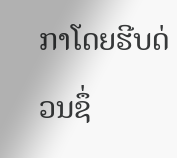ກາໂດຍຮີບດ່ວນຊຶ່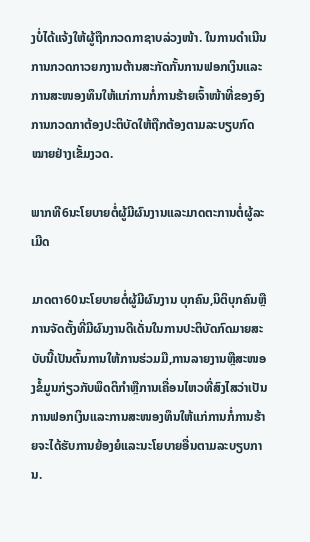ງບໍ່ໄດ້ແຈ້ງໃຫ້ຜູ້ຖືກກວດກາຊາບລ່ວງໜ້າ. ໃນການດໍາເນີນການກວດກາວຍກງານຕ້ານສະກັດກັ້ນການຟອກເງິນແລະການສະໜອງທຶນໃຫ້ແກ່ການກໍ່ການຮ້າຍເຈົ້າໜ້າທີ່ຂອງອົງການກວດກາຕ້ອງປະຕິບັດໃຫ້ຖືກຕ້ອງຕາມລະບຽບກົດໝາຍຢ່າງເຂັ້ມງວດ.

ພາກທີ6ນະໂຍບາຍຕໍ່ຜູ້ມີຜົນງານແລະມາດຕະການຕໍ່ຜູ້ລະເມີດ

ມາດຕາ60ນະໂຍບາຍຕໍ່ຜູ້ມີຜົນງານ ບຸກຄົນ,ນິຕິບຸກຄົນຫຼືການຈັດຕັ້ງທີ່ມີຜົນງານດີເດັ່ນໃນການປະຕິບັດກົດມາຍສະບັບນີ້ເປັນຕົ້ນການໃຫ້ການຮ່ວມມື,ການລາຍງານຫຼືສະໜອງຂໍ້ມູນກ່ຽວກັບພຶດຕິກໍາຫຼືການເຄື່ອນໄຫວທີ່ສົງໄສວ່າເປັນການຟອກເງິນແລະການສະໜອງທຶນໃຫ້ແກ່ການກໍ່ການຮ້າຍຈະໄດ້ຮັບການຍ້ອງຍໍແລະນະໂຍບາຍອື່ນຕາມລະບຽບການ.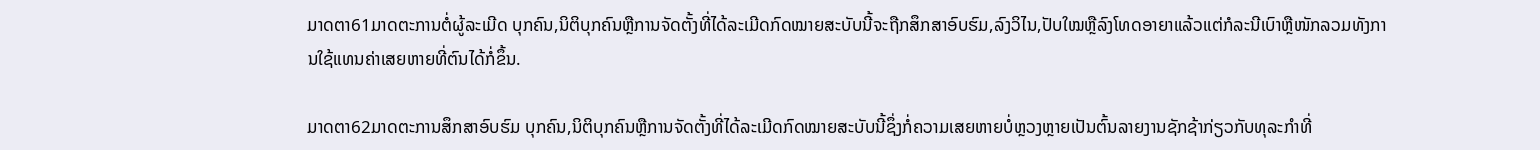ມາດຕາ61ມາດຕະການຕໍ່ຜູ້ລະເມີດ ບຸກຄົນ,ນິຕິບຸກຄົນຫຼືການຈັດຕັ້ງທີ່ໄດ້ລະເມີດກົດໝາຍສະບັບນີ້ຈະຖືກສຶກສາອົບຮົມ,ລົງວິໄນ,ປັບໃໝຫຼືລົງໂທດອາຍາແລ້ວແຕ່ກໍລະນີເບົາຫຼືໜັກລວມທັງການໃຊ້ແທນຄ່າເສຍຫາຍທີ່ຕົນໄດ້ກໍ່ຂຶ້ນ.

ມາດຕາ62ມາດຕະການສຶກສາອົບຮົມ ບຸກຄົນ,ນິຕິບຸກຄົນຫຼືການຈັດຕັ້ງທີ່ໄດ້ລະເມີດກົດໝາຍສະບັບນີ້ຊຶ່ງກໍ່ຄວາມເສຍຫາຍບໍ່ຫຼວງຫຼາຍເປັນຕົ້ນລາຍງານຊັກຊ້າກ່ຽວກັບທຸລະກໍາທີ່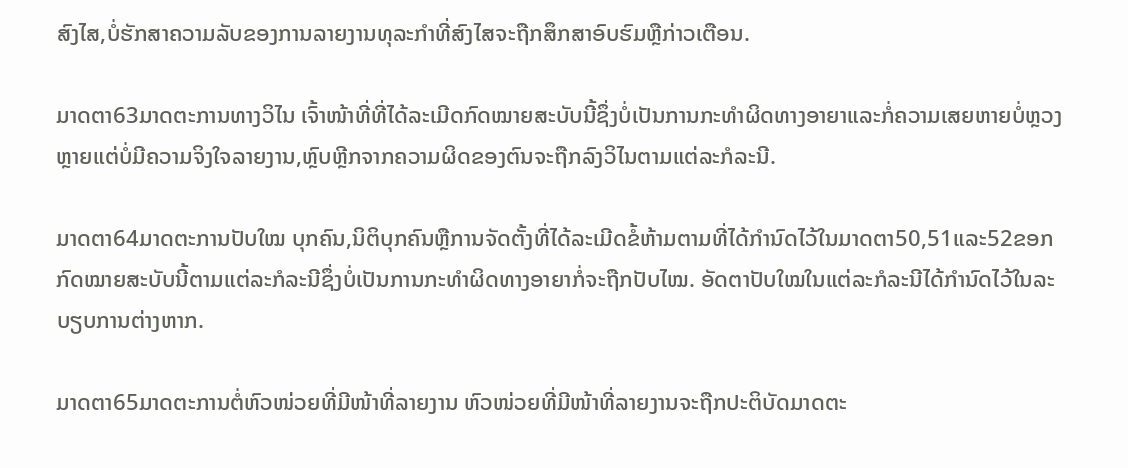ສົງໄສ,ບໍ່ຮັກສາຄວາມລັບຂອງການລາຍງານທຸລະກໍາທີ່ສົງໄສຈະຖືກສຶກສາອົບຮົມຫຼືກ່າວເຕືອນ.

ມາດຕາ63ມາດຕະການທາງວິໄນ ເຈົ້າໜ້າທີ່ທີ່ໄດ້ລະເມີດກົດໝາຍສະບັບນີ້ຊຶ່ງບໍ່ເປັນການກະທໍາຜິດທາງອາຍາແລະກໍ່ຄວາມເສຍຫາຍບໍ່ຫຼວງຫຼາຍແຕ່ບໍ່ມີຄວາມຈິງໃຈລາຍງານ,ຫຼົບຫຼີກຈາກຄວາມຜິດຂອງຕົນຈະຖືກລົງວິໄນຕາມແຕ່ລະກໍລະນີ.

ມາດຕາ64ມາດຕະການປັບໃໝ ບຸກຄົນ,ນິຕິບຸກຄົນຫຼືການຈັດຕັ້ງທີ່ໄດ້ລະເມີດຂໍ້ຫ້າມຕາມທີ່ໄດ້ກໍານົດໄວ້ໃນມາດຕາ50,51ແລະ52ຂອກກົດໝາຍສະບັບນີ້ຕາມແຕ່ລະກໍລະນີຊຶ່ງບໍ່ເປັນການກະທໍາຜິດທາງອາຍາກໍ່ຈະຖືກປັບໄໝ. ອັດຕາປັບໃໝໃນແຕ່ລະກໍລະນີໄດ້ກໍານົດໄວ້ໃນລະບຽບການຕ່າງຫາກ.

ມາດຕາ65ມາດຕະການຕໍ່ຫົວໜ່ວຍທີ່ມີໜ້າທີ່ລາຍງານ ຫົວໜ່ວຍທີ່ມີໜ້າທີ່ລາຍງານຈະຖືກປະຕິບັດມາດຕະ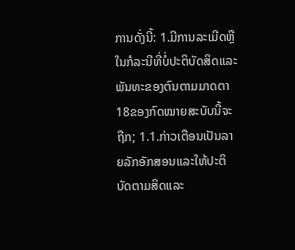ການດັ່ງນີ້: 1.ມີການລະເມີດຫຼືໃນກໍລະນີທີ່ບໍ່ປະຕິບັດສິດແລະພັນທະຂອງຕົນຕາມມາດຕາ18ຂອງກົດໝາຍສະບັບນີ້ຈະຖືກ; 1.1.ກ່າວເຕືອນເປັນລາຍລັກອັກສອນແລະໃຫ້ປະຕິບັດຕາມສິດແລະ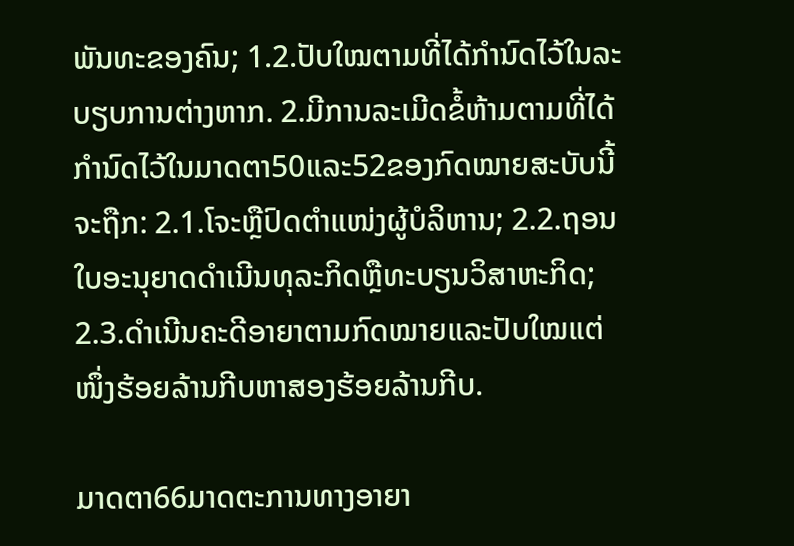ພັນທະຂອງຄົນ; 1.2.ປັບໃໝຕາມທີ່ໄດ້ກໍານົດໄວ້ໃນລະບຽບການຕ່າງຫາກ. 2.ມີການລະເມີດຂໍ້ຫ້າມຕາມທີ່ໄດ້ກໍານົດໄວ້ໃນມາດຕາ50ແລະ52ຂອງກົດໝາຍສະບັບນີ້ຈະຖືກ: 2.1.ໂຈະຫຼືປົດຕໍາແໜ່ງຜູ້ບໍລິຫານ; 2.2.ຖອນໃບອະນຸຍາດດໍາເນີນທຸລະກິດຫຼືທະບຽນວິສາຫະກິດ; 2.3.ດໍາເນີນຄະດີອາຍາຕາມກົດໝາຍແລະປັບໃໝແຕ່ໜຶ່ງຮ້ອຍລ້ານກີບຫາສອງຮ້ອຍລ້ານກີບ.

ມາດຕາ66ມາດຕະການທາງອາຍາ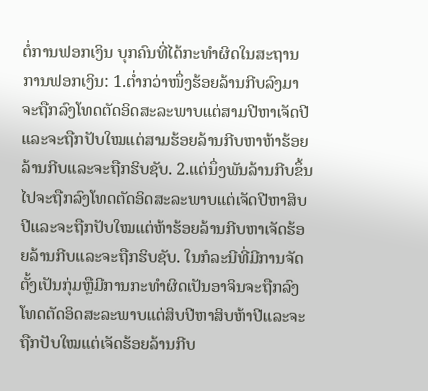ຕໍ່ການຟອກເງິນ ບຸກຄົນທີ່ໄດ້ກະທໍາຜິດໃນສະຖານການຟອກເງິນ: 1.ຕໍ່າກວ່າໜຶ່ງຮ້ອຍລ້ານກີບລົງມາຈະຖືກລົງໂທດຕັດອິດສະລະພາບແຕ່ສາມປີຫາເຈັດປີແລະຈະຖືກປັບໃໝແຕ່ສາມຮ້ອຍລ້ານກີບຫາຫ້າຮ້ອຍລ້ານກີບແລະຈະຖືກຮິບຊັບ. 2.ແຕ່ນຶ່ງພັນລ້ານກີບຂຶ້ນໄປຈະຖືກລົງໂທດຕັດອິດສະລະພາບແຕ່ເຈັດປີຫາສິບປີແລະຈະຖືກປັບໃໝແຕ່ຫ້າຮ້ອຍລ້ານກີບຫາເຈັດຮ້ອຍລ້ານກີບແລະຈະຖືກຮິບຊັບ. ໃນກໍລະນີທີ່ມີການຈັດຕັ້ງເປັນກຸ່ມຫຼືມີການກະທໍາຜິດເປັນອາຈິນຈະຖືກລົງໂທດຕັດອິດສະລະພາບແຕ່ສິບປີຫາສິບຫ້າປີແລະຈະຖືກປັບໃໝແຕ່ເຈັດຮ້ອຍລ້ານກີບ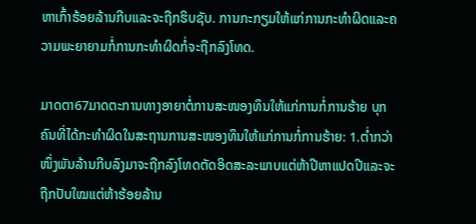ຫາເກົ້າຮ້ອຍລ້ານກີບແລະຈະຖືກຮິບຊັບ. ການກະກຽມໃຫ້ແກ່ການກະທໍາຜິດແລະຄວາມພະຍາຍາມກໍ່ການກະທໍາຜິດກໍ່ຈະຖືກລົງໂທດ.

ມາດຕາ67ມາດຕະການທາງອາຍາຕໍ່ການສະໜອງທຶນໃຫ້ແກ່ການກໍ່ການຮ້າຍ ບຸກຄົນທີ່ໄດ້ກະທໍາຜິດໃນສະຖານການສະໜອງທຶນໃຫ້ແກ່ການກໍ່ການຮ້າຍ: 1.ຕໍ່າກວ່າໜຶ່ງພັນລ້ານກີບລົງມາຈະຖືກລົງໂທດຕັດອິດສະລະພາບແຕ່ຫ້າປີຫາແປດປີແລະຈະຖືກປັບໃໝແຕ່ຫ້າຮ້ອຍລ້ານ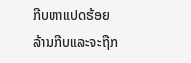ກີບຫາແປດຮ້ອຍລ້ານກີບແລະຈະຖືກ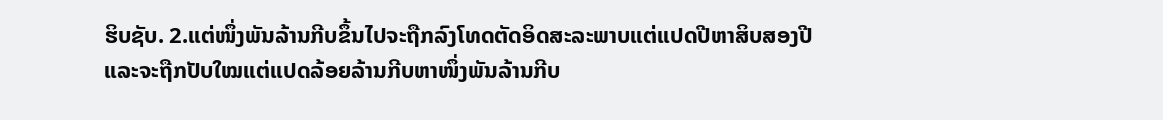ຮິບຊັບ. 2.ແຕ່ໜຶ່ງພັນລ້ານກີບຂຶ້ນໄປຈະຖືກລົງໂທດຕັດອິດສະລະພາບແຕ່ແປດປີຫາສິບສອງປີແລະຈະຖືກປັບໃໝແຕ່ແປດລ້ອຍລ້ານກີບຫາໜຶ່ງພັນລ້ານກີບ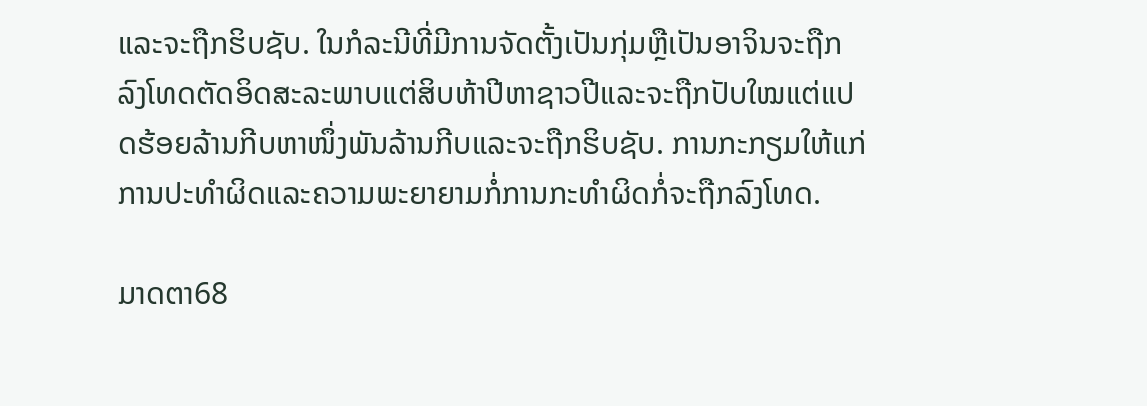ແລະຈະຖືກຮິບຊັບ. ໃນກໍລະນີທີ່ມີການຈັດຕັ້ງເປັນກຸ່ມຫຼືເປັນອາຈິນຈະຖືກລົງໂທດຕັດອິດສະລະພາບແຕ່ສິບຫ້າປີຫາຊາວປີແລະຈະຖືກປັບໃໝແຕ່ແປດຮ້ອຍລ້ານກີບຫາໜຶ່ງພັນລ້ານກີບແລະຈະຖືກຮິບຊັບ. ການກະກຽມໃຫ້ແກ່ການປະທໍາຜິດແລະຄວາມພະຍາຍາມກໍ່ການກະທໍາຜິດກໍ່ຈະຖືກລົງໂທດ.

ມາດຕາ68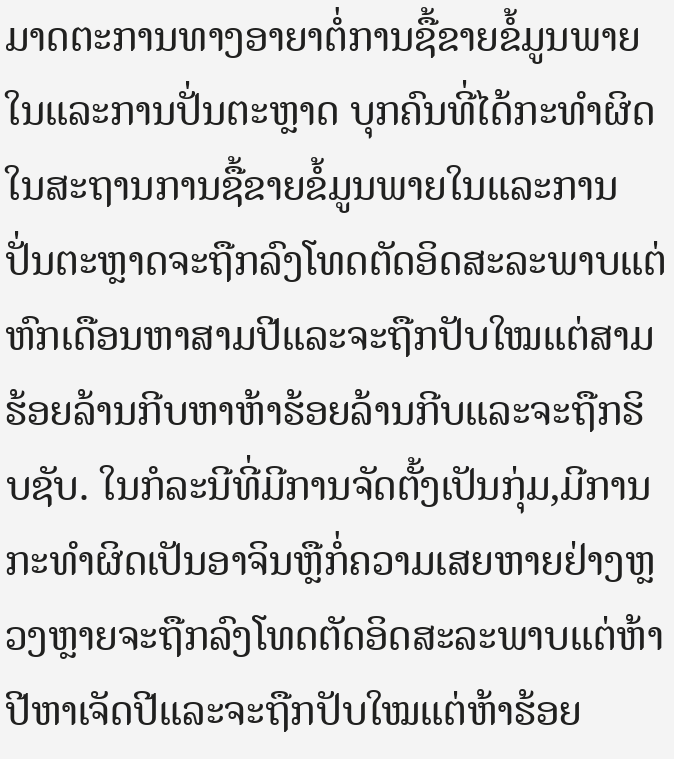ມາດຕະການທາງອາຍາຕໍ່ການຊື້ຂາຍຂໍ້ມູນພາຍໃນແລະການປັ່ນຕະຫຼາດ ບຸກຄົນທີ່ໄດ້ກະທໍາຜິດໃນສະຖານການຊື້ຂາຍຂໍ້ມູນພາຍໃນແລະການປັ່ນຕະຫຼາດຈະຖືກລົງໂທດຕັດອິດສະລະພາບແຕ່ຫົກເດືອນຫາສາມປີແລະຈະຖືກປັບໃໝແຕ່ສາມຮ້ອຍລ້ານກີບຫາຫ້າຮ້ອຍລ້ານກີບແລະຈະຖືກຮິບຊັບ. ໃນກໍລະນີທີ່ມີການຈັດຕັ້ງເປັນກຸ່ມ,ມີການກະທໍາຜິດເປັນອາຈິນຫຼືກໍ່ຄວາມເສຍຫາຍຢ່າງຫຼວງຫຼາຍຈະຖືກລົງໂທດຕັດອິດສະລະພາບແຕ່ຫ້າປີຫາເຈັດປີແລະຈະຖືກປັບໃໝແຕ່ຫ້າຮ້ອຍ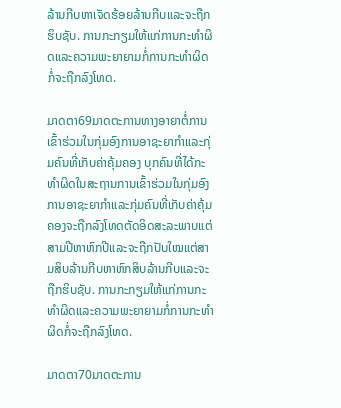ລ້ານກີບຫາເຈັດຮ້ອຍລ້ານກີບແລະຈະຖືກຮິບຊັບ. ການກະກຽມໃຫ້ແກ່ການກະທໍາຜິດແລະຄວາມພະຍາຍາມກໍ່ການກະທໍາຜິດກໍ່ຈະຖືກລົງໂທດ.

ມາດຕາ69ມາດຕະການທາງອາຍາຕໍ່ການເຂົ້າຮ່ວມໃນກຸ່ມອົງການອາຊະຍາກໍາແລະກຸ່ມຄົນທີ່ເກັບຄ່າຄຸ້ມຄອງ ບຸກຄົນທີ່ໄດ້ກະທໍາຜິດໃນສະຖານການເຂົ້າຮ່ວມໃນກຸ່ມອົງການອາຊະຍາກໍາແລະກຸ່ມຄົນທີ່ເກັບຄ່າຄຸ້ມຄອງຈະຖືກລົງໂທດຕັດອິດສະລະພາບແຕ່ສາມປີຫາຫົກປີແລະຈະຖືກປັບໃໝແຕ່ສາມສິບລ້ານກີບຫາຫົກສິບລ້ານກີບແລະຈະຖືກຮິບຊັບ. ການກະກຽມໃຫ້ແກ່ການກະທໍາຜິດແລະຄວາມພະຍາຍາມກໍ່ການກະທໍາຜິດກໍ່ຈະຖືກລົງໂທດ.

ມາດຕາ70ມາດຕະການ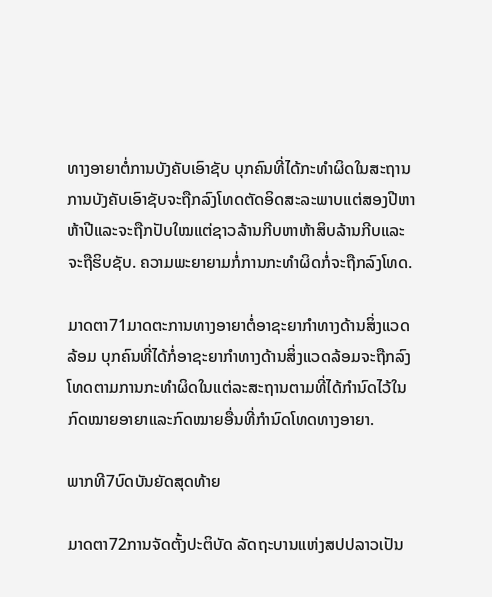ທາງອາຍາຕໍ່ການບັງຄັບເອົາຊັບ ບຸກຄົນທີ່ໄດ້ກະທໍາຜິດໃນສະຖານການບັງຄັບເອົາຊັບຈະຖືກລົງໂທດຕັດອິດສະລະພາບແຕ່ສອງປີຫາຫ້າປີແລະຈະຖືກປັບໃໝແຕ່ຊາວລ້ານກີບຫາຫ້າສິບລ້ານກີບແລະຈະຖືຮິບຊັບ. ຄວາມພະຍາຍາມກໍ່ການກະທໍາຜິດກໍ່ຈະຖືກລົງໂທດ.

ມາດຕາ71ມາດຕະການທາງອາຍາຕໍ່ອາຊະຍາກໍາທາງດ້ານສິ່ງແວດລ້ອມ ບຸກຄົນທີ່ໄດ້ກໍ່ອາຊະຍາກໍາທາງດ້ານສິ່ງແວດລ້ອມຈະຖືກລົງໂທດຕາມການກະທໍາຜິດໃນແຕ່ລະສະຖານຕາມທີ່ໄດ້ກໍານົດໄວ້ໃນກົດໝາຍອາຍາແລະກົດໝາຍອື່ນທີ່ກໍານົດໂທດທາງອາຍາ.

ພາກທີ7ບົດບັນຍັດສຸດທ້າຍ

ມາດຕາ72ການຈັດຕັ້ງປະຕິບັດ ລັດຖະບານແຫ່ງສປປລາວເປັນ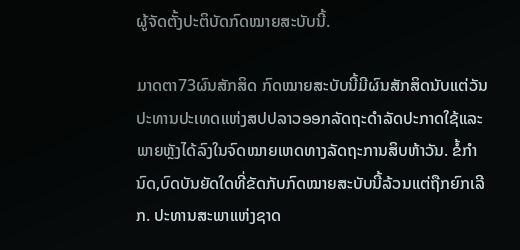ຜູ້ຈັດຕັ້ງປະຕິບັດກົດໝາຍສະບັບນີ້.

ມາດຕາ73ຜົນສັກສິດ ກົດໝາຍສະບັບນີ້ມີຜົນສັກສິດນັບແຕ່ວັນປະທານປະເທດແຫ່ງສປປລາວອອກລັດຖະດໍາລັດປະກາດໃຊ້ແລະພາຍຫຼັງໄດ້ລົງໃນຈົດໝາຍເຫດທາງລັດຖະການສິບຫ້າວັນ. ຂໍ້ກໍານົດ,ບົດບັນຍັດໃດທີ່ຂັດກັບກົດໝາຍສະບັບນີ້ລ້ວນແຕ່ຖືກຍົກເລີກ. ປະທານສະພາແຫ່ງຊາດ